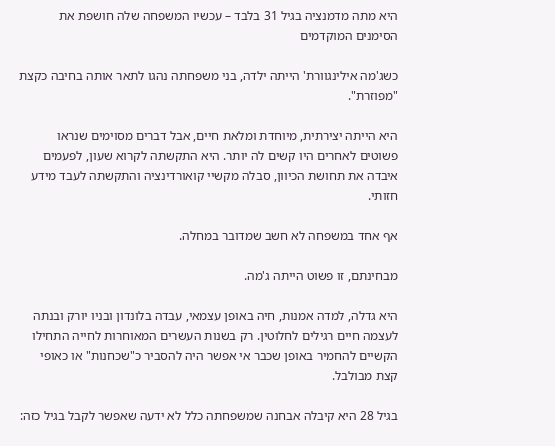היא מתה מדמנציה בגיל 31 בלבד – עכשיו המשפחה שלה חושפת את הסימנים המוקדמים

כשג'מה אילינגוורת' הייתה ילדה, בני משפחתה נהגו לתאר אותה בחיבה כקצת "מפוזרת".

היא הייתה יצירתית, מיוחדת ומלאת חיים, אבל דברים מסוימים שנראו פשוטים לאחרים היו קשים לה יותר. היא התקשתה לקרוא שעון, לפעמים איבדה את תחושת הכיוון, סבלה מקשיי קואורדינציה והתקשתה לעבד מידע חזותי.

אף אחד במשפחה לא חשב שמדובר במחלה.

מבחינתם, זו פשוט הייתה ג'מה.

היא גדלה, למדה אמנות, חיה באופן עצמאי, עבדה בלונדון ובניו יורק ובנתה לעצמה חיים רגילים לחלוטין. רק בשנות העשרים המאוחרות לחייה התחילו הקשיים להחמיר באופן שכבר אי אפשר היה להסביר כ"שכחנות" או כאופי קצת מבולבל.

בגיל 28 היא קיבלה אבחנה שמשפחתה כלל לא ידעה שאפשר לקבל בגיל כזה: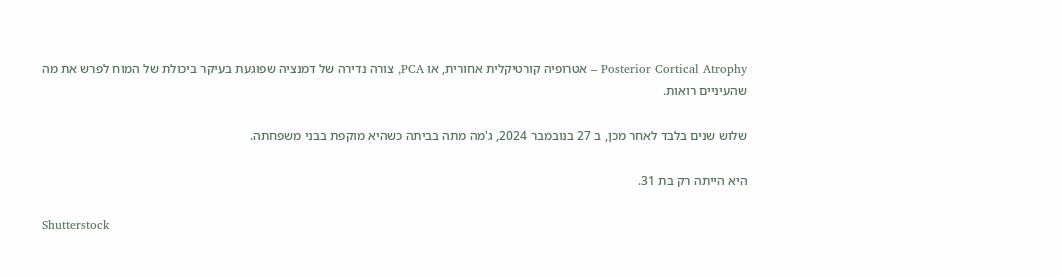Posterior Cortical Atrophy – אטרופיה קורטיקלית אחורית, או PCA, צורה נדירה של דמנציה שפוגעת בעיקר ביכולת של המוח לפרש את מה שהעיניים רואות.

שלוש שנים בלבד לאחר מכן, ב 27 בנובמבר 2024, ג'מה מתה בביתה כשהיא מוקפת בבני משפחתה.

היא הייתה רק בת 31.

Shutterstock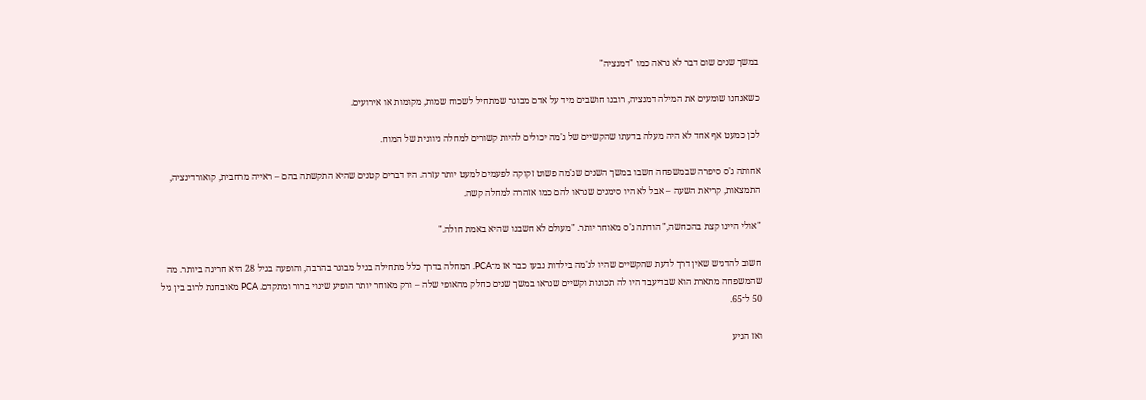במשך שנים שום דבר לא נראה כמו "דמנציה"

כשאנחנו שומעים את המילה דמנציה, רובנו חושבים מיד על אדם מבוגר שמתחיל לשכוח שמות, מקומות או אירועים.

לכן כמעט אף אחד לא היה מעלה בדעתו שהקשיים של ג'מה יכולים להיות קשורים למחלה ניוונית של המוח.

אחותה ג'ס סיפרה שבמשפחה חשבו במשך השנים שג'מה פשוט זקוקה לפעמים למעט יותר עזרה. היו דברים קטנים שהיא התקשתה בהם – ראייה מרחבית, קואורדינציה, התמצאות, קריאת השעה – אבל לא היו סימנים שנראו להם כמו אזהרה למחלה קשה.

"אולי היינו קצת בהכחשה," הודתה ג'ס מאוחר יותר. "מעולם לא חשבנו שהיא באמת חולה."

חשוב להדגיש שאין דרך לדעת שהקשיים שהיו לג'מה בילדות נבעו כבר אז מ־PCA. המחלה בדרך כלל מתחילה בגיל מבוגר בהרבה, והופעה בגיל 28 היא חריגה ביותר. מה שהמשפחה מתארת הוא שבדיעבד היו לה תכונות וקשיים שנראו במשך שנים כחלק מהאופי שלה – ורק מאוחר יותר הופיע שינוי ברור ומתקדם. PCA מאובחנת לרוב בין גיל 50 ל־65.

ואז הגיע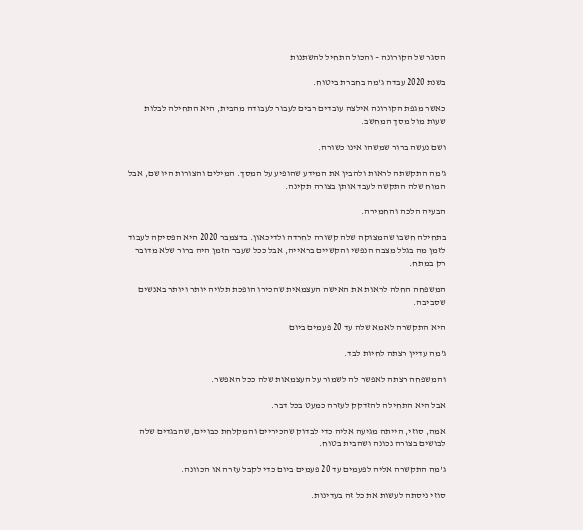הסגר של הקורונה – והכול התחיל להשתנות

בשנת 2020 עבדה ג'מה בחברת ביטוח.

כאשר מגפת הקורונה אילצה עובדים רבים לעבור לעבודה מהבית, היא התחילה לבלות שעות מול מסך המחשב.

ושם נעשה ברור שמשהו אינו כשורה.

ג'מה התקשתה לראות ולהבין את המידע שהופיע על המסך. המילים והצורות היו שם, אבל המוח שלה התקשה לעבד אותן בצורה תקינה.

הבעיה הלכה והחמירה.

בתחילה חשבו שהמצוקה שלה קשורה לחרדה ולדיכאון. בדצמבר 2020 היא הפסיקה לעבוד לזמן מה בגלל מצבה הנפשי והקשיים בראייה, אבל ככל שעבר הזמן היה ברור שלא מדובר רק במתח.

המשפחה החלה לראות את האישה העצמאית שהכירו הופכת תלויה יותר ויותר באנשים שסביבה.

היא התקשרה לאמא שלה עד 20 פעמים ביום

ג'מה עדיין רצתה לחיות לבד.

והמשפחה רצתה לאפשר לה לשמור על העצמאות שלה ככל האפשר.

אבל היא התחילה להזדקק לעזרה כמעט בכל דבר.

אמה, סוזי, הייתה מגיעה אליה כדי לבדוק שהכיריים והמקלחת כבויים, שהבגדים שלה לבושים בצורה נכונה ושהבית בטוח.

ג'מה התקשרה אליה לפעמים עד 20 פעמים ביום כדי לקבל עזרה או הכוונה.

סוזי ניסתה לעשות את כל זה בעדינות.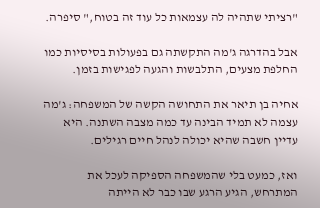"רציתי שתהיה לה עצמאות כל עוד זה בטוח," סיפרה.

אבל בהדרגה ג'מה התקשתה גם בפעולות בסיסיות כמו החלפת מצעים, התלבשות והגעה לפגישות בזמן.

אחיה בן תיאר את התחושה הקשה של המשפחה: ג'מה עצמה לא תמיד הבינה עד כמה מצבה השתנה. היא עדיין חשבה שהיא יכולה לנהל חיים רגילים.

ואז, כמעט בלי שהמשפחה הספיקה לעכל את המתרחש, הגיע הרגע שבו כבר לא הייתה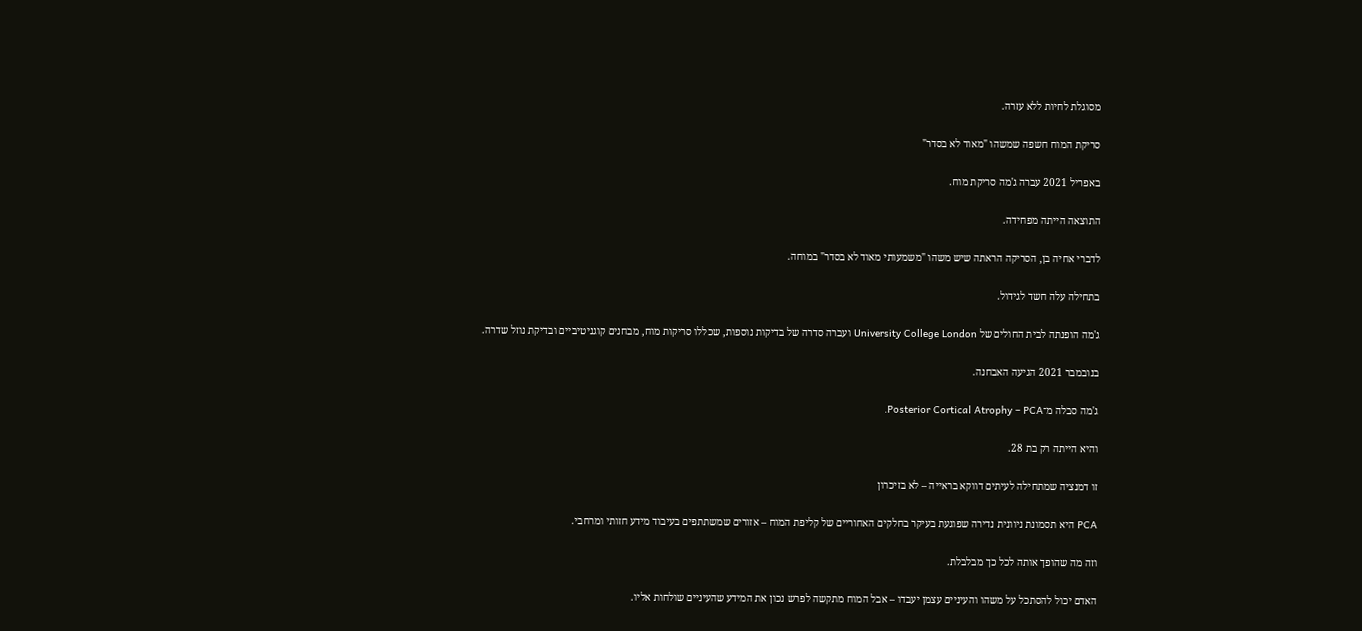מסוגלת לחיות ללא עזרה.

סריקת המוח חשפה שמשהו "מאוד לא בסדר"

באפריל 2021 עברה ג'מה סריקת מוח.

התוצאה הייתה מפחידה.

לדברי אחיה בן, הסריקה הראתה שיש משהו "משמעותי מאוד לא בסדר" במוחה.

בתחילה עלה חשד לגידול.

ג'מה הופנתה לבית החולים של University College London ועברה סדרה של בדיקות נוספות, שכללו סריקות מוח, מבחנים קוגניטיביים ובדיקת נוזל שדרה.

בנובמבר 2021 הגיעה האבחנה.

ג'מה סבלה מ־Posterior Cortical Atrophy – PCA.

והיא הייתה רק בת 28.

זו דמנציה שמתחילה לעיתים דווקא בראייה – לא בזיכרון

PCA היא תסמונת ניוונית נדירה שפוגעת בעיקר בחלקים האחוריים של קליפת המוח – אזורים שמשתתפים בעיבוד מידע חזותי ומרחבי.

וזה מה שהופך אותה לכל כך מבלבלת.

האדם יכול להסתכל על משהו והעיניים עצמן יעבדו – אבל המוח מתקשה לפרש נכון את המידע שהעיניים שולחות אליו.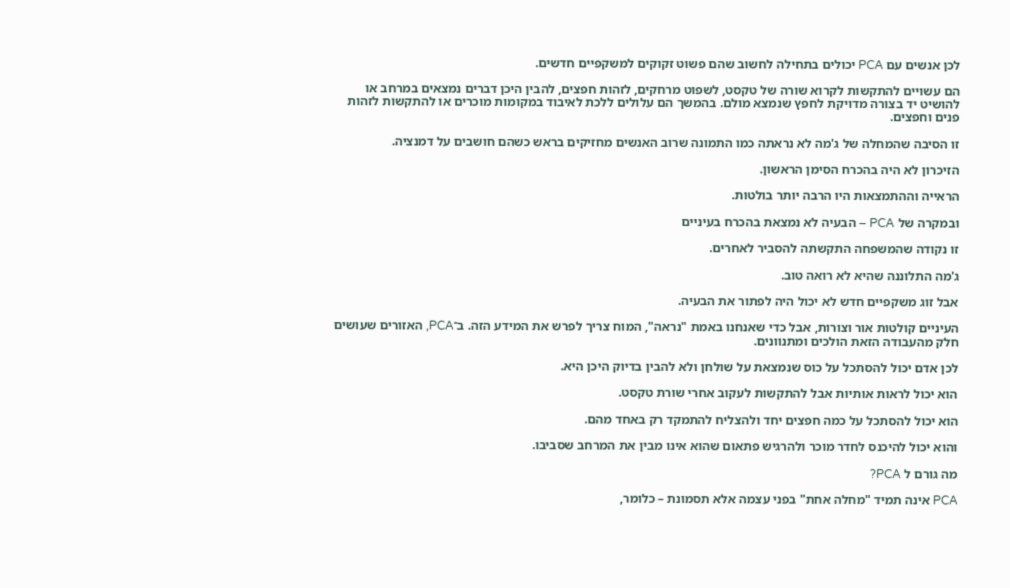לכן אנשים עם PCA יכולים בתחילה לחשוב שהם פשוט זקוקים למשקפיים חדשים.

הם עשויים להתקשות לקרוא שורה של טקסט, לשפוט מרחקים, לזהות חפצים, להבין היכן דברים נמצאים במרחב או להושיט יד בצורה מדויקת לחפץ שנמצא מולם. בהמשך הם עלולים ללכת לאיבוד במקומות מוכרים או להתקשות לזהות פנים וחפצים.

זו הסיבה שהמחלה של ג'מה לא נראתה כמו התמונה שרוב האנשים מחזיקים בראש כשהם חושבים על דמנציה.

הזיכרון לא היה בהכרח הסימן הראשון.

הראייה וההתמצאות היו הרבה יותר בולטות.

ובמקרה של PCA – הבעיה לא נמצאת בהכרח בעיניים

זו נקודה שהמשפחה התקשתה להסביר לאחרים.

ג'מה התלוננה שהיא לא רואה טוב.

אבל זוג משקפיים חדש לא יכול היה לפתור את הבעיה.

העיניים קולטות אור וצורות, אבל כדי שאנחנו באמת "נראה", המוח צריך לפרש את המידע הזה. ב־PCA, האזורים שעושים חלק מהעבודה הזאת הולכים ומתנוונים.

לכן אדם יכול להסתכל על כוס שנמצאת על שולחן ולא להבין בדיוק היכן היא.

הוא יכול לראות אותיות אבל להתקשות לעקוב אחרי שורת טקסט.

הוא יכול להסתכל על כמה חפצים יחד ולהצליח להתמקד רק באחד מהם.

והוא יכול להיכנס לחדר מוכר ולהרגיש פתאום שהוא אינו מבין את המרחב שסביבו.

מה גורם ל PCA?

PCA אינה תמיד "מחלה אחת" בפני עצמה אלא תסמונת – כלומר,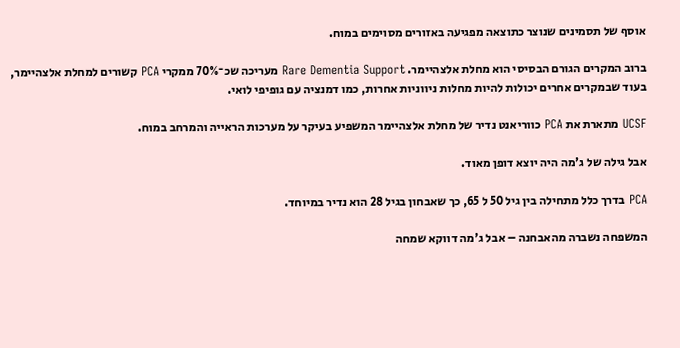אוסף של תסמינים שנוצר כתוצאה מפגיעה באזורים מסוימים במוח.

ברוב המקרים הגורם הבסיסי הוא מחלת אלצהיימר. Rare Dementia Support מעריכה שכ־70% ממקרי PCA קשורים למחלת אלצהיימר, בעוד שבמקרים אחרים יכולות להיות מחלות ניווניות אחרות, כמו דמנציה עם גופיפי לואי.

UCSF מתארת את PCA כווריאנט נדיר של מחלת אלצהיימר המשפיע בעיקר על מערכות הראייה והמרחב במוח.

אבל גילה של ג'מה היה יוצא דופן מאוד.

PCA בדרך כלל מתחילה בין גיל 50 ל 65, כך שאבחון בגיל 28 הוא נדיר במיוחד.

המשפחה נשברה מהאבחנה – אבל ג'מה דווקא שמחה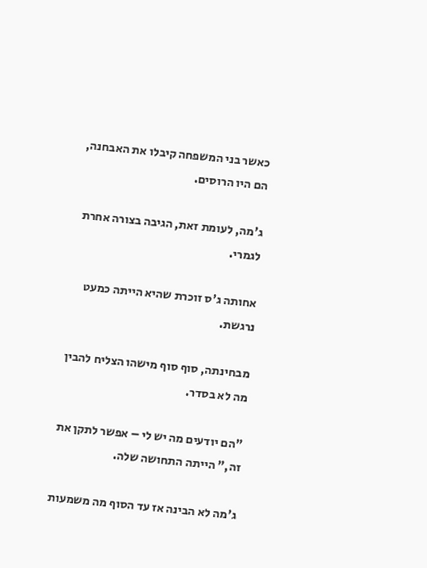כאשר בני המשפחה קיבלו את האבחנה, הם היו הרוסים.

ג'מה, לעומת זאת, הגיבה בצורה אחרת לגמרי.

אחותה ג'ס זוכרת שהיא הייתה כמעט נרגשת.

מבחינתה, סוף סוף מישהו הצליח להבין מה לא בסדר.

"הם יודעים מה יש לי – אפשר לתקן את זה," הייתה התחושה שלה.

ג'מה לא הבינה אז עד הסוף מה משמעות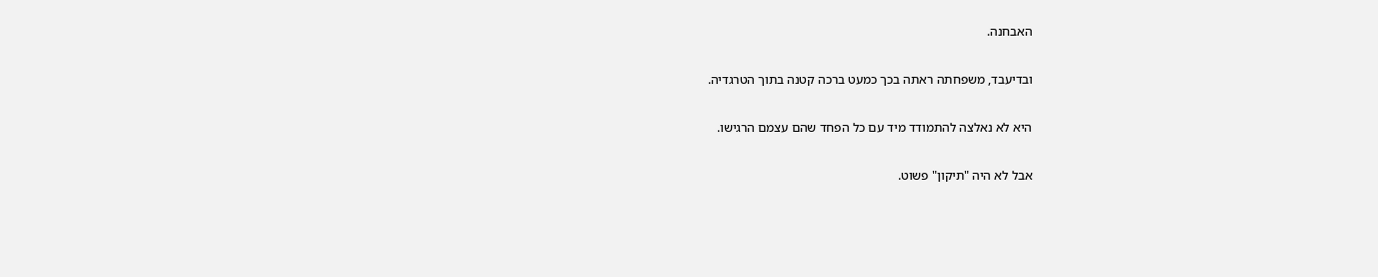האבחנה.

ובדיעבד, משפחתה ראתה בכך כמעט ברכה קטנה בתוך הטרגדיה.

היא לא נאלצה להתמודד מיד עם כל הפחד שהם עצמם הרגישו.

אבל לא היה "תיקון" פשוט.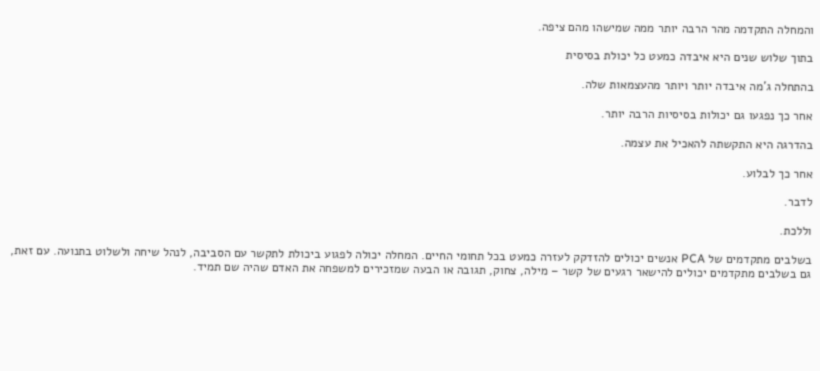והמחלה התקדמה מהר הרבה יותר ממה שמישהו מהם ציפה.

בתוך שלוש שנים היא איבדה כמעט כל יכולת בסיסית

בהתחלה ג'מה איבדה יותר ויותר מהעצמאות שלה.

אחר כך נפגעו גם יכולות בסיסיות הרבה יותר.

בהדרגה היא התקשתה להאכיל את עצמה.

אחר כך לבלוע.

לדבר.

וללכת.

בשלבים מתקדמים של PCA אנשים יכולים להזדקק לעזרה כמעט בכל תחומי החיים. המחלה יכולה לפגוע ביכולת לתקשר עם הסביבה, לנהל שיחה ולשלוט בתנועה. עם זאת, גם בשלבים מתקדמים יכולים להישאר רגעים של קשר – מילה, צחוק, תגובה או הבעה שמזכירים למשפחה את האדם שהיה שם תמיד.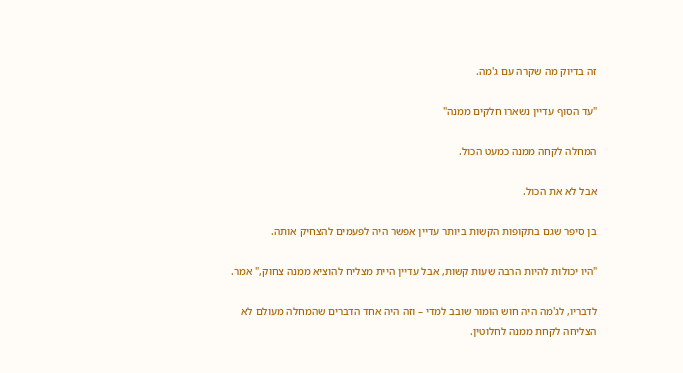זה בדיוק מה שקרה עם ג'מה.

"עד הסוף עדיין נשארו חלקים ממנה"

המחלה לקחה ממנה כמעט הכול.

אבל לא את הכול.

בן סיפר שגם בתקופות הקשות ביותר עדיין אפשר היה לפעמים להצחיק אותה.

"היו יכולות להיות הרבה שעות קשות, אבל עדיין היית מצליח להוציא ממנה צחוק," אמר.

לדבריו, לג'מה היה חוש הומור שובב למדי – וזה היה אחד הדברים שהמחלה מעולם לא הצליחה לקחת ממנה לחלוטין.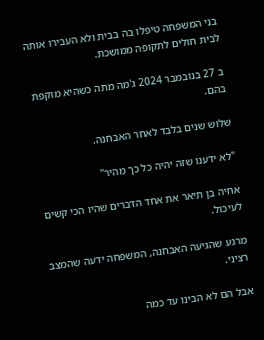בני המשפחה טיפלו בה בבית ולא העבירו אותה לבית חולים לתקופה ממושכת.

ב 27 בנובמבר 2024 ג'מה מתה כשהיא מוקפת בהם.

שלוש שנים בלבד לאחר האבחנה.

"לא ידענו שזה יהיה כל כך מהיר"

אחיה בן תיאר את אחד הדברים שהיו הכי קשים לעיכול.

מרגע שהגיעה האבחנה, המשפחה ידעה שהמצב רציני.

אבל הם לא הבינו עד כמה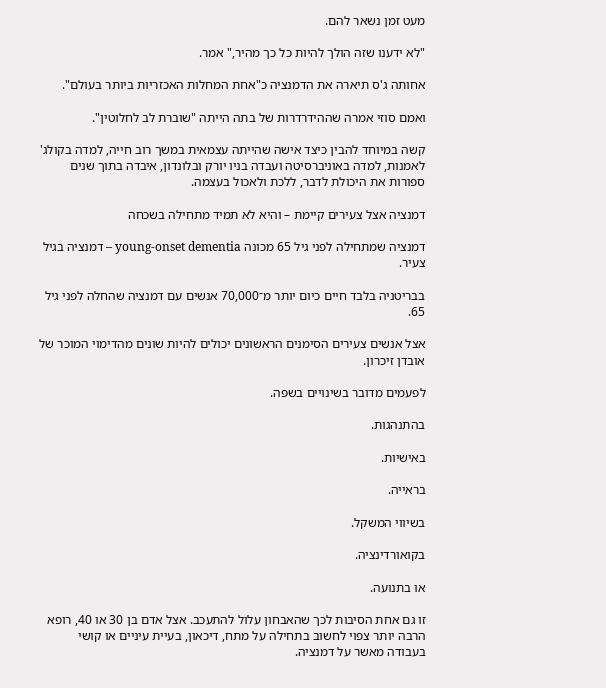מעט זמן נשאר להם.

"לא ידענו שזה הולך להיות כל כך מהיר," אמר.

אחותה ג'ס תיארה את הדמנציה כ"אחת המחלות האכזריות ביותר בעולם".

ואמם סוזי אמרה שההידרדרות של בתה הייתה "שוברת לב לחלוטין".

קשה במיוחד להבין כיצד אישה שהייתה עצמאית במשך רוב חייה, למדה בקולג' לאמנות, למדה באוניברסיטה ועבדה בניו יורק ובלונדון, איבדה בתוך שנים ספורות את היכולת לדבר, ללכת ולאכול בעצמה.

דמנציה אצל צעירים קיימת – והיא לא תמיד מתחילה בשכחה

דמנציה שמתחילה לפני גיל 65 מכונה young-onset dementia – דמנציה בגיל צעיר.

בבריטניה בלבד חיים כיום יותר מ־70,000 אנשים עם דמנציה שהחלה לפני גיל 65.

אצל אנשים צעירים הסימנים הראשונים יכולים להיות שונים מהדימוי המוכר של אובדן זיכרון.

לפעמים מדובר בשינויים בשפה.

בהתנהגות.

באישיות.

בראייה.

בשיווי המשקל.

בקואורדינציה.

או בתנועה.

זו גם אחת הסיבות לכך שהאבחון עלול להתעכב. אצל אדם בן 30 או 40, רופא הרבה יותר צפוי לחשוב בתחילה על מתח, דיכאון, בעיית עיניים או קושי בעבודה מאשר על דמנציה.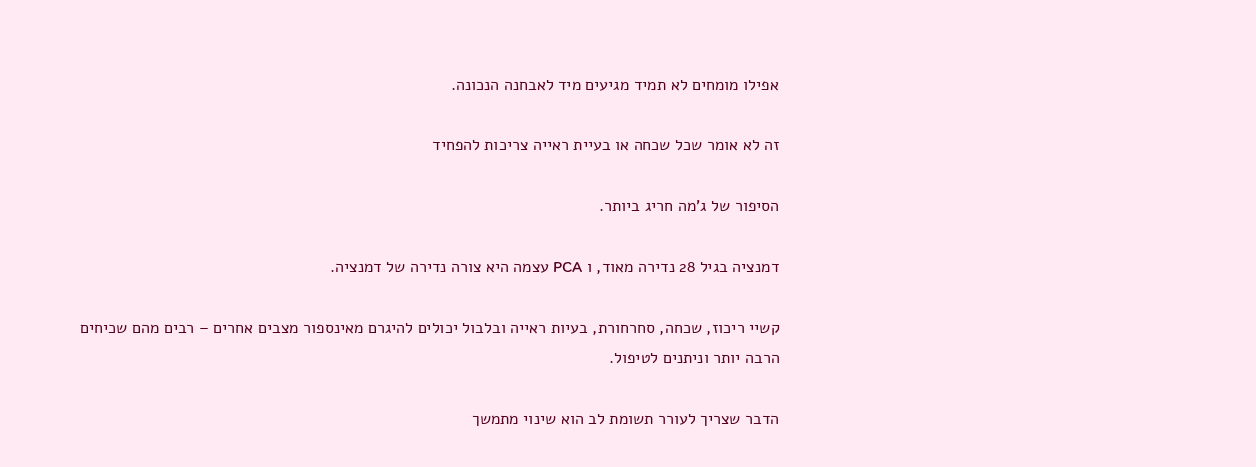אפילו מומחים לא תמיד מגיעים מיד לאבחנה הנכונה.

זה לא אומר שכל שכחה או בעיית ראייה צריכות להפחיד

הסיפור של ג'מה חריג ביותר.

דמנציה בגיל 28 נדירה מאוד, ו PCA עצמה היא צורה נדירה של דמנציה.

קשיי ריכוז, שכחה, סחרחורת, בעיות ראייה ובלבול יכולים להיגרם מאינספור מצבים אחרים – רבים מהם שכיחים הרבה יותר וניתנים לטיפול.

הדבר שצריך לעורר תשומת לב הוא שינוי מתמשך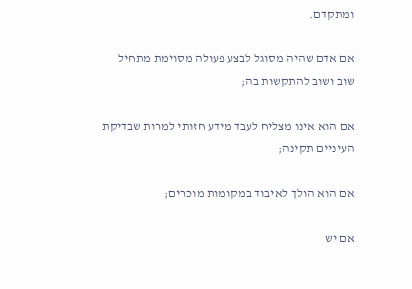ומתקדם.

אם אדם שהיה מסוגל לבצע פעולה מסוימת מתחיל שוב ושוב להתקשות בה;

אם הוא אינו מצליח לעבד מידע חזותי למרות שבדיקת העיניים תקינה;

אם הוא הולך לאיבוד במקומות מוכרים;

אם יש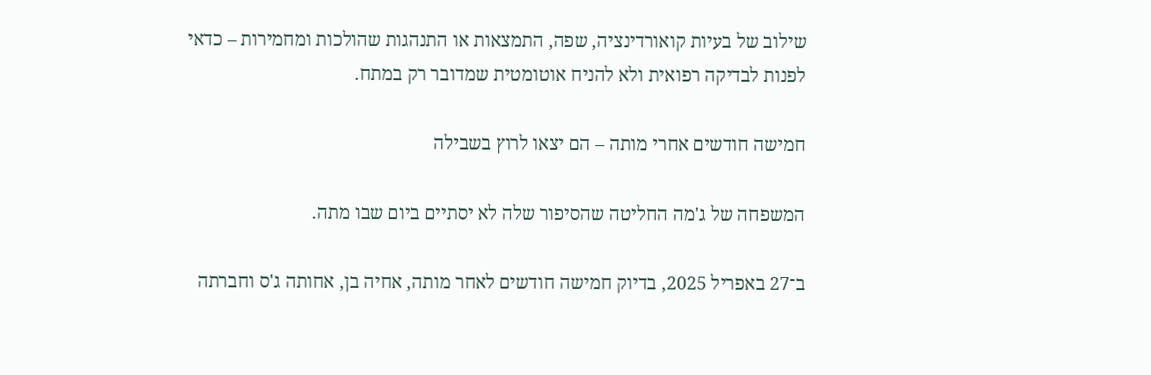שילוב של בעיות קואורדינציה, שפה, התמצאות או התנהגות שהולכות ומחמירות – כדאי לפנות לבדיקה רפואית ולא להניח אוטומטית שמדובר רק במתח.

חמישה חודשים אחרי מותה – הם יצאו לרוץ בשבילה

המשפחה של ג'מה החליטה שהסיפור שלה לא יסתיים ביום שבו מתה.

ב־27 באפריל 2025, בדיוק חמישה חודשים לאחר מותה, אחיה בן, אחותה ג'ס וחברתה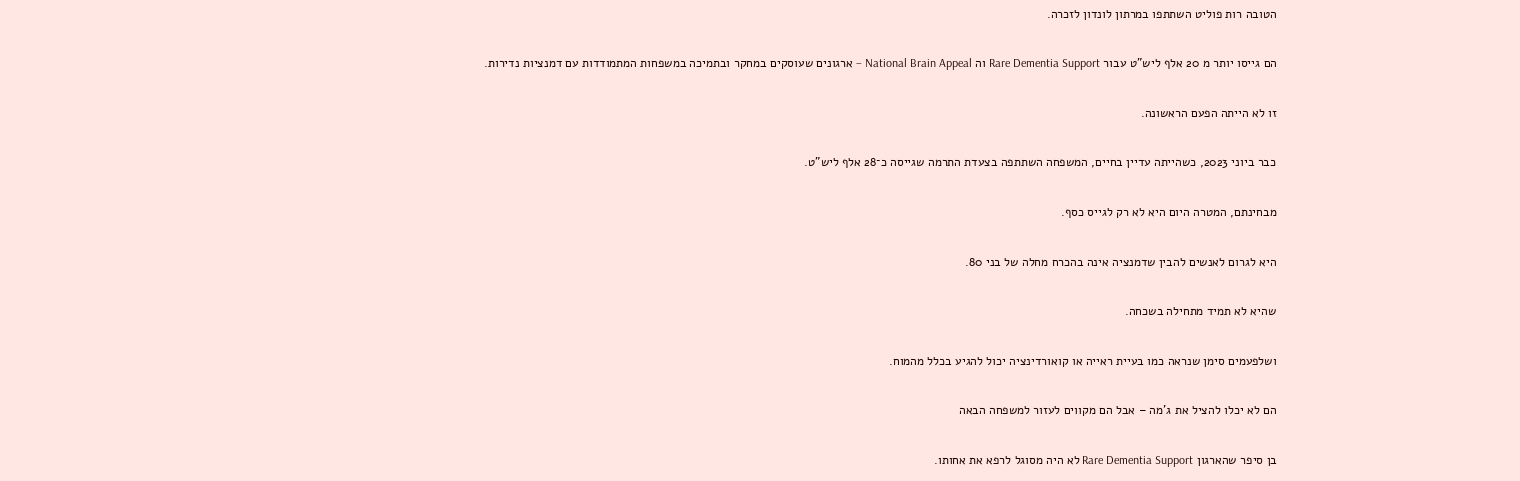הטובה רות פוליט השתתפו במרתון לונדון לזכרה.

הם גייסו יותר מ 20 אלף ליש"ט עבור Rare Dementia Support וה National Brain Appeal – ארגונים שעוסקים במחקר ובתמיכה במשפחות המתמודדות עם דמנציות נדירות.

זו לא הייתה הפעם הראשונה.

כבר ביוני 2023, כשהייתה עדיין בחיים, המשפחה השתתפה בצעדת התרמה שגייסה כ־28 אלף ליש"ט.

מבחינתם, המטרה היום היא לא רק לגייס כסף.

היא לגרום לאנשים להבין שדמנציה אינה בהכרח מחלה של בני 80.

שהיא לא תמיד מתחילה בשכחה.

ושלפעמים סימן שנראה כמו בעיית ראייה או קואורדינציה יכול להגיע בכלל מהמוח.

הם לא יכלו להציל את ג'מה – אבל הם מקווים לעזור למשפחה הבאה

בן סיפר שהארגון Rare Dementia Support לא היה מסוגל לרפא את אחותו.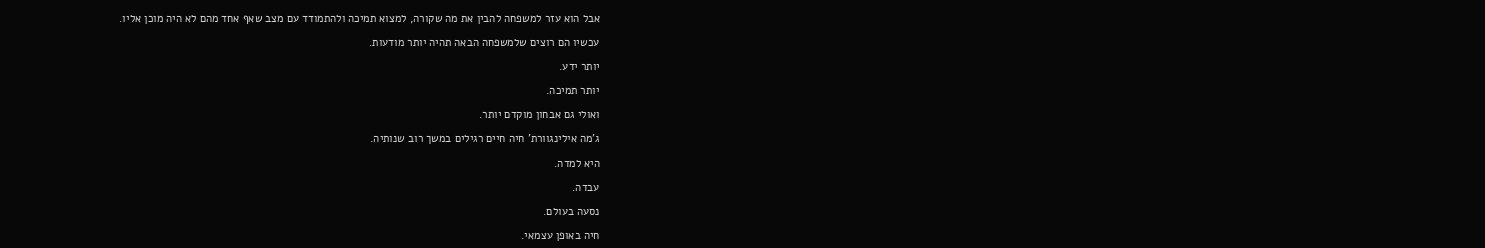אבל הוא עזר למשפחה להבין את מה שקורה, למצוא תמיכה ולהתמודד עם מצב שאף אחד מהם לא היה מוכן אליו.

עכשיו הם רוצים שלמשפחה הבאה תהיה יותר מודעות.

יותר ידע.

יותר תמיכה.

ואולי גם אבחון מוקדם יותר.

ג'מה אילינגוורת' חיה חיים רגילים במשך רוב שנותיה.

היא למדה.

עבדה.

נסעה בעולם.

חיה באופן עצמאי.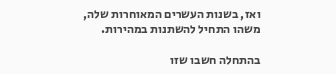ואז, בשנות העשרים המאוחרות שלה, משהו התחיל להשתנות במהירות.

בהתחלה חשבו שזו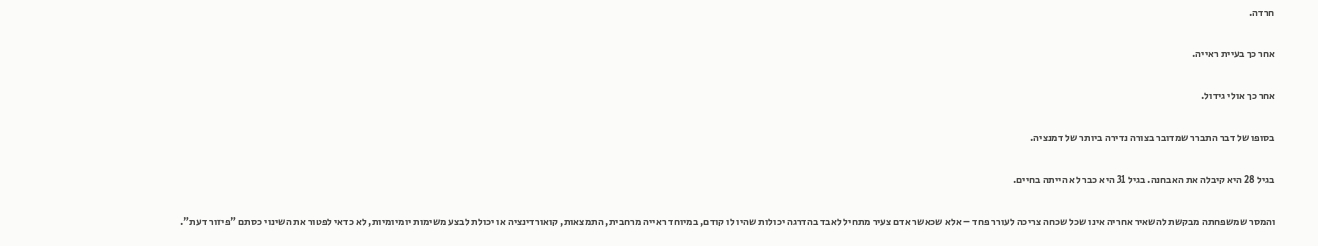חרדה.

אחר כך בעיית ראייה.

אחר כך אולי גידול.

בסופו של דבר התברר שמדובר בצורה נדירה ביותר של דמנציה.

בגיל 28 היא קיבלה את האבחנה. בגיל 31 היא כבר לא הייתה בחיים.

והמסר שמשפחתה מבקשת להשאיר אחריה אינו שכל שכחה צריכה לעורר פחד – אלא שכאשר אדם צעיר מתחיל לאבד בהדרגה יכולות שהיו לו קודם, במיוחד ראייה מרחבית, התמצאות, קואורדינציה או יכולת לבצע משימות יומיומיות, לא כדאי לפטור את השינוי כסתם "פיזור דעת".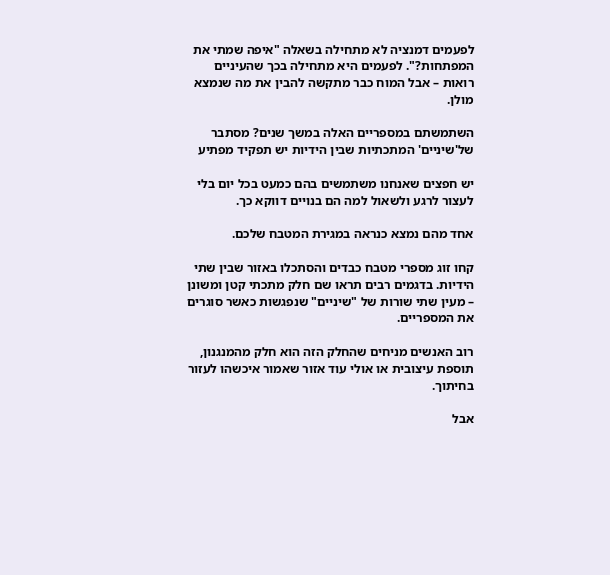לפעמים דמנציה לא מתחילה בשאלה "איפה שמתי את המפתחות?". לפעמים היא מתחילה בכך שהעיניים רואות – אבל המוח כבר מתקשה להבין את מה שנמצא מולן.

השתמשתם במספריים האלה במשך שנים? מסתבר של'שיניים' המתכתיות שבין הידיות יש תפקיד מפתיע

יש חפצים שאנחנו משתמשים בהם כמעט בכל יום בלי לעצור לרגע ולשאול למה הם בנויים דווקא כך.

אחד מהם נמצא כנראה במגירת המטבח שלכם.

קחו זוג מספרי מטבח כבדים והסתכלו באזור שבין שתי הידיות. בדגמים רבים תראו שם חלק מתכתי קטן ומשונן – מעין שתי שורות של "שיניים" שנפגשות כאשר סוגרים את המספריים.

רוב האנשים מניחים שהחלק הזה הוא חלק מהמנגנון, תוספת עיצובית או אולי עוד אזור שאמור איכשהו לעזור בחיתוך.

אבל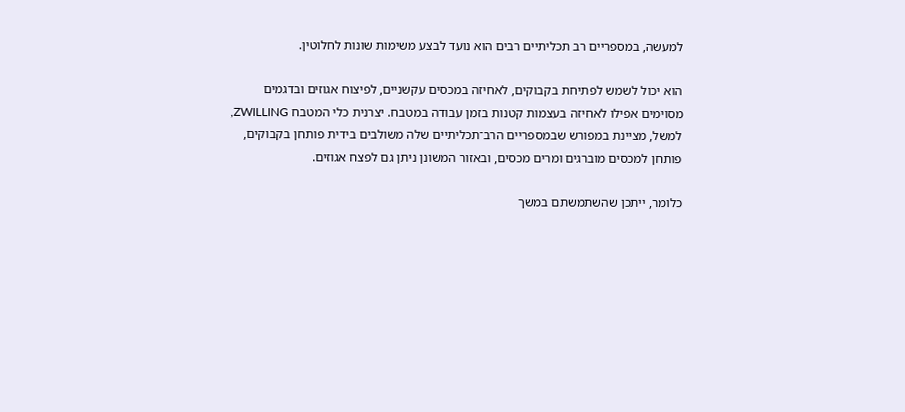למעשה, במספריים רב תכליתיים רבים הוא נועד לבצע משימות שונות לחלוטין.

הוא יכול לשמש לפתיחת בקבוקים, לאחיזה במכסים עקשניים, לפיצוח אגוזים ובדגמים מסוימים אפילו לאחיזה בעצמות קטנות בזמן עבודה במטבח. יצרנית כלי המטבח ZWILLING, למשל, מציינת במפורש שבמספריים הרב־תכליתיים שלה משולבים בידית פותחן בקבוקים, פותחן למכסים מוברגים ומרים מכסים, ובאזור המשונן ניתן גם לפצח אגוזים.

כלומר, ייתכן שהשתמשתם במשך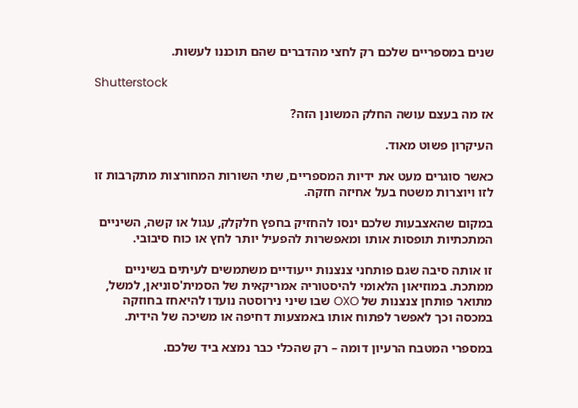שנים במספריים שלכם רק לחצי מהדברים שהם תוכננו לעשות.

Shutterstock

אז מה בעצם עושה החלק המשונן הזה?

העיקרון פשוט מאוד.

כאשר סוגרים מעט את ידיות המספריים, שתי השורות המחורצות מתקרבות זו לזו ויוצרות משטח בעל אחיזה חזקה.

במקום שהאצבעות שלכם ינסו להחזיק בחפץ חלקלק, עגול או קשה, השיניים המתכתיות תופסות אותו ומאפשרות להפעיל יותר לחץ או כוח סיבובי.

זו אותה סיבה שגם פותחני צנצנות ייעודיים משתמשים לעיתים בשיניים ממתכת. במוזיאון הלאומי להיסטוריה אמריקאית של הסמית'סוניאן, למשל, מתואר פותחן צנצנות של OXO שבו שיני נירוסטה נועדו להיאחז בחוזקה במכסה וכך לאפשר לפתוח אותו באמצעות דחיפה או משיכה של הידית.

במספרי המטבח הרעיון דומה – רק שהכלי כבר נמצא ביד שלכם.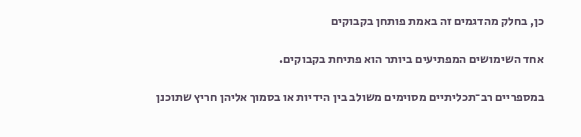כן, בחלק מהדגמים זה באמת פותחן בקבוקים

אחד השימושים המפתיעים ביותר הוא פתיחת בקבוקים.

במספריים רב־תכליתיים מסוימים משולב בין הידיות או בסמוך אליהן חריץ שתוכנן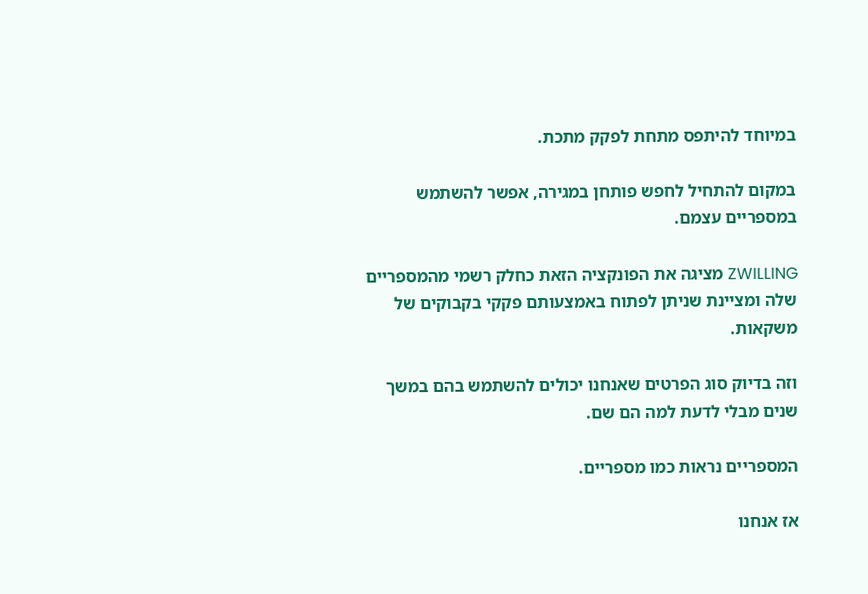במיוחד להיתפס מתחת לפקק מתכת.

במקום להתחיל לחפש פותחן במגירה, אפשר להשתמש במספריים עצמם.

ZWILLING מציגה את הפונקציה הזאת כחלק רשמי מהמספריים שלה ומציינת שניתן לפתוח באמצעותם פקקי בקבוקים של משקאות.

וזה בדיוק סוג הפרטים שאנחנו יכולים להשתמש בהם במשך שנים מבלי לדעת למה הם שם.

המספריים נראות כמו מספריים.

אז אנחנו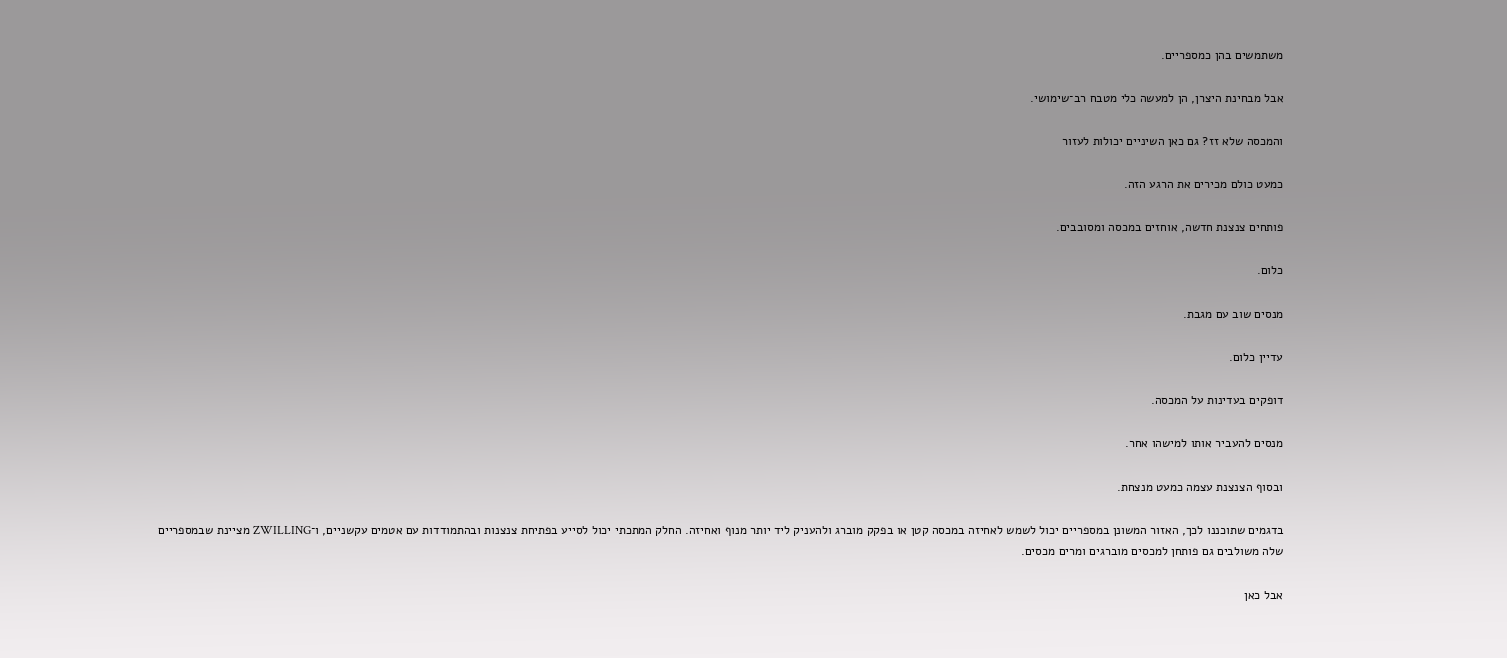משתמשים בהן כמספריים.

אבל מבחינת היצרן, הן למעשה כלי מטבח רב־שימושי.

והמכסה שלא זז? גם כאן השיניים יכולות לעזור

כמעט כולם מכירים את הרגע הזה.

פותחים צנצנת חדשה, אוחזים במכסה ומסובבים.

כלום.

מנסים שוב עם מגבת.

עדיין כלום.

דופקים בעדינות על המכסה.

מנסים להעביר אותו למישהו אחר.

ובסוף הצנצנת עצמה כמעט מנצחת.

בדגמים שתוכננו לכך, האזור המשונן במספריים יכול לשמש לאחיזה במכסה קטן או בפקק מוברג ולהעניק ליד יותר מנוף ואחיזה. החלק המתכתי יכול לסייע בפתיחת צנצנות ובהתמודדות עם אטמים עקשניים, ו־ZWILLING מציינת שבמספריים שלה משולבים גם פותחן למכסים מוברגים ומרים מכסים.

אבל כאן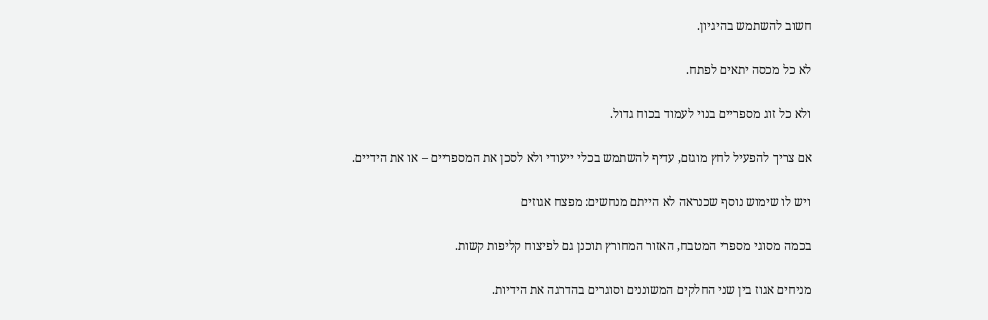חשוב להשתמש בהיגיון.

לא כל מכסה יתאים לפתח.

ולא כל זוג מספריים בנוי לעמוד בכוח גדול.

אם צריך להפעיל לחץ מוגזם, עדיף להשתמש בכלי ייעודי ולא לסכן את המספריים – או את הידיים.

ויש לו שימוש נוסף שכנראה לא הייתם מנחשים: מפצח אגוזים

בכמה מסוגי מספרי המטבח, האזור המחורץ תוכנן גם לפיצוח קליפות קשות.

מניחים אגוז בין שני החלקים המשוננים וסוגרים בהדרגה את הידיות.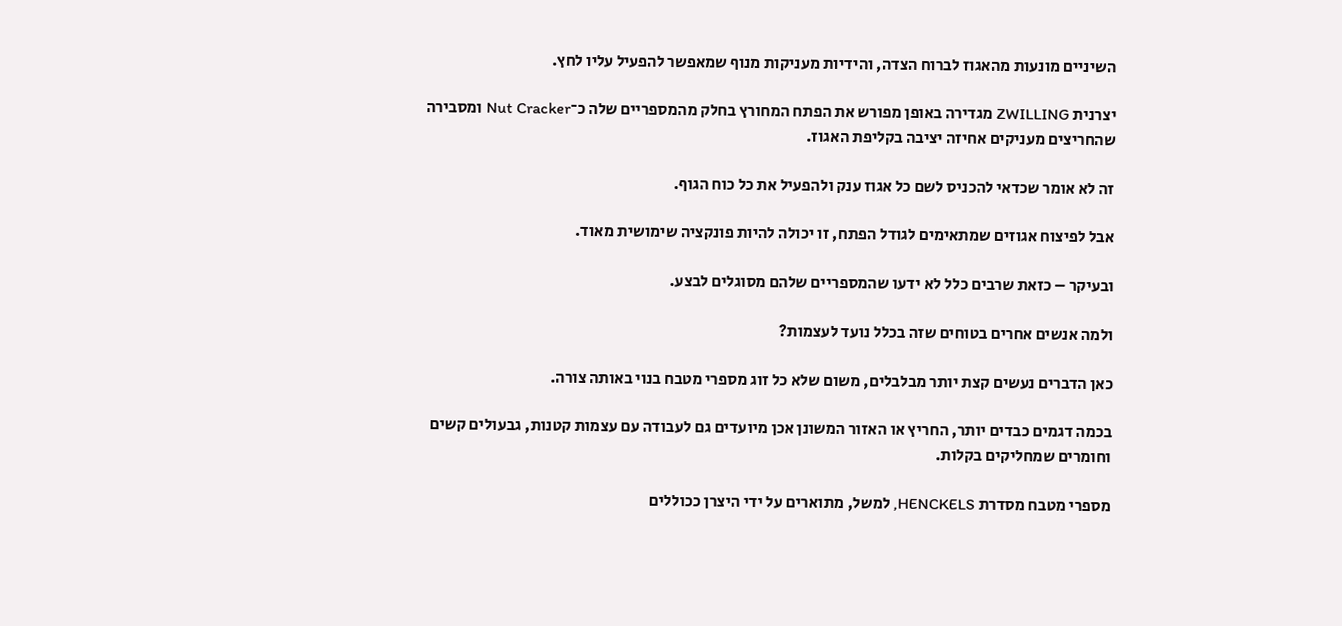השיניים מונעות מהאגוז לברוח הצדה, והידיות מעניקות מנוף שמאפשר להפעיל עליו לחץ.

יצרנית ZWILLING מגדירה באופן מפורש את הפתח המחורץ בחלק מהמספריים שלה כ־Nut Cracker ומסבירה שהחריצים מעניקים אחיזה יציבה בקליפת האגוז.

זה לא אומר שכדאי להכניס לשם כל אגוז ענק ולהפעיל את כל כוח הגוף.

אבל לפיצוח אגוזים שמתאימים לגודל הפתח, זו יכולה להיות פונקציה שימושית מאוד.

ובעיקר – כזאת שרבים כלל לא ידעו שהמספריים שלהם מסוגלים לבצע.

ולמה אנשים אחרים בטוחים שזה בכלל נועד לעצמות?

כאן הדברים נעשים קצת יותר מבלבלים, משום שלא כל זוג מספרי מטבח בנוי באותה צורה.

בכמה דגמים כבדים יותר, החריץ או האזור המשונן אכן מיועדים גם לעבודה עם עצמות קטנות, גבעולים קשים וחומרים שמחליקים בקלות.

מספרי מטבח מסדרת HENCKELS, למשל, מתוארים על ידי היצרן ככוללים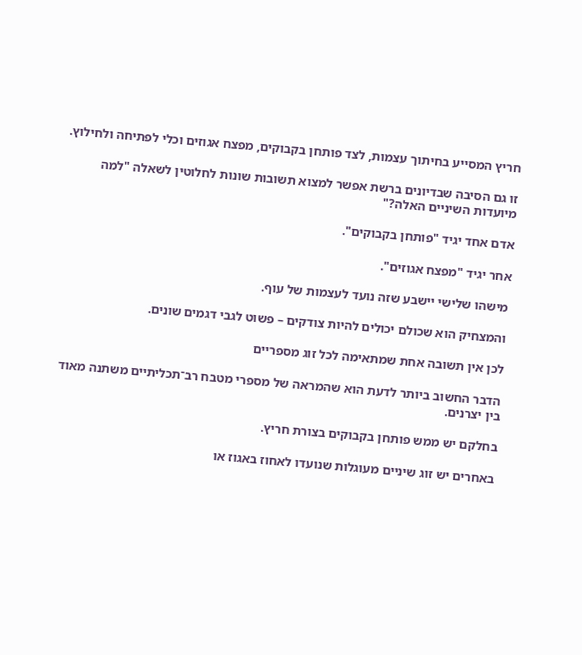חריץ המסייע בחיתוך עצמות, לצד פותחן בקבוקים, מפצח אגוזים וכלי לפתיחה ולחילוץ.

זו גם הסיבה שבדיונים ברשת אפשר למצוא תשובות שונות לחלוטין לשאלה "למה מיועדות השיניים האלה?"

אדם אחד יגיד "פותחן בקבוקים".

אחר יגיד "מפצח אגוזים".

מישהו שלישי יישבע שזה נועד לעצמות של עוף.

והמצחיק הוא שכולם יכולים להיות צודקים – פשוט לגבי דגמים שונים.

לכן אין תשובה אחת שמתאימה לכל זוג מספריים

הדבר החשוב ביותר לדעת הוא שהמראה של מספרי מטבח רב־תכליתיים משתנה מאוד בין יצרנים.

בחלקם יש ממש פותחן בקבוקים בצורת חריץ.

באחרים יש זוג שיניים מעוגלות שנועדו לאחוז באגוז או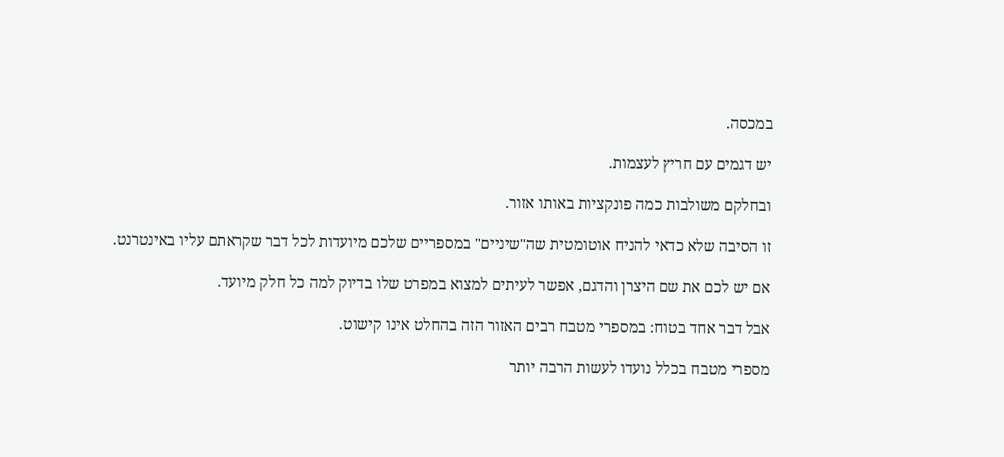במכסה.

יש דגמים עם חריץ לעצמות.

ובחלקם משולבות כמה פונקציות באותו אזור.

זו הסיבה שלא כדאי להניח אוטומטית שה"שיניים" במספריים שלכם מיועדות לכל דבר שקראתם עליו באינטרנט.

אם יש לכם את שם היצרן והדגם, אפשר לעיתים למצוא במפרט שלו בדיוק למה כל חלק מיועד.

אבל דבר אחד בטוח: במספרי מטבח רבים האזור הזה בהחלט אינו קישוט.

מספרי מטבח בכלל נועדו לעשות הרבה יותר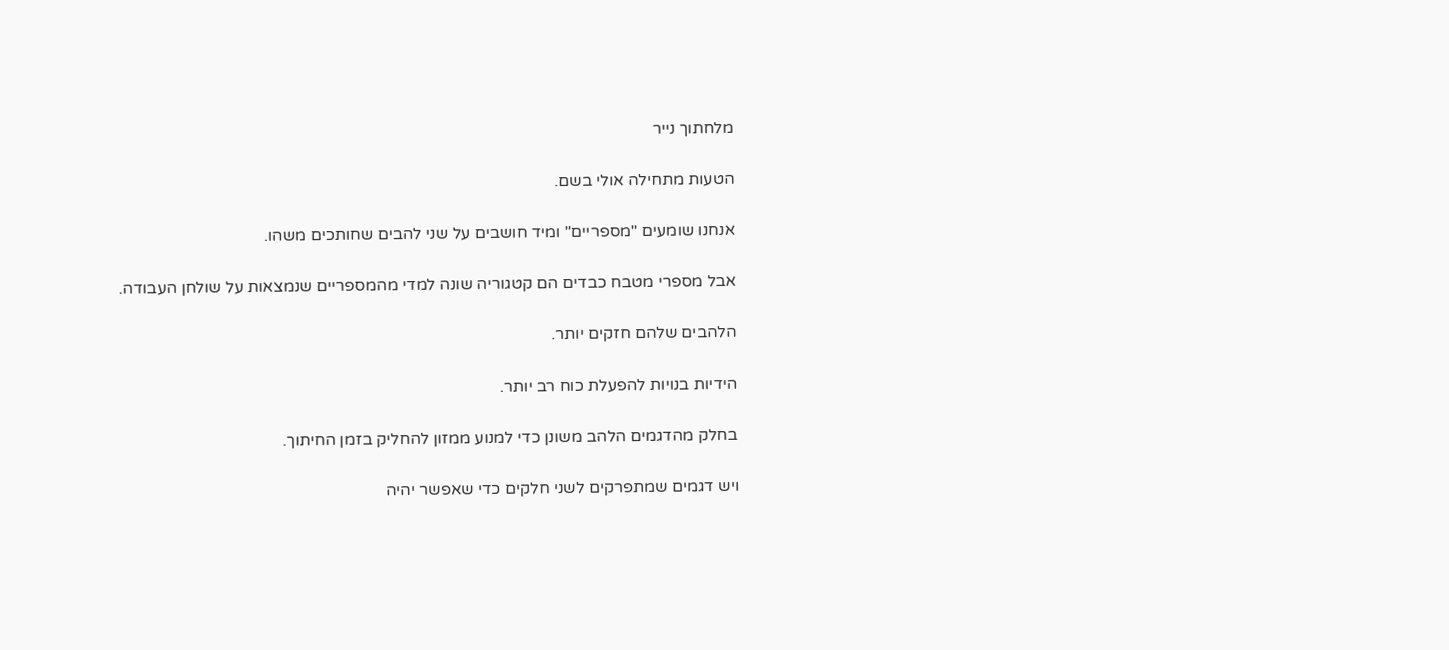מלחתוך נייר

הטעות מתחילה אולי בשם.

אנחנו שומעים "מספריים" ומיד חושבים על שני להבים שחותכים משהו.

אבל מספרי מטבח כבדים הם קטגוריה שונה למדי מהמספריים שנמצאות על שולחן העבודה.

הלהבים שלהם חזקים יותר.

הידיות בנויות להפעלת כוח רב יותר.

בחלק מהדגמים הלהב משונן כדי למנוע ממזון להחליק בזמן החיתוך.

ויש דגמים שמתפרקים לשני חלקים כדי שאפשר יהיה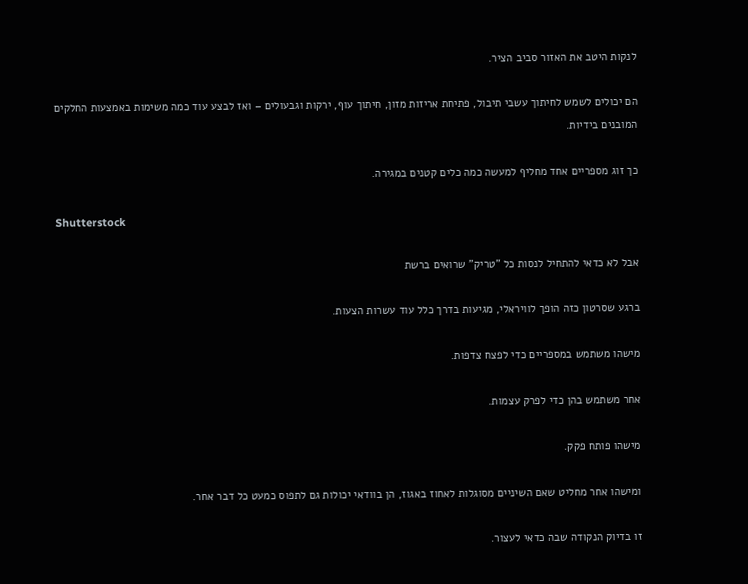לנקות היטב את האזור סביב הציר.

הם יכולים לשמש לחיתוך עשבי תיבול, פתיחת אריזות מזון, חיתוך עוף, ירקות וגבעולים – ואז לבצע עוד כמה משימות באמצעות החלקים המובנים בידיות.

כך זוג מספריים אחד מחליף למעשה כמה כלים קטנים במגירה.

Shutterstock

אבל לא כדאי להתחיל לנסות כל "טריק" שרואים ברשת

ברגע שסרטון כזה הופך לוויראלי, מגיעות בדרך כלל עוד עשרות הצעות.

מישהו משתמש במספריים כדי לפצח צדפות.

אחר משתמש בהן כדי לפרק עצמות.

מישהו פותח פקק.

ומישהו אחר מחליט שאם השיניים מסוגלות לאחוז באגוז, הן בוודאי יכולות גם לתפוס כמעט כל דבר אחר.

זו בדיוק הנקודה שבה כדאי לעצור.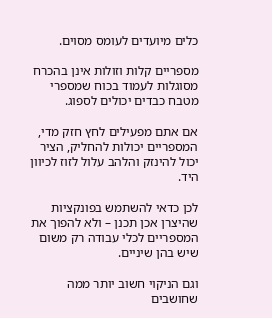כלים מיועדים לעומס מסוים.

מספריים קלות וזולות אינן בהכרח מסוגלות לעמוד בכוח שמספרי מטבח כבדים יכולים לספוג.

אם אתם מפעילים לחץ חזק מדי, המספריים יכולות להחליק, הציר יכול להינזק והלהב עלול לזוז לכיוון היד.

לכן כדאי להשתמש בפונקציות שהיצרן אכן תכנן – ולא להפוך את המספריים לכלי עבודה רק משום שיש בהן שיניים.

וגם הניקוי חשוב יותר ממה שחושבים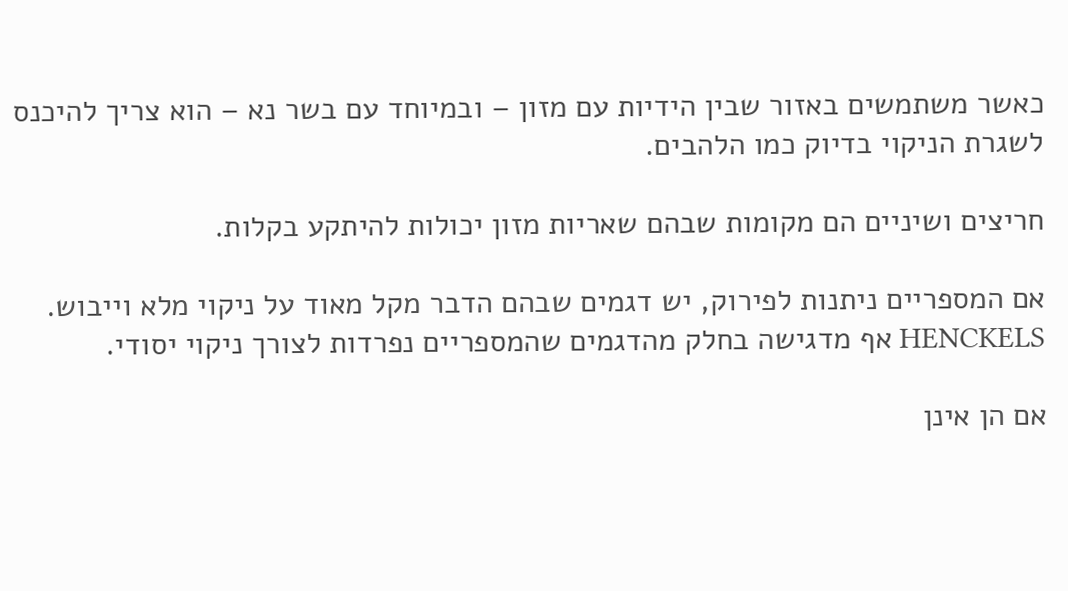כאשר משתמשים באזור שבין הידיות עם מזון – ובמיוחד עם בשר נא – הוא צריך להיכנס לשגרת הניקוי בדיוק כמו הלהבים.

חריצים ושיניים הם מקומות שבהם שאריות מזון יכולות להיתקע בקלות.

אם המספריים ניתנות לפירוק, יש דגמים שבהם הדבר מקל מאוד על ניקוי מלא וייבוש. HENCKELS אף מדגישה בחלק מהדגמים שהמספריים נפרדות לצורך ניקוי יסודי.

אם הן אינן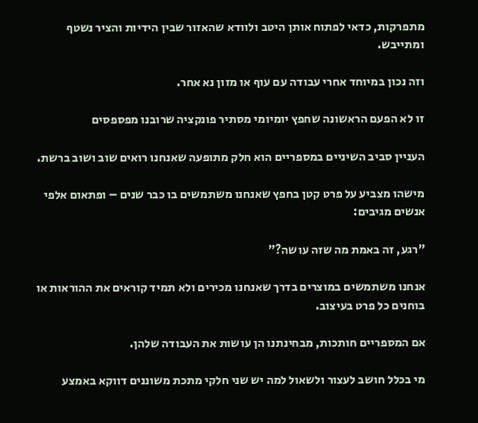מתפרקות, כדאי לפתוח אותן היטב ולוודא שהאזור שבין הידיות והציר נשטף ומתייבש.

וזה נכון במיוחד אחרי עבודה עם עוף או מזון נא אחר.

זו לא הפעם הראשונה שחפץ יומיומי מסתיר פונקציה שרובנו מפספסים

העניין סביב השיניים במספריים הוא חלק מתופעה שאנחנו רואים שוב ושוב ברשת.

מישהו מצביע על פרט קטן בחפץ שאנחנו משתמשים בו כבר שנים – ופתאום אלפי אנשים מגיבים:

"רגע, זה באמת מה שזה עושה?"

אנחנו משתמשים במוצרים בדרך שאנחנו מכירים ולא תמיד קוראים את ההוראות או בוחנים כל פרט בעיצוב.

אם המספריים חותכות, מבחינתנו הן עושות את העבודה שלהן.

מי בכלל חושב לעצור ולשאול למה יש שני חלקי מתכת משוננים דווקא באמצע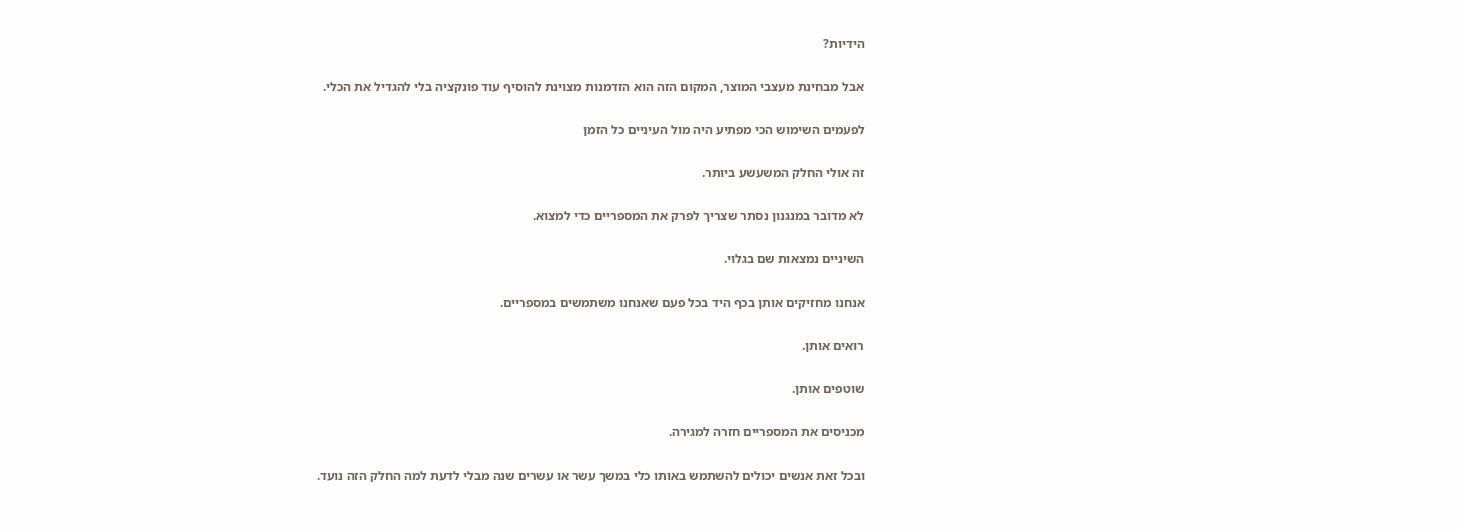הידיות?

אבל מבחינת מעצבי המוצר, המקום הזה הוא הזדמנות מצוינת להוסיף עוד פונקציה בלי להגדיל את הכלי.

לפעמים השימוש הכי מפתיע היה מול העיניים כל הזמן

זה אולי החלק המשעשע ביותר.

לא מדובר במנגנון נסתר שצריך לפרק את המספריים כדי למצוא.

השיניים נמצאות שם בגלוי.

אנחנו מחזיקים אותן בכף היד בכל פעם שאנחנו משתמשים במספריים.

רואים אותן.

שוטפים אותן.

מכניסים את המספריים חזרה למגירה.

ובכל זאת אנשים יכולים להשתמש באותו כלי במשך עשר או עשרים שנה מבלי לדעת למה החלק הזה נועד.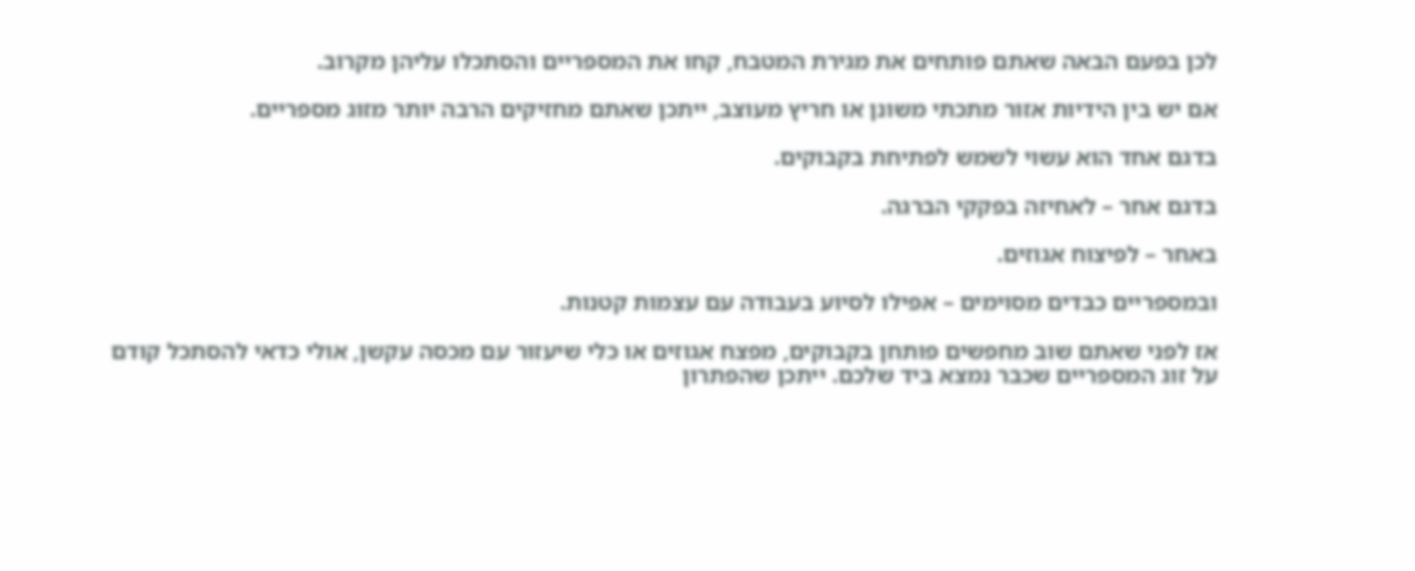לכן בפעם הבאה שאתם פותחים את מגירת המטבח, קחו את המספריים והסתכלו עליהן מקרוב.

אם יש בין הידיות אזור מתכתי משונן או חריץ מעוצב, ייתכן שאתם מחזיקים הרבה יותר מזוג מספריים.

בדגם אחד הוא עשוי לשמש לפתיחת בקבוקים.

בדגם אחר – לאחיזה בפקקי הברגה.

באחר – לפיצוח אגוזים.

ובמספריים כבדים מסוימים – אפילו לסיוע בעבודה עם עצמות קטנות.

אז לפני שאתם שוב מחפשים פותחן בקבוקים, מפצח אגוזים או כלי שיעזור עם מכסה עקשן, אולי כדאי להסתכל קודם על זוג המספריים שכבר נמצא ביד שלכם. ייתכן שהפתרון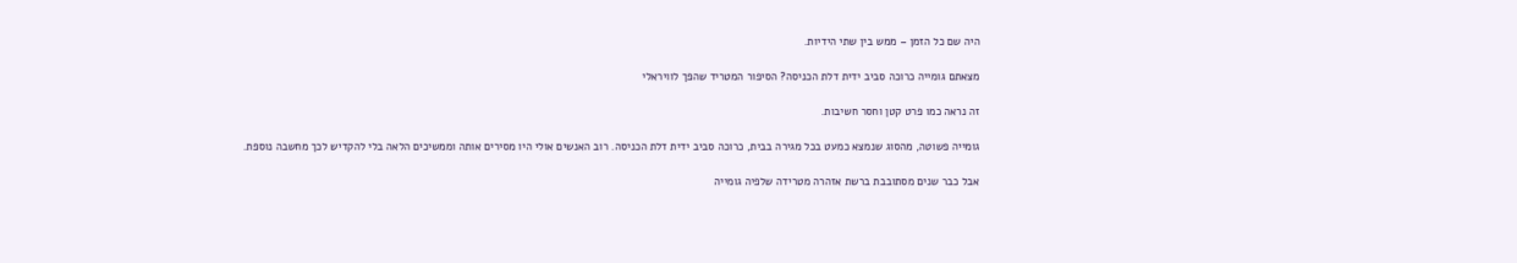היה שם כל הזמן – ממש בין שתי הידיות.

מצאתם גומייה כרוכה סביב ידית דלת הכניסה? הסיפור המטריד שהפך לוויראלי

זה נראה כמו פרט קטן וחסר חשיבות.

גומייה פשוטה, מהסוג שנמצא כמעט בכל מגירה בבית, כרוכה סביב ידית דלת הכניסה. רוב האנשים אולי היו מסירים אותה וממשיכים הלאה בלי להקדיש לכך מחשבה נוספת.

אבל כבר שנים מסתובבת ברשת אזהרה מטרידה שלפיה גומייה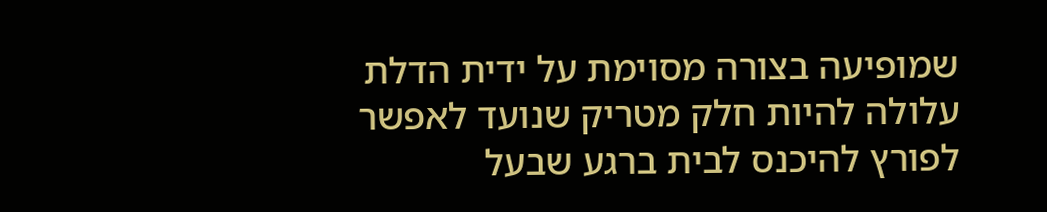שמופיעה בצורה מסוימת על ידית הדלת עלולה להיות חלק מטריק שנועד לאפשר לפורץ להיכנס לבית ברגע שבעל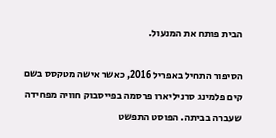הבית פותח את המנעול.

הסיפור התחיל באפריל 2016, כאשר אישה מטקסס בשם קים פלמינג סרניליארו פרסמה בפייסבוק חוויה מפחידה שעברה בביתה. הפוסט התפשט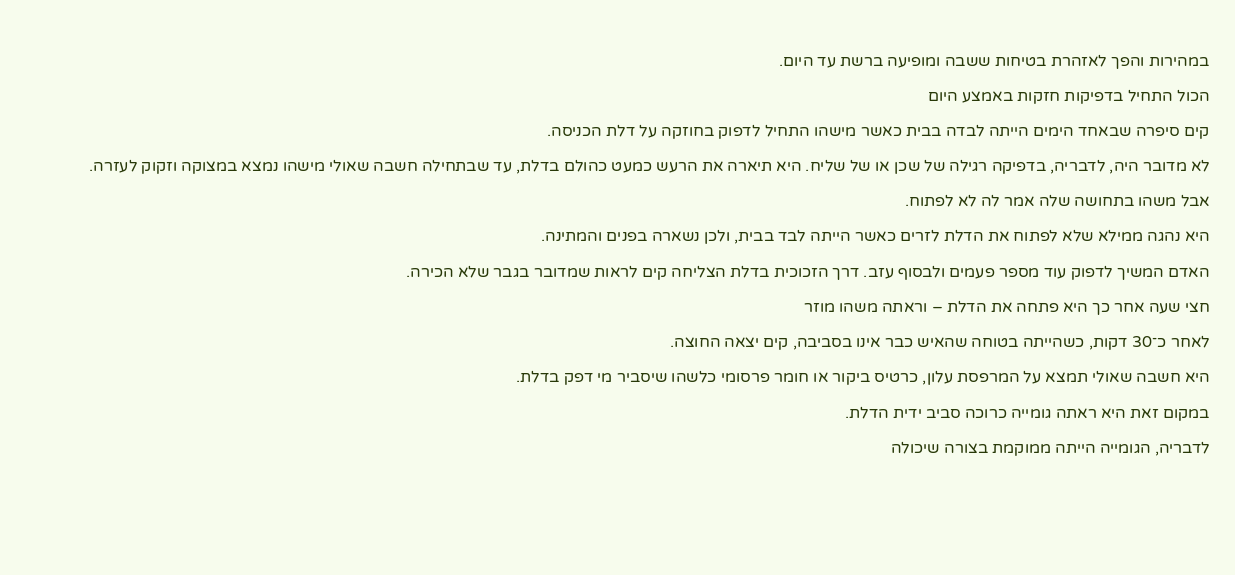במהירות והפך לאזהרת בטיחות ששבה ומופיעה ברשת עד היום.

הכול התחיל בדפיקות חזקות באמצע היום

קים סיפרה שבאחד הימים הייתה לבדה בבית כאשר מישהו התחיל לדפוק בחוזקה על דלת הכניסה.

לא מדובר היה, לדבריה, בדפיקה רגילה של שכן או של שליח. היא תיארה את הרעש כמעט כהולם בדלת, עד שבתחילה חשבה שאולי מישהו נמצא במצוקה וזקוק לעזרה.

אבל משהו בתחושה שלה אמר לה לא לפתוח.

היא נהגה ממילא שלא לפתוח את הדלת לזרים כאשר הייתה לבד בבית, ולכן נשארה בפנים והמתינה.

האדם המשיך לדפוק עוד מספר פעמים ולבסוף עזב. דרך הזכוכית בדלת הצליחה קים לראות שמדובר בגבר שלא הכירה.

חצי שעה אחר כך היא פתחה את הדלת – וראתה משהו מוזר

לאחר כ־30 דקות, כשהייתה בטוחה שהאיש כבר אינו בסביבה, קים יצאה החוצה.

היא חשבה שאולי תמצא על המרפסת עלון, כרטיס ביקור או חומר פרסומי כלשהו שיסביר מי דפק בדלת.

במקום זאת היא ראתה גומייה כרוכה סביב ידית הדלת.

לדבריה, הגומייה הייתה ממוקמת בצורה שיכולה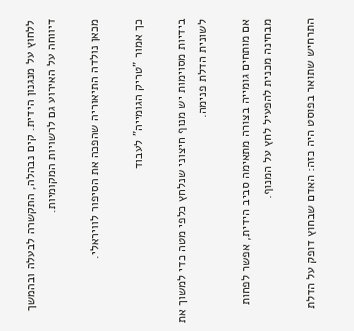ללחוץ על מנגנון הידית. קים נבהלה, התקשרה לבעלה ובהמשך דיווחה על האירוע גם לרשויות המקומיות.

מכאן נולדה התיאוריה שהפכה את הסיפור לוויראלי.

כך אמור "טריק הגומייה" לעבוד

בידיות מסוימות יש מנוף חיצוני שנלחץ כלפי מטה כדי למשוך את לשונית הדלת פנימה.

אם מותחים גומייה בצורה מתאימה סביב הידית, אפשר לפחות מבחינה מכנית להפעיל לחץ על המנוף.

התרחיש שתואר בפוסט היה כזה: האדם שבחוץ דופק על הדלת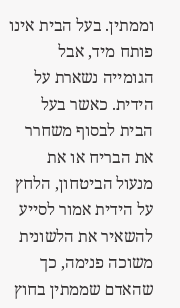וממתין. בעל הבית אינו פותח מיד, אבל הגומייה נשארת על הידית. כאשר בעל הבית לבסוף משחרר את הבריח או את מנעול הביטחון, הלחץ על הידית אמור לסייע להשאיר את הלשונית משוכה פנימה, כך שהאדם שממתין בחוץ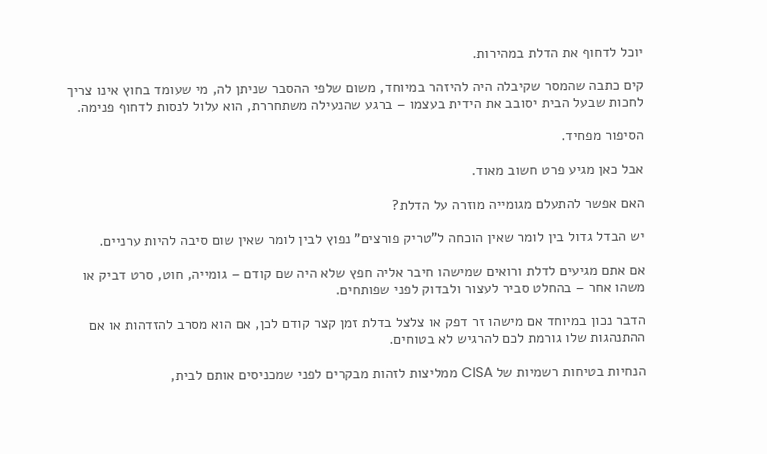יוכל לדחוף את הדלת במהירות.

קים כתבה שהמסר שקיבלה היה להיזהר במיוחד, משום שלפי ההסבר שניתן לה, מי שעומד בחוץ אינו צריך לחכות שבעל הבית יסובב את הידית בעצמו – ברגע שהנעילה משתחררת, הוא עלול לנסות לדחוף פנימה.

הסיפור מפחיד.

אבל כאן מגיע פרט חשוב מאוד.

האם אפשר להתעלם מגומייה מוזרה על הדלת?

יש הבדל גדול בין לומר שאין הוכחה ל"טריק פורצים" נפוץ לבין לומר שאין שום סיבה להיות ערניים.

אם אתם מגיעים לדלת ורואים שמישהו חיבר אליה חפץ שלא היה שם קודם – גומייה, חוט, סרט דביק או משהו אחר – בהחלט סביר לעצור ולבדוק לפני שפותחים.

הדבר נכון במיוחד אם מישהו זר דפק או צלצל בדלת זמן קצר קודם לכן, אם הוא מסרב להזדהות או אם ההתנהגות שלו גורמת לכם להרגיש לא בטוחים.

הנחיות בטיחות רשמיות של CISA ממליצות לזהות מבקרים לפני שמכניסים אותם לבית,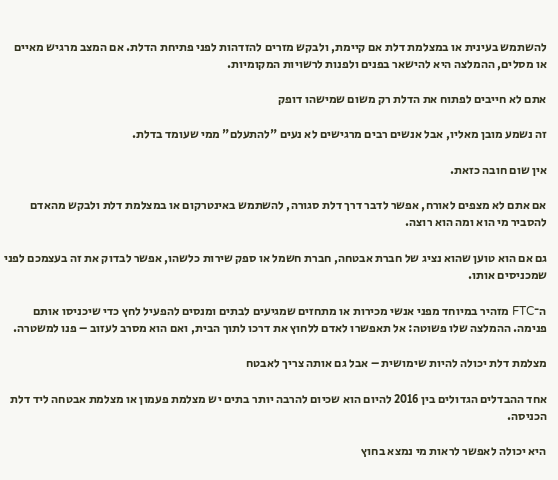להשתמש בעינית או במצלמת דלת אם קיימת, ולבקש מזרים להזדהות לפני פתיחת הדלת. אם המצב מרגיש מאיים או מסלים, ההמלצה היא להישאר בפנים ולפנות לרשויות המקומיות.

אתם לא חייבים לפתוח את הדלת רק משום שמישהו דופק

זה נשמע מובן מאליו, אבל אנשים רבים מרגישים לא נעים "להתעלם" ממי שעומד בדלת.

אין שום חובה כזאת.

אם אתם לא מצפים לאורח, אפשר לדבר דרך דלת סגורה, להשתמש באינטרקום או במצלמת דלת ולבקש מהאדם להסביר מי הוא ומה הוא רוצה.

גם אם הוא טוען שהוא נציג של חברת אבטחה, חברת חשמל או ספק שירות כלשהו, אפשר לבדוק את זה בעצמכם לפני שמכניסים אותו.

ה־FTC מזהיר במיוחד מפני אנשי מכירות או מתחזים שמגיעים לבתים ומנסים להפעיל לחץ כדי שיכניסו אותם פנימה. ההמלצה שלו פשוטה: אל תאפשרו לאדם ללחוץ את דרכו לתוך הבית, ואם הוא מסרב לעזוב – פנו למשטרה.

מצלמת דלת יכולה להיות שימושית – אבל גם אותה צריך לאבטח

אחד ההבדלים הגדולים בין 2016 להיום הוא שכיום להרבה יותר בתים יש מצלמת פעמון או מצלמת אבטחה ליד דלת הכניסה.

היא יכולה לאפשר לראות מי נמצא בחוץ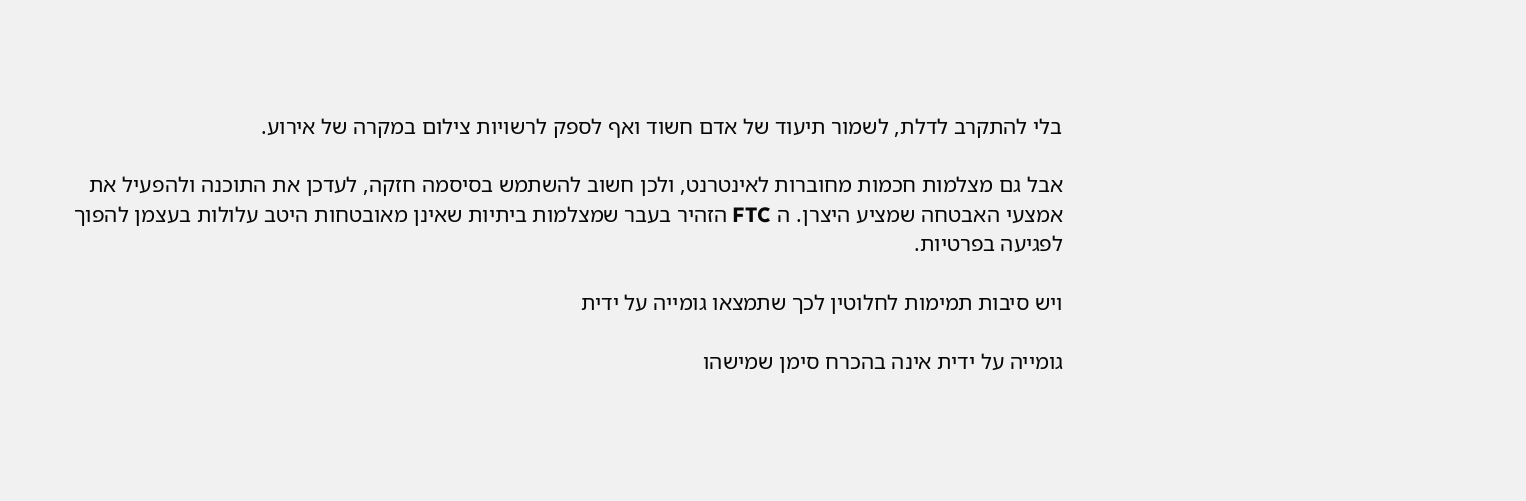בלי להתקרב לדלת, לשמור תיעוד של אדם חשוד ואף לספק לרשויות צילום במקרה של אירוע.

אבל גם מצלמות חכמות מחוברות לאינטרנט, ולכן חשוב להשתמש בסיסמה חזקה, לעדכן את התוכנה ולהפעיל את אמצעי האבטחה שמציע היצרן. ה FTC הזהיר בעבר שמצלמות ביתיות שאינן מאובטחות היטב עלולות בעצמן להפוך לפגיעה בפרטיות.

ויש סיבות תמימות לחלוטין לכך שתמצאו גומייה על ידית

גומייה על ידית אינה בהכרח סימן שמישהו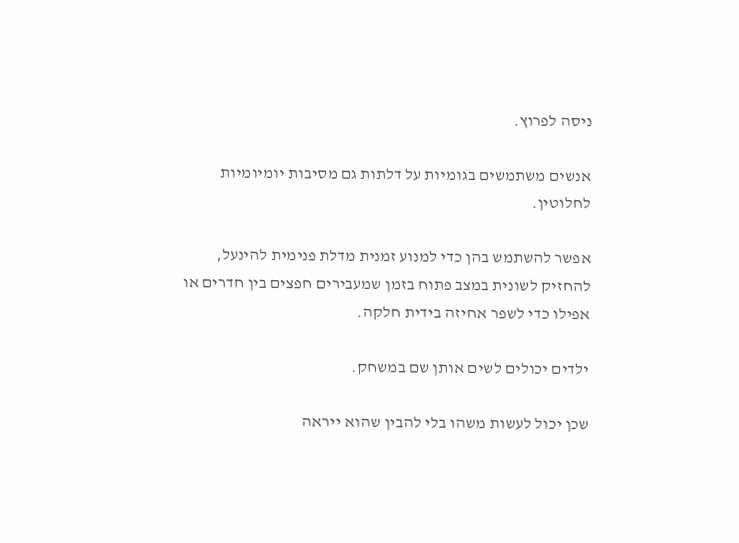ניסה לפרוץ.

אנשים משתמשים בגומיות על דלתות גם מסיבות יומיומיות לחלוטין.

אפשר להשתמש בהן כדי למנוע זמנית מדלת פנימית להינעל, להחזיק לשונית במצב פתוח בזמן שמעבירים חפצים בין חדרים או אפילו כדי לשפר אחיזה בידית חלקה.

ילדים יכולים לשים אותן שם במשחק.

שכן יכול לעשות משהו בלי להבין שהוא ייראה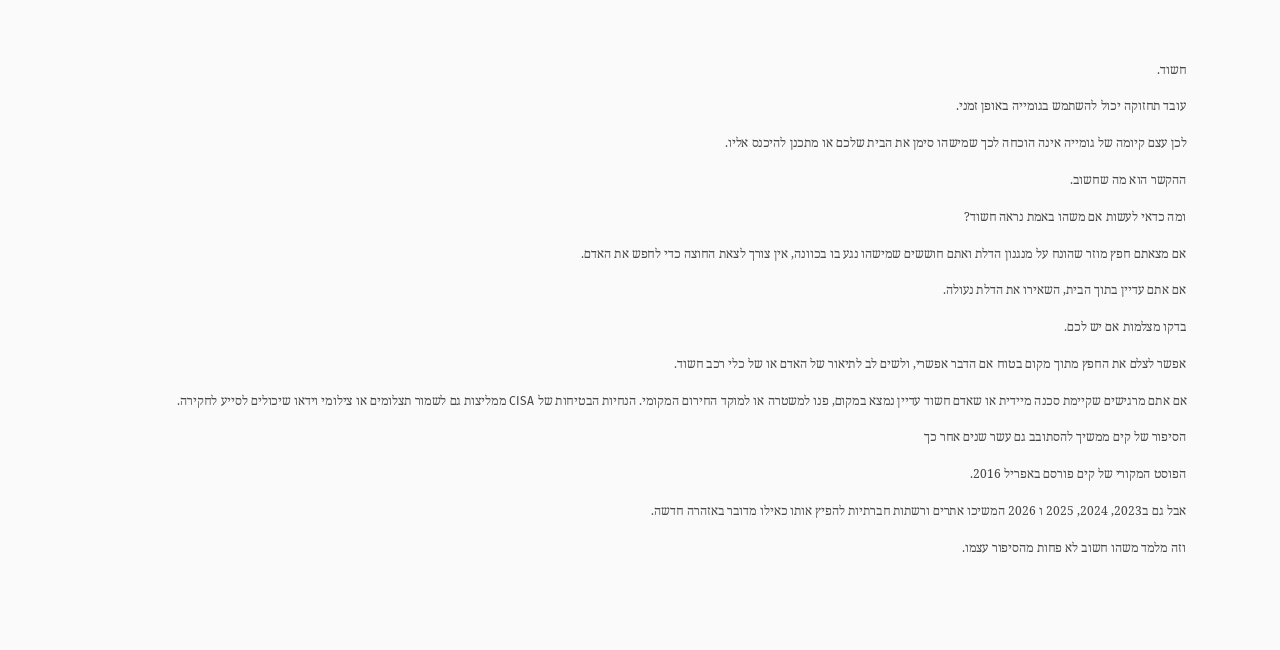חשוד.

עובד תחזוקה יכול להשתמש בגומייה באופן זמני.

לכן עצם קיומה של גומייה אינה הוכחה לכך שמישהו סימן את הבית שלכם או מתכנן להיכנס אליו.

ההקשר הוא מה שחשוב.

ומה כדאי לעשות אם משהו באמת נראה חשוד?

אם מצאתם חפץ מוזר שהונח על מנגנון הדלת ואתם חוששים שמישהו נגע בו בכוונה, אין צורך לצאת החוצה כדי לחפש את האדם.

אם אתם עדיין בתוך הבית, השאירו את הדלת נעולה.

בדקו מצלמות אם יש לכם.

אפשר לצלם את החפץ מתוך מקום בטוח אם הדבר אפשרי, ולשים לב לתיאור של האדם או של כלי רכב חשוד.

אם אתם מרגישים שקיימת סכנה מיידית או שאדם חשוד עדיין נמצא במקום, פנו למשטרה או למוקד החירום המקומי. הנחיות הבטיחות של CISA ממליצות גם לשמור תצלומים או צילומי וידאו שיכולים לסייע לחקירה.

הסיפור של קים ממשיך להסתובב גם עשר שנים אחר כך

הפוסט המקורי של קים פורסם באפריל 2016.

אבל גם ב2023, 2024, 2025 ו 2026 המשיכו אתרים ורשתות חברתיות להפיץ אותו כאילו מדובר באזהרה חדשה.

וזה מלמד משהו חשוב לא פחות מהסיפור עצמו.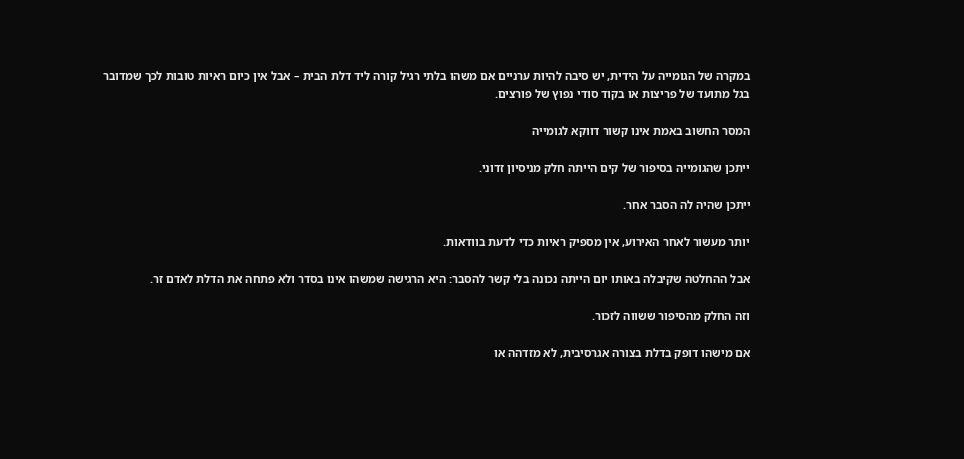במקרה של הגומייה על הידית, יש סיבה להיות ערניים אם משהו בלתי רגיל קורה ליד דלת הבית – אבל אין כיום ראיות טובות לכך שמדובר בגל מתועד של פריצות או בקוד סודי נפוץ של פורצים.

המסר החשוב באמת אינו קשור דווקא לגומייה

ייתכן שהגומייה בסיפור של קים הייתה חלק מניסיון זדוני.

ייתכן שהיה לה הסבר אחר.

יותר מעשור לאחר האירוע, אין מספיק ראיות כדי לדעת בוודאות.

אבל ההחלטה שקיבלה באותו יום הייתה נכונה בלי קשר להסבר: היא הרגישה שמשהו אינו בסדר ולא פתחה את הדלת לאדם זר.

וזה החלק מהסיפור ששווה לזכור.

אם מישהו דופק בדלת בצורה אגרסיבית, לא מזדהה או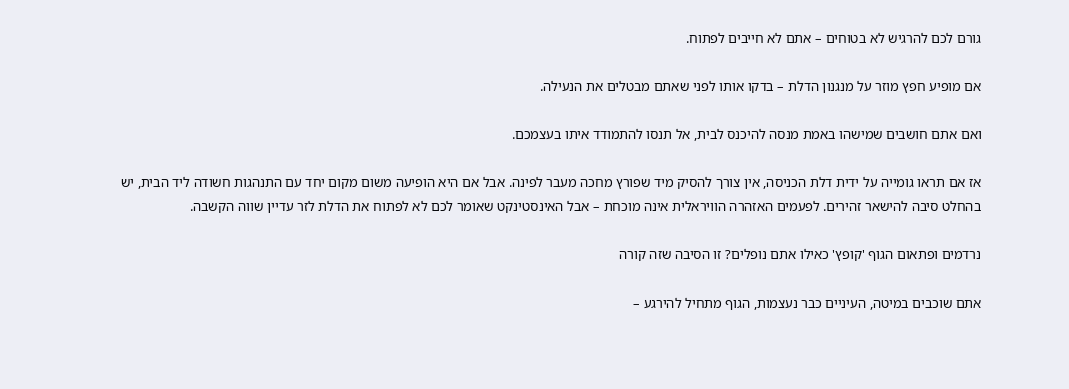גורם לכם להרגיש לא בטוחים – אתם לא חייבים לפתוח.

אם מופיע חפץ מוזר על מנגנון הדלת – בדקו אותו לפני שאתם מבטלים את הנעילה.

ואם אתם חושבים שמישהו באמת מנסה להיכנס לבית, אל תנסו להתמודד איתו בעצמכם.

אז אם תראו גומייה על ידית דלת הכניסה, אין צורך להסיק מיד שפורץ מחכה מעבר לפינה. אבל אם היא הופיעה משום מקום יחד עם התנהגות חשודה ליד הבית, יש בהחלט סיבה להישאר זהירים. לפעמים האזהרה הוויראלית אינה מוכחת – אבל האינסטינקט שאומר לכם לא לפתוח את הדלת לזר עדיין שווה הקשבה.

נרדמים ופתאום הגוף 'קופץ' כאילו אתם נופלים? זו הסיבה שזה קורה

אתם שוכבים במיטה, העיניים כבר נעצמות, הגוף מתחיל להירגע –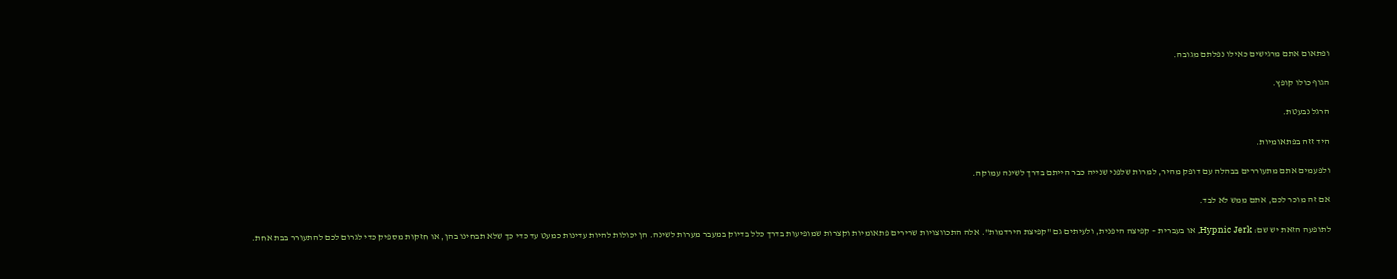ופתאום אתם מרגישים כאילו נפלתם מגובה.

הגוף כולו קופץ.

הרגל נבעטת.

היד זזה בפתאומיות.

ולפעמים אתם מתעוררים בבהלה עם דופק מהיר, למרות שלפני שנייה כבר הייתם בדרך לשינה עמוקה.

אם זה מוכר לכם, אתם ממש לא לבד.

לתופעה הזאת יש שם: Hypnic Jerk, או בעברית – קפיצה היפנית, ולעיתים גם "קפיצת הירדמות". אלה התכווצויות שרירים פתאומיות וקצרות שמופיעות בדרך כלל בדיוק במעבר מערות לשינה. הן יכולות להיות עדינות כמעט עד כדי כך שלא תבחינו בהן, או חזקות מספיק כדי לגרום לכם להתעורר בבת אחת.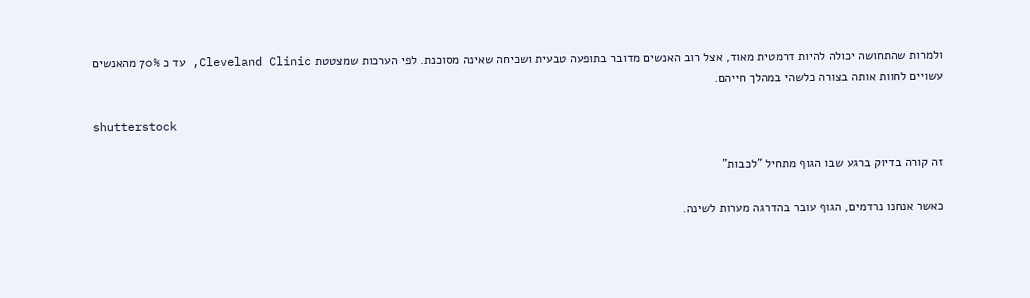ולמרות שהתחושה יכולה להיות דרמטית מאוד, אצל רוב האנשים מדובר בתופעה טבעית ושכיחה שאינה מסוכנת. לפי הערכות שמצטטת Cleveland Clinic, עד כ 70% מהאנשים עשויים לחוות אותה בצורה כלשהי במהלך חייהם.

shutterstock

זה קורה בדיוק ברגע שבו הגוף מתחיל "לכבות"

כאשר אנחנו נרדמים, הגוף עובר בהדרגה מערות לשינה.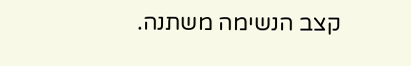קצב הנשימה משתנה.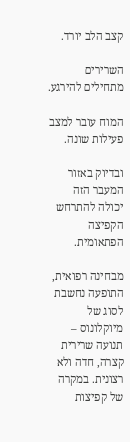קצב הלב יורד.

השרירים מתחילים להירגע.

המוח עובר למצב פעילות שונה.

ובדיוק באזור המעבר הזה יכולה להתרחש הקפיצה הפתאומית.

מבחינה רפואית, התופעה נחשבת לסוג של מיוקלונוס – תנועה שרירית קצרה, חדה ולא רצונית. במקרה של קפיצות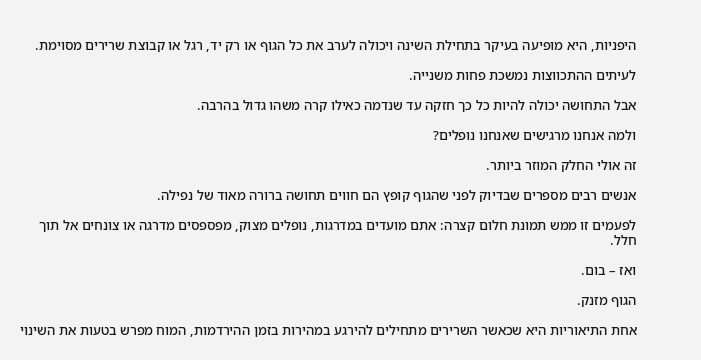היפניות, היא מופיעה בעיקר בתחילת השינה ויכולה לערב את כל הגוף או רק יד, רגל או קבוצת שרירים מסוימת.

לעיתים ההתכווצות נמשכת פחות משנייה.

אבל התחושה יכולה להיות כל כך חזקה עד שנדמה כאילו קרה משהו גדול בהרבה.

ולמה אנחנו מרגישים שאנחנו נופלים?

זה אולי החלק המוזר ביותר.

אנשים רבים מספרים שבדיוק לפני שהגוף קופץ הם חווים תחושה ברורה מאוד של נפילה.

לפעמים זו ממש תמונת חלום קצרה: אתם מועדים במדרגות, נופלים מצוק, מפספסים מדרגה או צונחים אל תוך חלל.

ואז – בום.

הגוף מזנק.

אחת התיאוריות היא שכאשר השרירים מתחילים להירגע במהירות בזמן ההירדמות, המוח מפרש בטעות את השינוי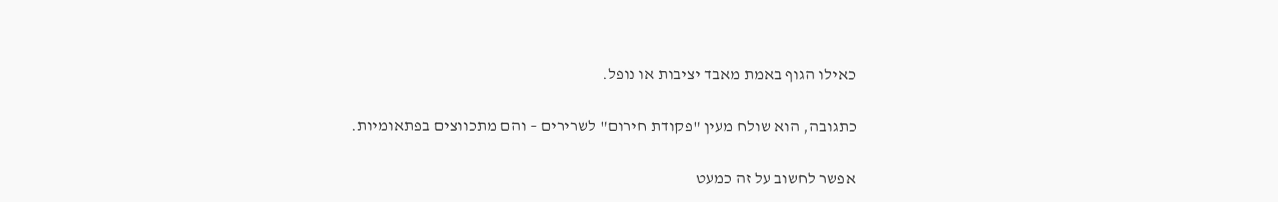כאילו הגוף באמת מאבד יציבות או נופל.

כתגובה, הוא שולח מעין "פקודת חירום" לשרירים – והם מתכווצים בפתאומיות.

אפשר לחשוב על זה כמעט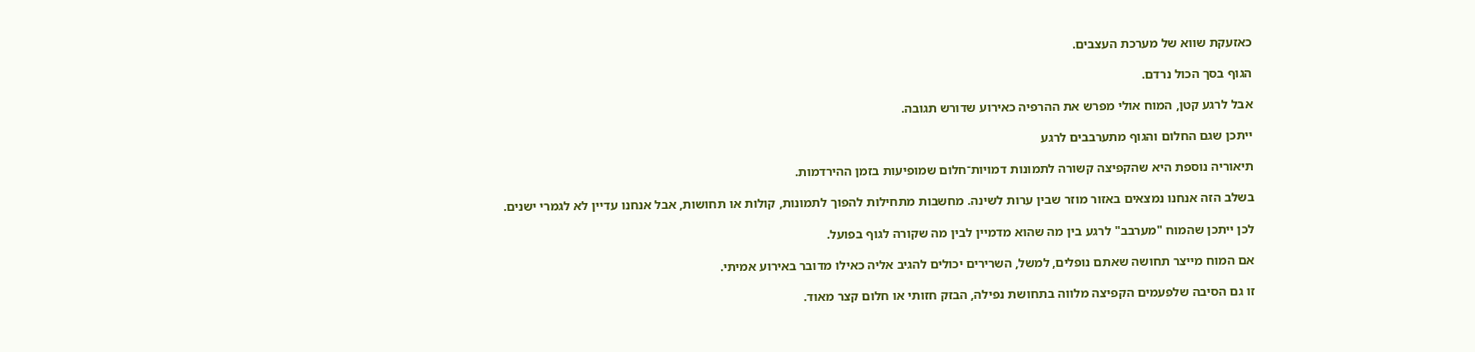כאזעקת שווא של מערכת העצבים.

הגוף בסך הכול נרדם.

אבל לרגע קטן, המוח אולי מפרש את ההרפיה כאירוע שדורש תגובה.

ייתכן שגם החלום והגוף מתערבבים לרגע

תיאוריה נוספת היא שהקפיצה קשורה לתמונות דמויות־חלום שמופיעות בזמן ההירדמות.

בשלב הזה אנחנו נמצאים באזור מוזר שבין ערות לשינה. מחשבות מתחילות להפוך לתמונות, קולות או תחושות, אבל אנחנו עדיין לא לגמרי ישנים.

לכן ייתכן שהמוח "מערבב" לרגע בין מה שהוא מדמיין לבין מה שקורה לגוף בפועל.

אם המוח מייצר תחושה שאתם נופלים, למשל, השרירים יכולים להגיב אליה כאילו מדובר באירוע אמיתי.

זו גם הסיבה שלפעמים הקפיצה מלווה בתחושת נפילה, הבזק חזותי או חלום קצר מאוד.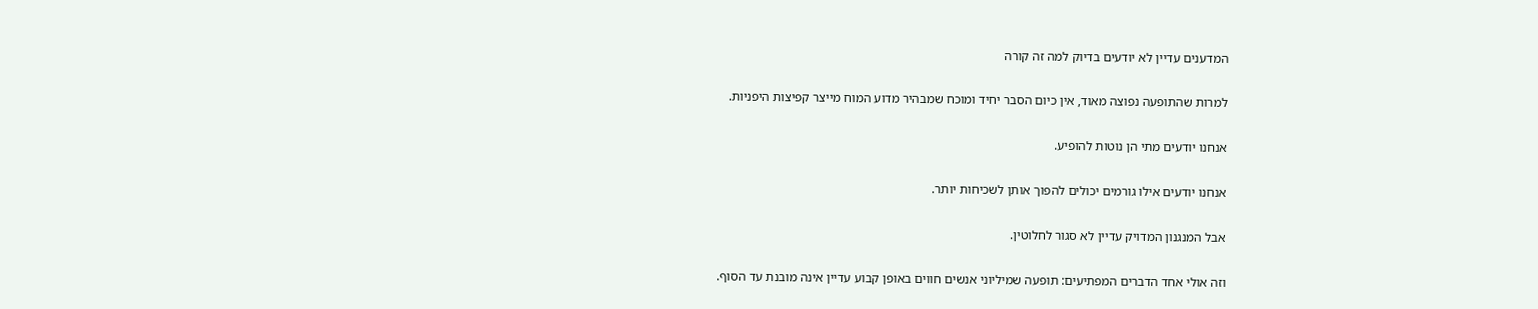המדענים עדיין לא יודעים בדיוק למה זה קורה

למרות שהתופעה נפוצה מאוד, אין כיום הסבר יחיד ומוכח שמבהיר מדוע המוח מייצר קפיצות היפניות.

אנחנו יודעים מתי הן נוטות להופיע.

אנחנו יודעים אילו גורמים יכולים להפוך אותן לשכיחות יותר.

אבל המנגנון המדויק עדיין לא סגור לחלוטין.

וזה אולי אחד הדברים המפתיעים: תופעה שמיליוני אנשים חווים באופן קבוע עדיין אינה מובנת עד הסוף.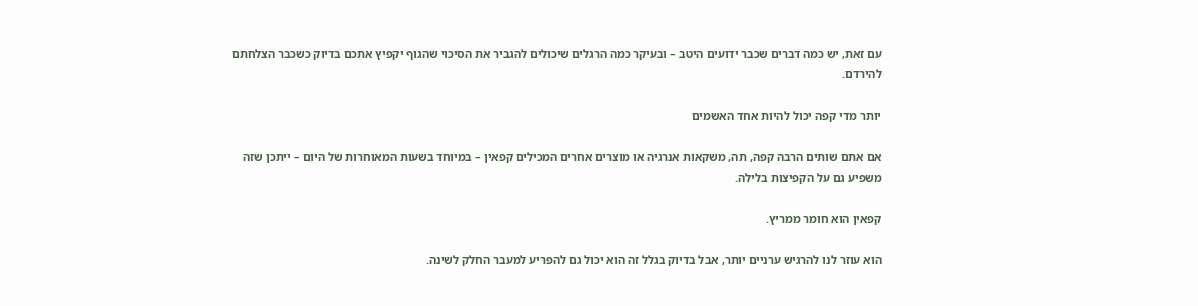עם זאת, יש כמה דברים שכבר ידועים היטב – ובעיקר כמה הרגלים שיכולים להגביר את הסיכוי שהגוף יקפיץ אתכם בדיוק כשכבר הצלחתם להירדם.

יותר מדי קפה יכול להיות אחד האשמים

אם אתם שותים הרבה קפה, תה, משקאות אנרגיה או מוצרים אחרים המכילים קפאין – במיוחד בשעות המאוחרות של היום – ייתכן שזה משפיע גם על הקפיצות בלילה.

קפאין הוא חומר ממריץ.

הוא עוזר לנו להרגיש ערניים יותר, אבל בדיוק בגלל זה הוא יכול גם להפריע למעבר החלק לשינה.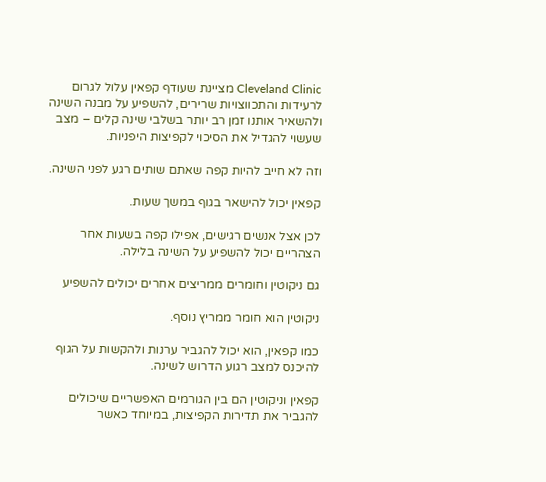Cleveland Clinic מציינת שעודף קפאין עלול לגרום לרעידות והתכווצויות שרירים, להשפיע על מבנה השינה ולהשאיר אותנו זמן רב יותר בשלבי שינה קלים – מצב שעשוי להגדיל את הסיכוי לקפיצות היפניות.

וזה לא חייב להיות קפה שאתם שותים רגע לפני השינה.

קפאין יכול להישאר בגוף במשך שעות.

לכן אצל אנשים רגישים, אפילו קפה בשעות אחר הצהריים יכול להשפיע על השינה בלילה.

גם ניקוטין וחומרים ממריצים אחרים יכולים להשפיע

ניקוטין הוא חומר ממריץ נוסף.

כמו קפאין, הוא יכול להגביר ערנות ולהקשות על הגוף להיכנס למצב רגוע הדרוש לשינה.

קפאין וניקוטין הם בין הגורמים האפשריים שיכולים להגביר את תדירות הקפיצות, במיוחד כאשר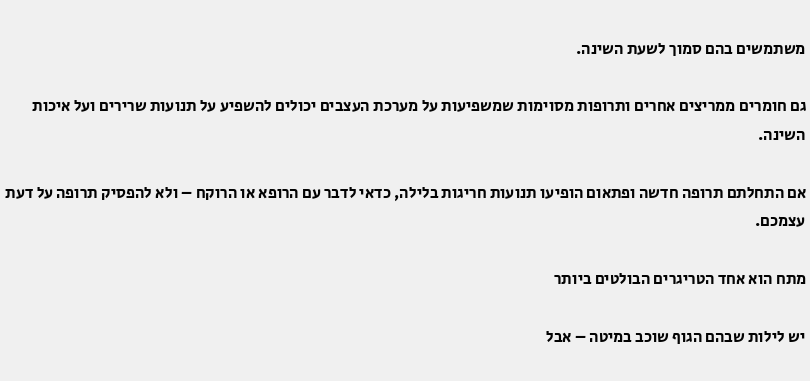משתמשים בהם סמוך לשעת השינה.

גם חומרים ממריצים אחרים ותרופות מסוימות שמשפיעות על מערכת העצבים יכולים להשפיע על תנועות שרירים ועל איכות השינה.

אם התחלתם תרופה חדשה ופתאום הופיעו תנועות חריגות בלילה, כדאי לדבר עם הרופא או הרוקח – ולא להפסיק תרופה על דעת עצמכם.

מתח הוא אחד הטריגרים הבולטים ביותר

יש לילות שבהם הגוף שוכב במיטה – אבל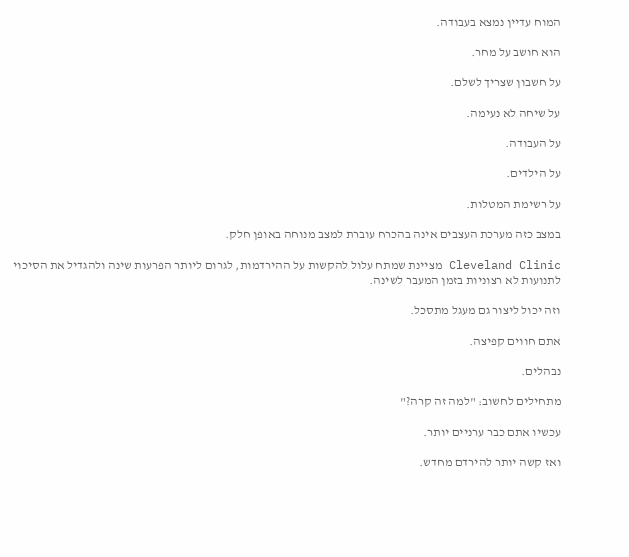המוח עדיין נמצא בעבודה.

הוא חושב על מחר.

על חשבון שצריך לשלם.

על שיחה לא נעימה.

על העבודה.

על הילדים.

על רשימת המטלות.

במצב כזה מערכת העצבים אינה בהכרח עוברת למצב מנוחה באופן חלק.

Cleveland Clinic מציינת שמתח עלול להקשות על ההירדמות, לגרום ליותר הפרעות שינה ולהגדיל את הסיכוי לתנועות לא רצוניות בזמן המעבר לשינה.

וזה יכול ליצור גם מעגל מתסכל.

אתם חווים קפיצה.

נבהלים.

מתחילים לחשוב: "למה זה קרה?"

עכשיו אתם כבר ערניים יותר.

ואז קשה יותר להירדם מחדש.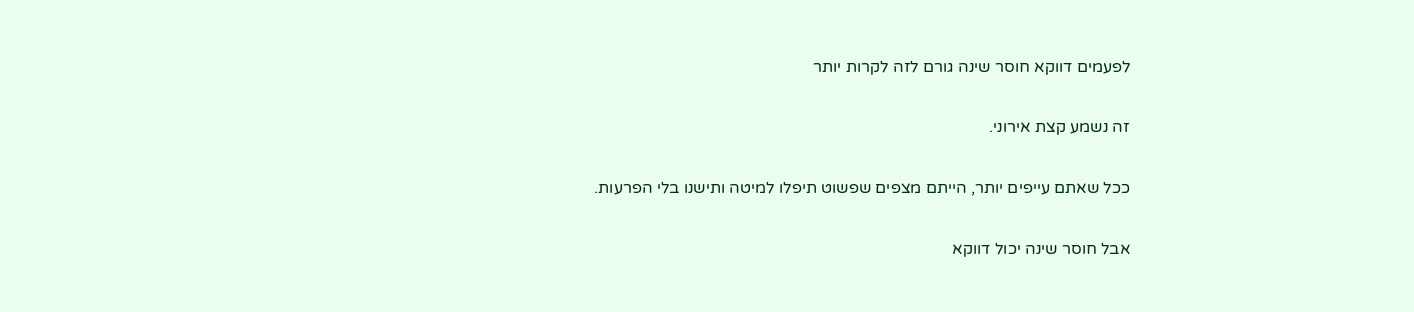לפעמים דווקא חוסר שינה גורם לזה לקרות יותר

זה נשמע קצת אירוני.

ככל שאתם עייפים יותר, הייתם מצפים שפשוט תיפלו למיטה ותישנו בלי הפרעות.

אבל חוסר שינה יכול דווקא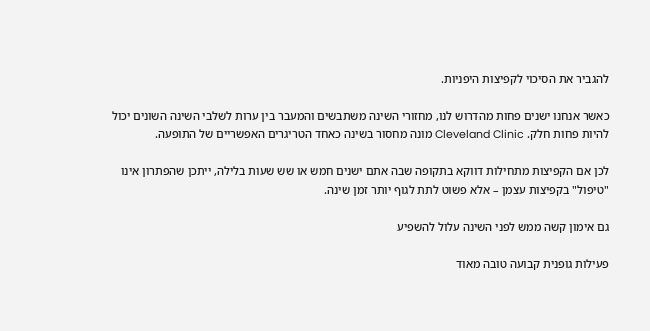להגביר את הסיכוי לקפיצות היפניות.

כאשר אנחנו ישנים פחות מהדרוש לנו, מחזורי השינה משתבשים והמעבר בין ערות לשלבי השינה השונים יכול להיות פחות חלק. Cleveland Clinic מונה מחסור בשינה כאחד הטריגרים האפשריים של התופעה.

לכן אם הקפיצות מתחילות דווקא בתקופה שבה אתם ישנים חמש או שש שעות בלילה, ייתכן שהפתרון אינו "טיפול" בקפיצות עצמן – אלא פשוט לתת לגוף יותר זמן שינה.

גם אימון קשה ממש לפני השינה עלול להשפיע

פעילות גופנית קבועה טובה מאוד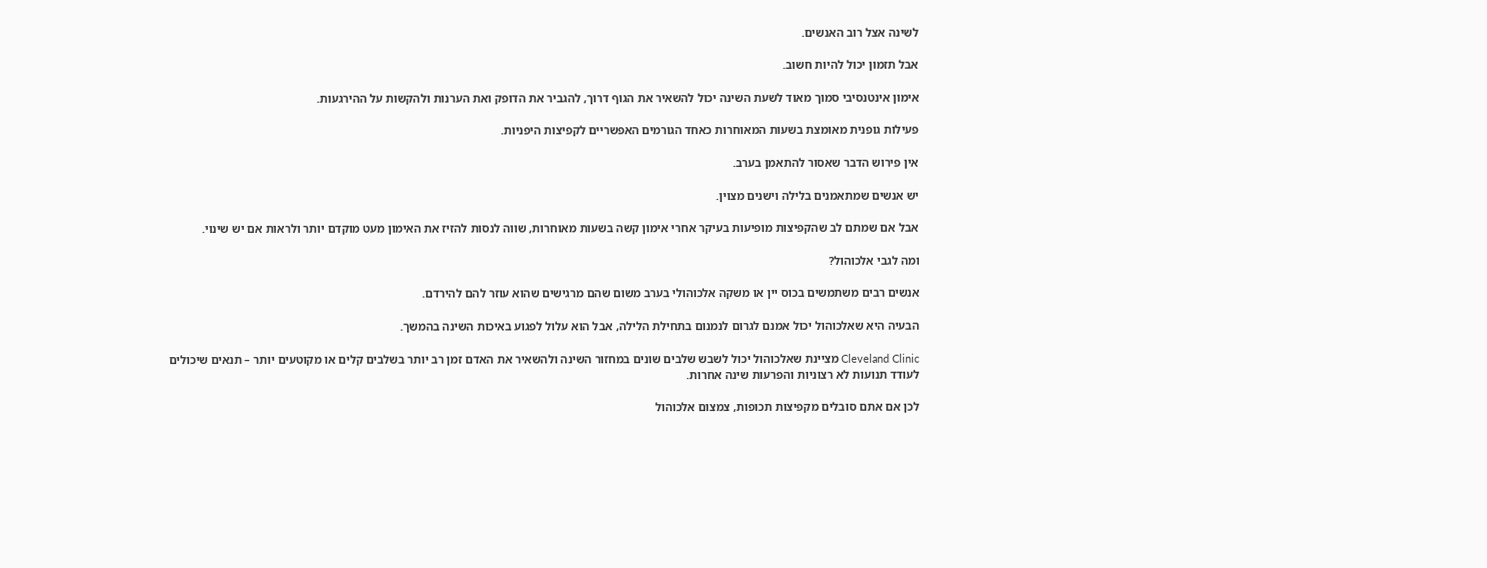לשינה אצל רוב האנשים.

אבל תזמון יכול להיות חשוב.

אימון אינטנסיבי סמוך מאוד לשעת השינה יכול להשאיר את הגוף דרוך, להגביר את הדופק ואת הערנות ולהקשות על ההירגעות.

פעילות גופנית מאומצת בשעות המאוחרות כאחד הגורמים האפשריים לקפיצות היפניות.

אין פירוש הדבר שאסור להתאמן בערב.

יש אנשים שמתאמנים בלילה וישנים מצוין.

אבל אם שמתם לב שהקפיצות מופיעות בעיקר אחרי אימון קשה בשעות מאוחרות, שווה לנסות להזיז את האימון מעט מוקדם יותר ולראות אם יש שינוי.

ומה לגבי אלכוהול?

אנשים רבים משתמשים בכוס יין או משקה אלכוהולי בערב משום שהם מרגישים שהוא עוזר להם להירדם.

הבעיה היא שאלכוהול יכול אמנם לגרום לנמנום בתחילת הלילה, אבל הוא עלול לפגוע באיכות השינה בהמשך.

Cleveland Clinic מציינת שאלכוהול יכול לשבש שלבים שונים במחזור השינה ולהשאיר את האדם זמן רב יותר בשלבים קלים או מקוטעים יותר – תנאים שיכולים לעודד תנועות לא רצוניות והפרעות שינה אחרות.

לכן אם אתם סובלים מקפיצות תכופות, צמצום אלכוהול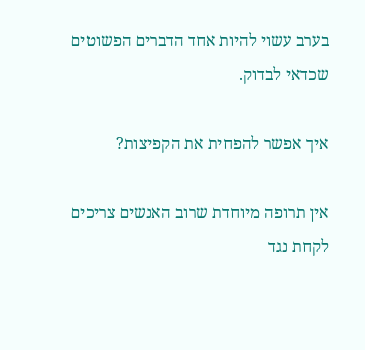בערב עשוי להיות אחד הדברים הפשוטים שכדאי לבדוק.

איך אפשר להפחית את הקפיצות?

אין תרופה מיוחדת שרוב האנשים צריכים לקחת נגד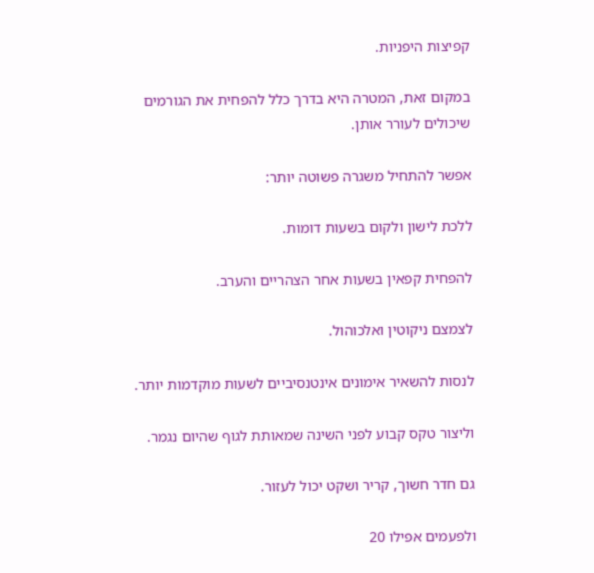קפיצות היפניות.

במקום זאת, המטרה היא בדרך כלל להפחית את הגורמים שיכולים לעורר אותן.

אפשר להתחיל משגרה פשוטה יותר:

ללכת לישון ולקום בשעות דומות.

להפחית קפאין בשעות אחר הצהריים והערב.

לצמצם ניקוטין ואלכוהול.

לנסות להשאיר אימונים אינטנסיביים לשעות מוקדמות יותר.

וליצור טקס קבוע לפני השינה שמאותת לגוף שהיום נגמר.

גם חדר חשוך, קריר ושקט יכול לעזור.

ולפעמים אפילו 20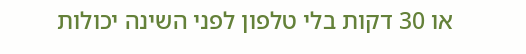או 30 דקות בלי טלפון לפני השינה יכולות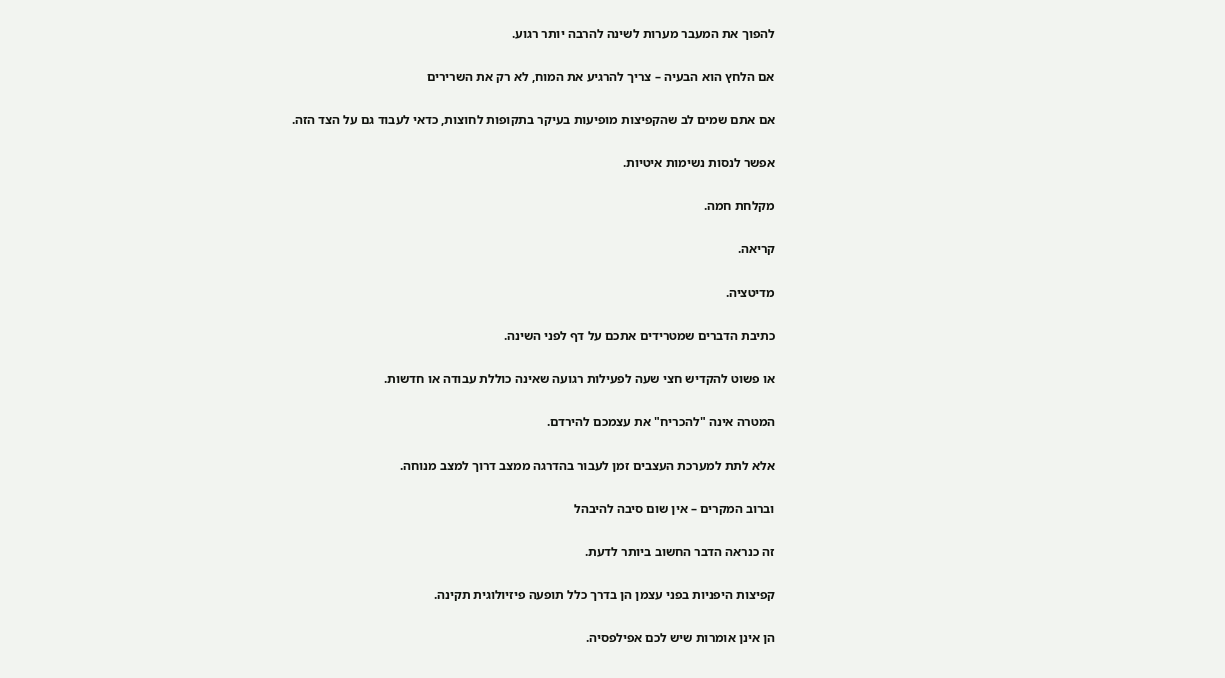להפוך את המעבר מערות לשינה להרבה יותר רגוע.

אם הלחץ הוא הבעיה – צריך להרגיע את המוח, לא רק את השרירים

אם אתם שמים לב שהקפיצות מופיעות בעיקר בתקופות לחוצות, כדאי לעבוד גם על הצד הזה.

אפשר לנסות נשימות איטיות.

מקלחת חמה.

קריאה.

מדיטציה.

כתיבת הדברים שמטרידים אתכם על דף לפני השינה.

או פשוט להקדיש חצי שעה לפעילות רגועה שאינה כוללת עבודה או חדשות.

המטרה אינה "להכריח" את עצמכם להירדם.

אלא לתת למערכת העצבים זמן לעבור בהדרגה ממצב דרוך למצב מנוחה.

וברוב המקרים – אין שום סיבה להיבהל

זה כנראה הדבר החשוב ביותר לדעת.

קפיצות היפניות בפני עצמן הן בדרך כלל תופעה פיזיולוגית תקינה.

הן אינן אומרות שיש לכם אפילפסיה.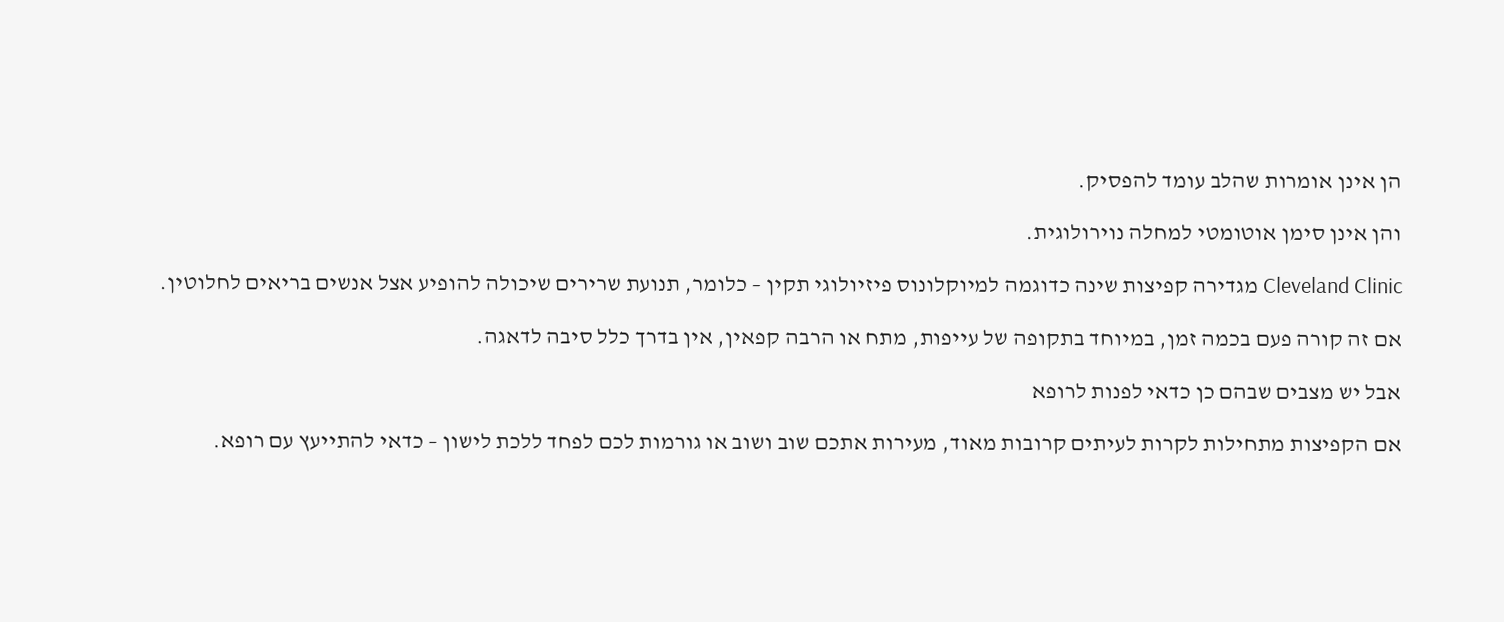הן אינן אומרות שהלב עומד להפסיק.

והן אינן סימן אוטומטי למחלה נוירולוגית.

Cleveland Clinic מגדירה קפיצות שינה כדוגמה למיוקלונוס פיזיולוגי תקין – כלומר, תנועת שרירים שיכולה להופיע אצל אנשים בריאים לחלוטין.

אם זה קורה פעם בכמה זמן, במיוחד בתקופה של עייפות, מתח או הרבה קפאין, אין בדרך כלל סיבה לדאגה.

אבל יש מצבים שבהם כן כדאי לפנות לרופא

אם הקפיצות מתחילות לקרות לעיתים קרובות מאוד, מעירות אתכם שוב ושוב או גורמות לכם לפחד ללכת לישון – כדאי להתייעץ עם רופא.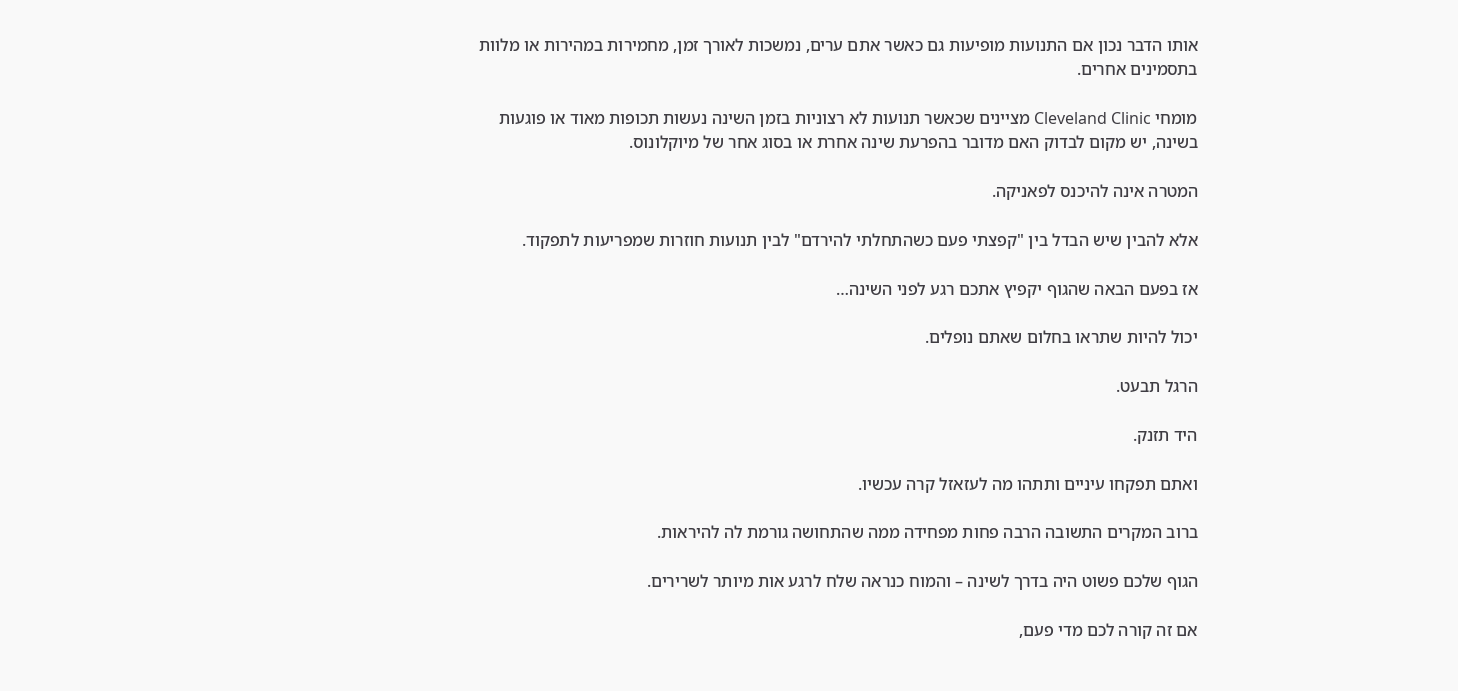אותו הדבר נכון אם התנועות מופיעות גם כאשר אתם ערים, נמשכות לאורך זמן, מחמירות במהירות או מלוות בתסמינים אחרים.

מומחי Cleveland Clinic מציינים שכאשר תנועות לא רצוניות בזמן השינה נעשות תכופות מאוד או פוגעות בשינה, יש מקום לבדוק האם מדובר בהפרעת שינה אחרת או בסוג אחר של מיוקלונוס.

המטרה אינה להיכנס לפאניקה.

אלא להבין שיש הבדל בין "קפצתי פעם כשהתחלתי להירדם" לבין תנועות חוזרות שמפריעות לתפקוד.

אז בפעם הבאה שהגוף יקפיץ אתכם רגע לפני השינה…

יכול להיות שתראו בחלום שאתם נופלים.

הרגל תבעט.

היד תזנק.

ואתם תפקחו עיניים ותתהו מה לעזאזל קרה עכשיו.

ברוב המקרים התשובה הרבה פחות מפחידה ממה שהתחושה גורמת לה להיראות.

הגוף שלכם פשוט היה בדרך לשינה – והמוח כנראה שלח לרגע אות מיותר לשרירים.

אם זה קורה לכם מדי פעם,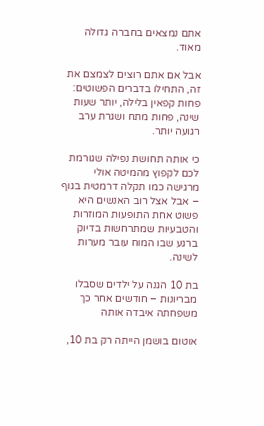אתם נמצאים בחברה גדולה מאוד.

אבל אם אתם רוצים לצמצם את זה, התחילו בדברים הפשוטים: פחות קפאין בלילה, יותר שעות שינה, פחות מתח ושגרת ערב רגועה יותר.

כי אותה תחושת נפילה שגורמת לכם לקפוץ מהמיטה אולי מרגישה כמו תקלה דרמטית בגוף – אבל אצל רוב האנשים היא פשוט אחת התופעות המוזרות והטבעיות שמתרחשות בדיוק ברגע שבו המוח עובר מערות לשינה.

בת 10 הגנה על ילדים שסבלו מבריונות – חודשים אחר כך משפחתה איבדה אותה

אוטום בושמן הייתה רק בת 10,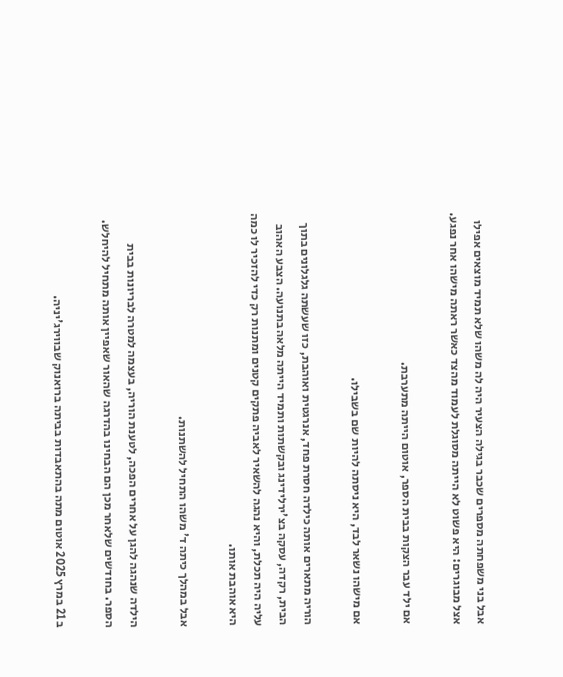אבל בני משפחתה מספרים שכבר בגילה הצעיר היה לה משהו שלא תמיד מוצאים אפילו אצל מבוגרים: היא פשוט לא הייתה מסוגלת לעמוד מהצד כאשר ראתה מישהו אחר נפגע.

אם ילד עבר הצקות בבית הספר, אוטום הייתה מתערבת.

אם מישהו נשאר לבד, היא ניסתה להיות שם בשבילו.

הוריה מתארים אותה כילדה חסרת פחד, אנרגטית ואוהבת, כזו שעשתה גלגלונים בתוך הבית, רקדה, עסקה בצ'ירלידינג ובקשתות ותמיד הייתה מלאה בתנועה. הצבע האהוב עליה היה תכלת, והיא נהגה להשאיר לאביה פתקים קטנים ומתנות רק כדי להזכיר לו כמה היא אוהבת אותו.

אבל במהלך כיתה ד' משהו התחיל להשתנות.

הילדה שנהגה להגן על אחרים הפכה, לטענת הוריה, בעצמה למטרה לבריונות בבית הספר. בחודשים שלאחר מכן הם הבחינו בהדרגה שהאור שאפיין אותה מתחיל להיחלש.

ב 21 במרץ 2025 אוטום מתה בהתאבדות בביתה ברואנוק שבווירג'יניה.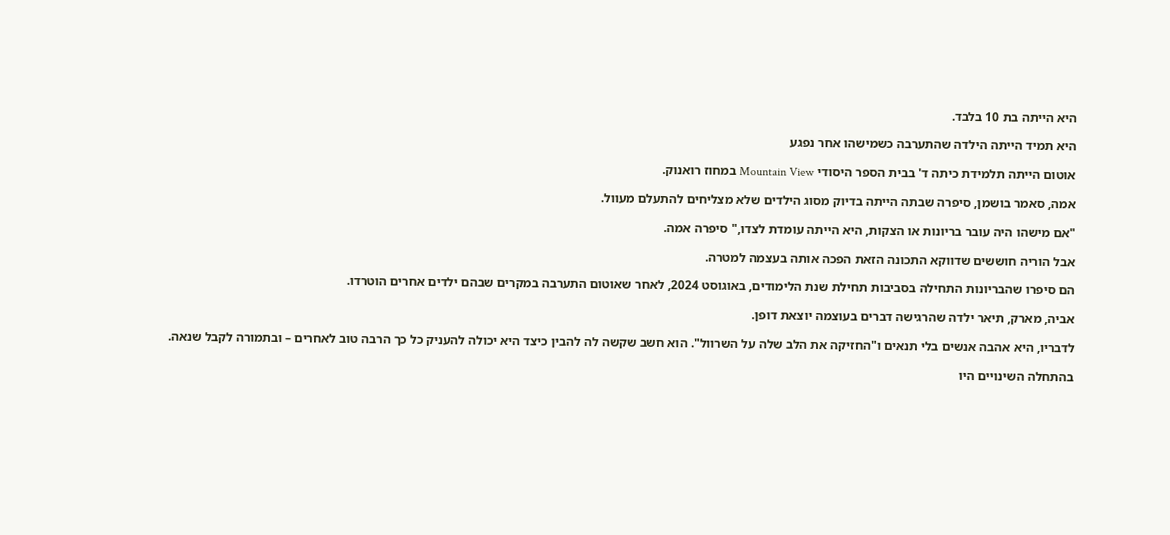היא הייתה בת 10 בלבד.

היא תמיד הייתה הילדה שהתערבה כשמישהו אחר נפגע

אוטום הייתה תלמידת כיתה ד' בבית הספר היסודי Mountain View במחוז רואנוק.

אמה, סאמר בושמן, סיפרה שבתה הייתה בדיוק מסוג הילדים שלא מצליחים להתעלם מעוול.

"אם מישהו היה עובר בריונות או הצקות, היא הייתה עומדת לצדו," סיפרה אמה.

אבל הוריה חוששים שדווקא התכונה הזאת הפכה אותה בעצמה למטרה.

הם סיפרו שהבריונות התחילה בסביבות תחילת שנת הלימודים, באוגוסט 2024, לאחר שאוטום התערבה במקרים שבהם ילדים אחרים הוטרדו.

אביה, מארק, תיאר ילדה שהרגישה דברים בעוצמה יוצאת דופן.

לדבריו, היא אהבה אנשים בלי תנאים ו"החזיקה את הלב שלה על השרוול". הוא חשב שקשה לה להבין כיצד היא יכולה להעניק כל כך הרבה טוב לאחרים – ובתמורה לקבל שנאה.

בהתחלה השינויים היו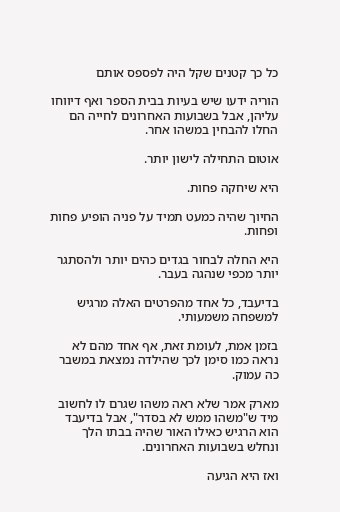כל כך קטנים שקל היה לפספס אותם

הוריה ידעו שיש בעיות בבית הספר ואף דיווחו עליהן, אבל בשבועות האחרונים לחייה הם החלו להבחין במשהו אחר.

אוטום התחילה לישון יותר.

היא שיחקה פחות.

החיוך שהיה כמעט תמיד על פניה הופיע פחות ופחות.

היא החלה לבחור בגדים כהים יותר ולהסתגר יותר מכפי שנהגה בעבר.

בדיעבד, כל אחד מהפרטים האלה מרגיש למשפחה משמעותי.

בזמן אמת, לעומת זאת, אף אחד מהם לא נראה כמו סימן לכך שהילדה נמצאת במשבר כה עמוק.

מארק אמר שלא ראה משהו שגרם לו לחשוב מיד ש"משהו ממש לא בסדר", אבל בדיעבד הוא הרגיש כאילו האור שהיה בבתו הלך ונחלש בשבועות האחרונים.

ואז היא הגיעה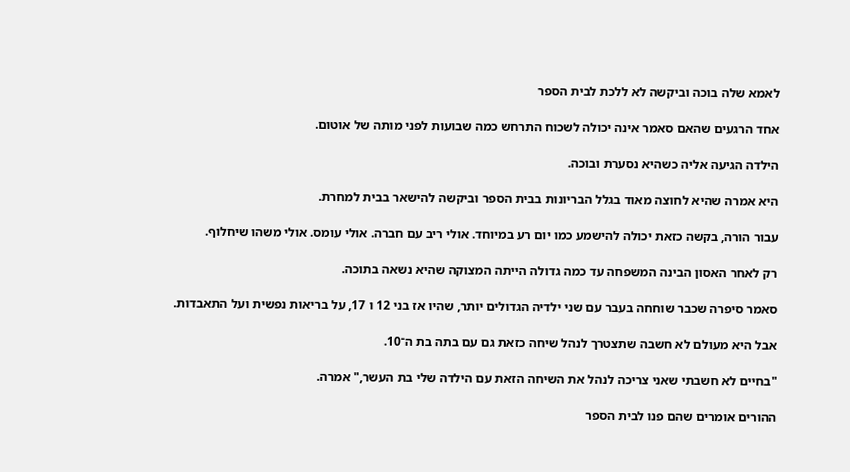לאמא שלה בוכה וביקשה לא ללכת לבית הספר

אחד הרגעים שהאם סאמר אינה יכולה לשכוח התרחש כמה שבועות לפני מותה של אוטום.

הילדה הגיעה אליה כשהיא נסערת ובוכה.

היא אמרה שהיא לחוצה מאוד בגלל הבריונות בבית הספר וביקשה להישאר בבית למחרת.

עבור הורה, בקשה כזאת יכולה להישמע כמו יום רע במיוחד. אולי ריב עם חברה. אולי עומס. אולי משהו שיחלוף.

רק לאחר האסון הבינה המשפחה עד כמה גדולה הייתה המצוקה שהיא נשאה בתוכה.

סאמר סיפרה שכבר שוחחה בעבר עם שני ילדיה הגדולים יותר, שהיו אז בני 12 ו 17, על בריאות נפשית ועל התאבדות.

אבל היא מעולם לא חשבה שתצטרך לנהל שיחה כזאת גם עם בתה בת ה־10.

"בחיים לא חשבתי שאני צריכה לנהל את השיחה הזאת עם הילדה שלי בת העשר," אמרה.

ההורים אומרים שהם פנו לבית הספר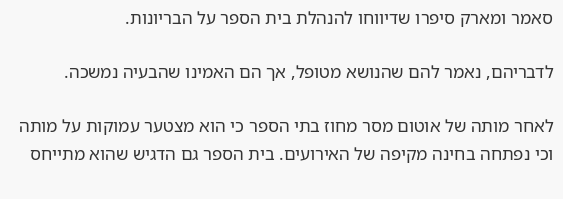סאמר ומארק סיפרו שדיווחו להנהלת בית הספר על הבריונות.

לדבריהם, נאמר להם שהנושא מטופל, אך הם האמינו שהבעיה נמשכה.

לאחר מותה של אוטום מסר מחוז בתי הספר כי הוא מצטער עמוקות על מותה וכי נפתחה בחינה מקיפה של האירועים. בית הספר גם הדגיש שהוא מתייחס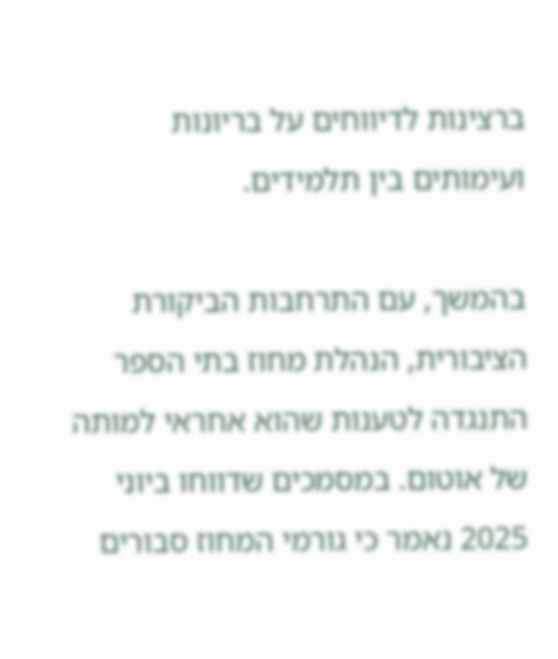ברצינות לדיווחים על בריונות ועימותים בין תלמידים.

בהמשך, עם התרחבות הביקורת הציבורית, הנהלת מחוז בתי הספר התנגדה לטענות שהוא אחראי למותה של אוטום. במסמכים שדווחו ביוני 2025 נאמר כי גורמי המחוז סבורים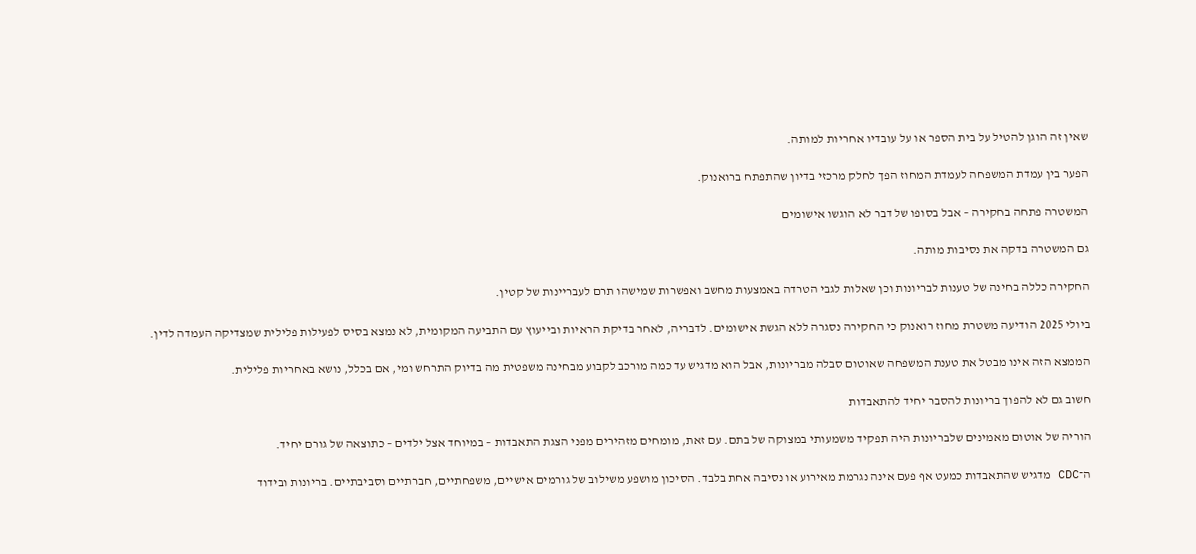שאין זה הוגן להטיל על בית הספר או על עובדיו אחריות למותה.

הפער בין עמדת המשפחה לעמדת המחוז הפך לחלק מרכזי בדיון שהתפתח ברואנוק.

המשטרה פתחה בחקירה – אבל בסופו של דבר לא הוגשו אישומים

גם המשטרה בדקה את נסיבות מותה.

החקירה כללה בחינה של טענות לבריונות וכן שאלות לגבי הטרדה באמצעות מחשב ואפשרות שמישהו תרם לעבריינות של קטין.

ביולי 2025 הודיעה משטרת מחוז רואנוק כי החקירה נסגרה ללא הגשת אישומים. לדבריה, לאחר בדיקת הראיות ובייעוץ עם התביעה המקומית, לא נמצא בסיס לפעילות פלילית שמצדיקה העמדה לדין.

הממצא הזה אינו מבטל את טענת המשפחה שאוטום סבלה מבריונות, אבל הוא מדגיש עד כמה מורכב לקבוע מבחינה משפטית מה בדיוק התרחש ומי, אם בכלל, נושא באחריות פלילית.

חשוב גם לא להפוך בריונות להסבר יחיד להתאבדות

הוריה של אוטום מאמינים שלבריונות היה תפקיד משמעותי במצוקה של בתם. עם זאת, מומחים מזהירים מפני הצגת התאבדות – במיוחד אצל ילדים – כתוצאה של גורם יחיד.

ה־CDC מדגיש שהתאבדות כמעט אף פעם אינה נגרמת מאירוע או נסיבה אחת בלבד. הסיכון מושפע משילוב של גורמים אישיים, משפחתיים, חברתיים וסביבתיים. בריונות ובידוד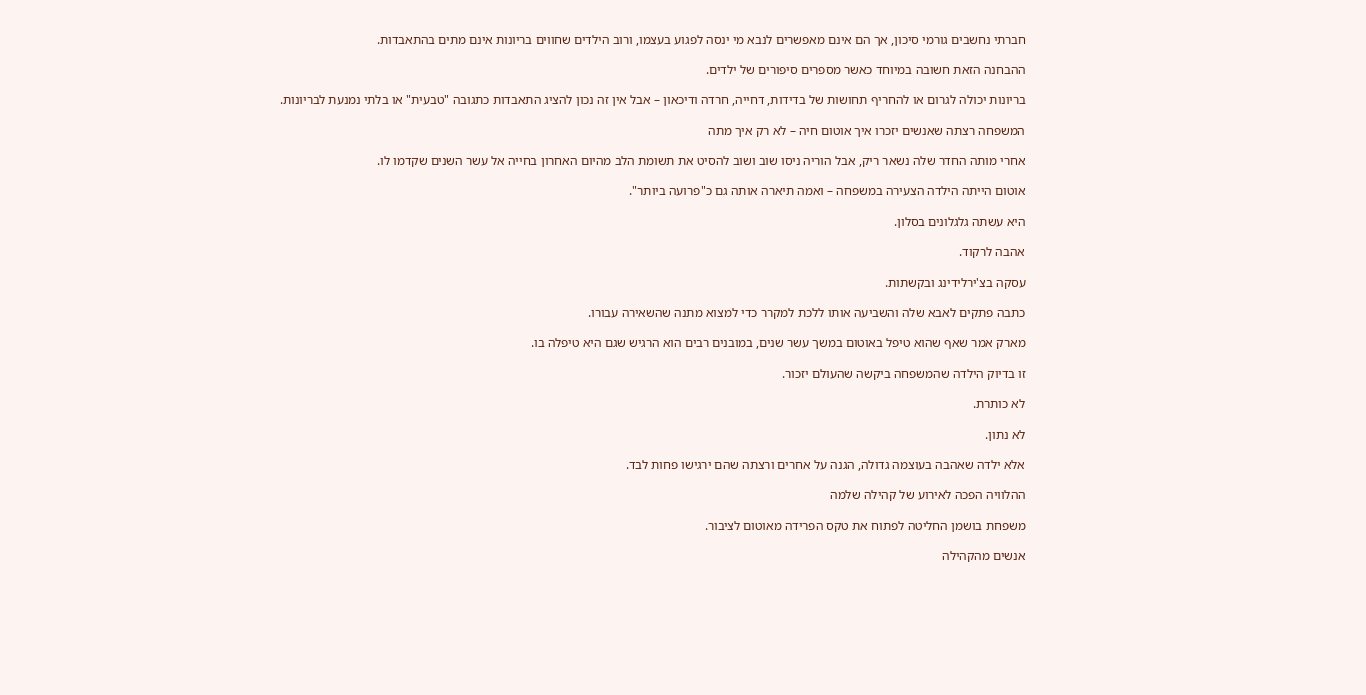חברתי נחשבים גורמי סיכון, אך הם אינם מאפשרים לנבא מי ינסה לפגוע בעצמו, ורוב הילדים שחווים בריונות אינם מתים בהתאבדות.

ההבחנה הזאת חשובה במיוחד כאשר מספרים סיפורים של ילדים.

בריונות יכולה לגרום או להחריף תחושות של בדידות, דחייה, חרדה ודיכאון – אבל אין זה נכון להציג התאבדות כתגובה "טבעית" או בלתי נמנעת לבריונות.

המשפחה רצתה שאנשים יזכרו איך אוטום חיה – לא רק איך מתה

אחרי מותה החדר שלה נשאר ריק, אבל הוריה ניסו שוב ושוב להסיט את תשומת הלב מהיום האחרון בחייה אל עשר השנים שקדמו לו.

אוטום הייתה הילדה הצעירה במשפחה – ואמה תיארה אותה גם כ"פרועה ביותר".

היא עשתה גלגלונים בסלון.

אהבה לרקוד.

עסקה בצ'ירלידינג ובקשתות.

כתבה פתקים לאבא שלה והשביעה אותו ללכת למקרר כדי למצוא מתנה שהשאירה עבורו.

מארק אמר שאף שהוא טיפל באוטום במשך עשר שנים, במובנים רבים הוא הרגיש שגם היא טיפלה בו.

זו בדיוק הילדה שהמשפחה ביקשה שהעולם יזכור.

לא כותרת.

לא נתון.

אלא ילדה שאהבה בעוצמה גדולה, הגנה על אחרים ורצתה שהם ירגישו פחות לבד.

ההלוויה הפכה לאירוע של קהילה שלמה

משפחת בושמן החליטה לפתוח את טקס הפרידה מאוטום לציבור.

אנשים מהקהילה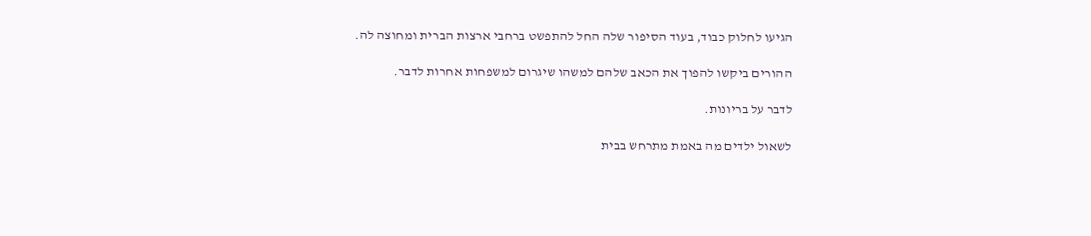הגיעו לחלוק כבוד, בעוד הסיפור שלה החל להתפשט ברחבי ארצות הברית ומחוצה לה.

ההורים ביקשו להפוך את הכאב שלהם למשהו שיגרום למשפחות אחרות לדבר.

לדבר על בריונות.

לשאול ילדים מה באמת מתרחש בבית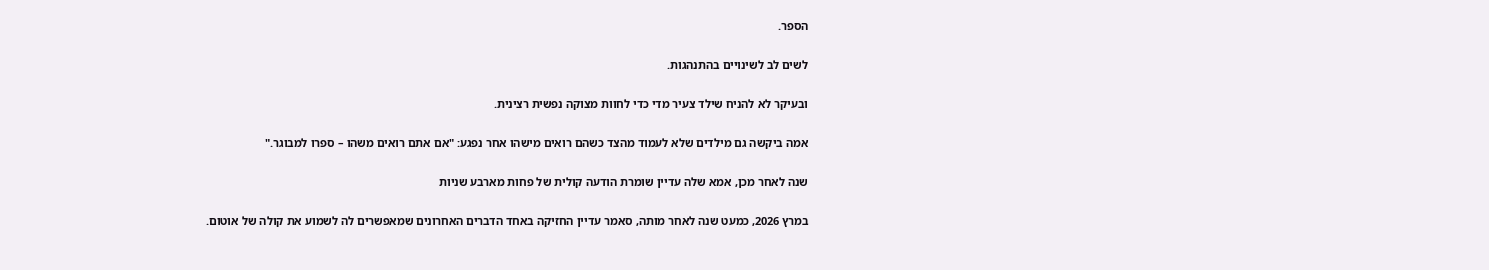הספר.

לשים לב לשינויים בהתנהגות.

ובעיקר לא להניח שילד צעיר מדי כדי לחוות מצוקה נפשית רצינית.

אמה ביקשה גם מילדים שלא לעמוד מהצד כשהם רואים מישהו אחר נפגע: "אם אתם רואים משהו – ספרו למבוגר."

שנה לאחר מכן, אמא שלה עדיין שומרת הודעה קולית של פחות מארבע שניות

במרץ 2026, כמעט שנה לאחר מותה, סאמר עדיין החזיקה באחד הדברים האחרונים שמאפשרים לה לשמוע את קולה של אוטום.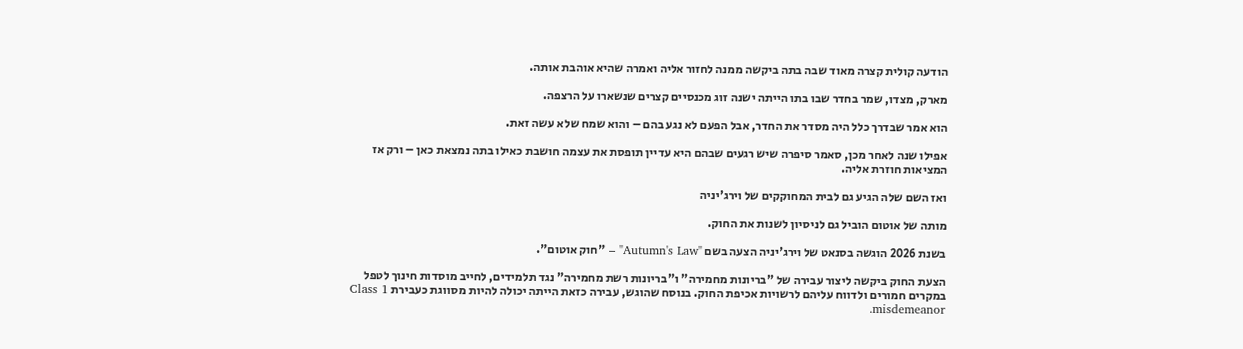הודעה קולית קצרה מאוד שבה בתה ביקשה ממנה לחזור אליה ואמרה שהיא אוהבת אותה.

מארק, מצדו, שמר בחדר שבו בתו הייתה ישנה זוג מכנסיים קצרים שנשארו על הרצפה.

הוא אמר שבדרך כלל היה מסדר את החדר, אבל הפעם לא נגע בהם – והוא שמח שלא עשה זאת.

אפילו שנה לאחר מכן, סאמר סיפרה שיש רגעים שבהם היא עדיין תופסת את עצמה חושבת כאילו בתה נמצאת כאן – ורק אז המציאות חוזרת אליה.

ואז השם שלה הגיע גם לבית המחוקקים של וירג'יניה

מותה של אוטום הוביל גם לניסיון לשנות את החוק.

בשנת 2026 הוגשה בסנאט של וירג'יניה הצעה בשם "Autumn's Law" – "חוק אוטום".

הצעת החוק ביקשה ליצור עבירה של "בריונות מחמירה" ו"בריונות רשת מחמירה" נגד תלמידים, לחייב מוסדות חינוך לטפל במקרים חמורים ולדווח עליהם לרשויות אכיפת החוק. בנוסח שהוגש, עבירה כזאת הייתה יכולה להיות מסווגת כעבירת Class 1 misdemeanor.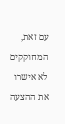עם זאת, המחוקקים לא אישרו את ההצעה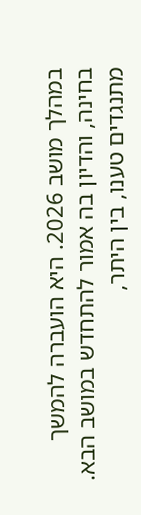במהלך מושב 2026. היא הועברה להמשך בחינה, והדיון בה אמור להתחדש במושב הבא. מתנגדים טענו, בין היתר,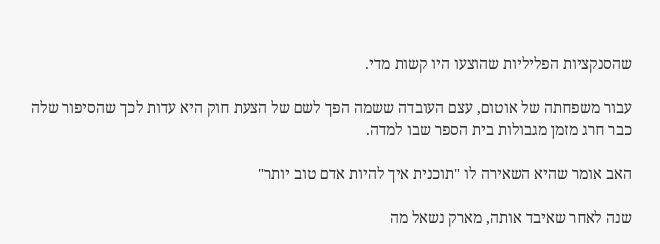שהסנקציות הפליליות שהוצעו היו קשות מדי.

עבור משפחתה של אוטום, עצם העובדה ששמה הפך לשם של הצעת חוק היא עדות לכך שהסיפור שלה כבר חרג מזמן מגבולות בית הספר שבו למדה.

האב אומר שהיא השאירה לו "תוכנית איך להיות אדם טוב יותר"

שנה לאחר שאיבד אותה, מארק נשאל מה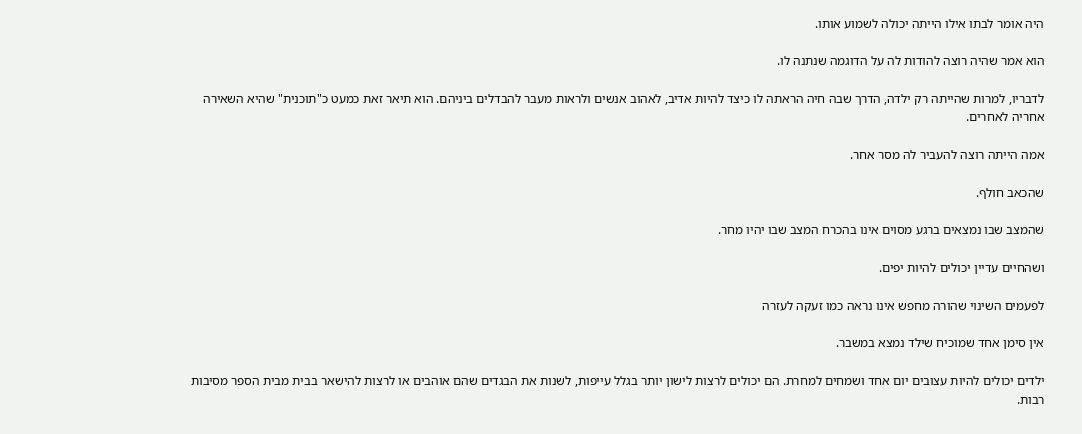היה אומר לבתו אילו הייתה יכולה לשמוע אותו.

הוא אמר שהיה רוצה להודות לה על הדוגמה שנתנה לו.

לדבריו, למרות שהייתה רק ילדה, הדרך שבה חיה הראתה לו כיצד להיות אדיב, לאהוב אנשים ולראות מעבר להבדלים ביניהם. הוא תיאר זאת כמעט כ"תוכנית" שהיא השאירה אחריה לאחרים.

אמה הייתה רוצה להעביר לה מסר אחר.

שהכאב חולף.

שהמצב שבו נמצאים ברגע מסוים אינו בהכרח המצב שבו יהיו מחר.

ושהחיים עדיין יכולים להיות יפים.

לפעמים השינוי שהורה מחפש אינו נראה כמו זעקה לעזרה

אין סימן אחד שמוכיח שילד נמצא במשבר.

ילדים יכולים להיות עצובים יום אחד ושמחים למחרת. הם יכולים לרצות לישון יותר בגלל עייפות, לשנות את הבגדים שהם אוהבים או לרצות להישאר בבית מבית הספר מסיבות רבות.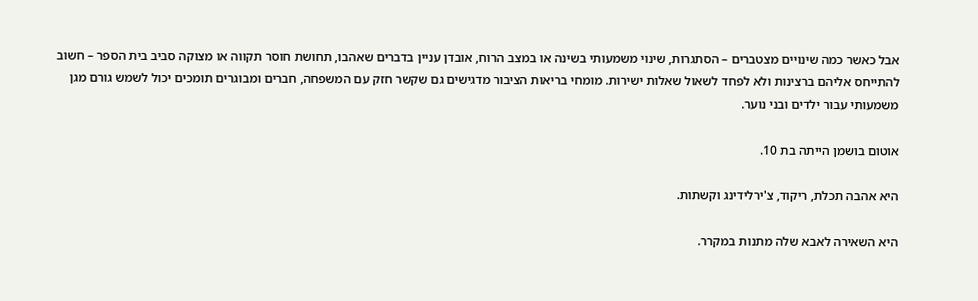אבל כאשר כמה שינויים מצטברים – הסתגרות, שינוי משמעותי בשינה או במצב הרוח, אובדן עניין בדברים שאהבו, תחושת חוסר תקווה או מצוקה סביב בית הספר – חשוב להתייחס אליהם ברצינות ולא לפחד לשאול שאלות ישירות. מומחי בריאות הציבור מדגישים גם שקשר חזק עם המשפחה, חברים ומבוגרים תומכים יכול לשמש גורם מגן משמעותי עבור ילדים ובני נוער.

אוטום בושמן הייתה בת 10.

היא אהבה תכלת, ריקוד, צ'ירלידינג וקשתות.

היא השאירה לאבא שלה מתנות במקרר.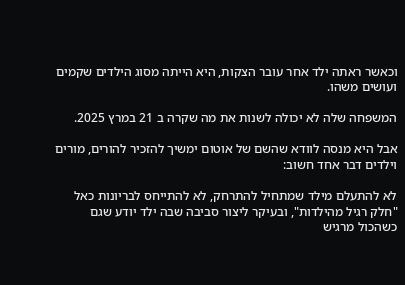וכאשר ראתה ילד אחר עובר הצקות, היא הייתה מסוג הילדים שקמים ועושים משהו.

המשפחה שלה לא יכולה לשנות את מה שקרה ב 21 במרץ 2025.

אבל היא מנסה לוודא שהשם של אוטום ימשיך להזכיר להורים, מורים וילדים דבר אחד חשוב:

לא להתעלם מילד שמתחיל להתרחק, לא להתייחס לבריונות כאל "חלק רגיל מהילדות", ובעיקר ליצור סביבה שבה ילד יודע שגם כשהכול מרגיש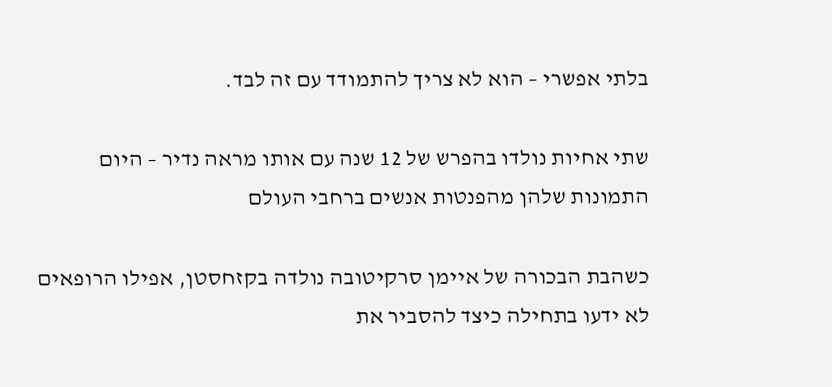בלתי אפשרי – הוא לא צריך להתמודד עם זה לבד.

שתי אחיות נולדו בהפרש של 12 שנה עם אותו מראה נדיר – היום התמונות שלהן מהפנטות אנשים ברחבי העולם

כשהבת הבכורה של איימן סרקיטובה נולדה בקזחסטן, אפילו הרופאים לא ידעו בתחילה כיצד להסביר את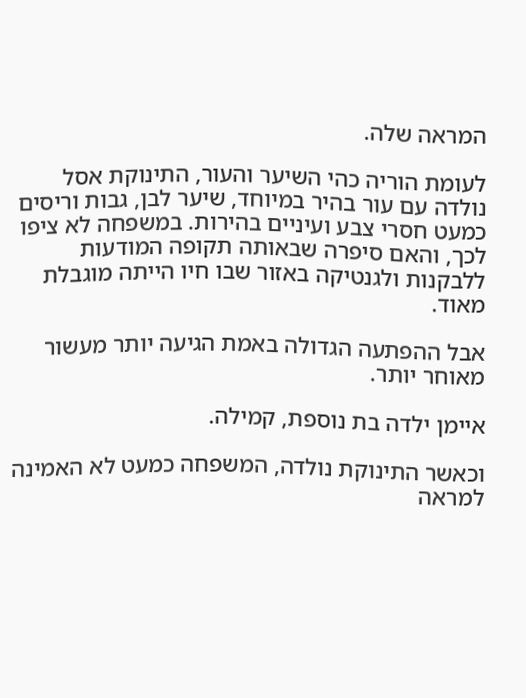המראה שלה.

לעומת הוריה כהי השיער והעור, התינוקת אסל נולדה עם עור בהיר במיוחד, שיער לבן, גבות וריסים כמעט חסרי צבע ועיניים בהירות. במשפחה לא ציפו לכך, והאם סיפרה שבאותה תקופה המודעות ללבקנות ולגנטיקה באזור שבו חיו הייתה מוגבלת מאוד.

אבל ההפתעה הגדולה באמת הגיעה יותר מעשור מאוחר יותר.

איימן ילדה בת נוספת, קמילה.

וכאשר התינוקת נולדה, המשפחה כמעט לא האמינה למראה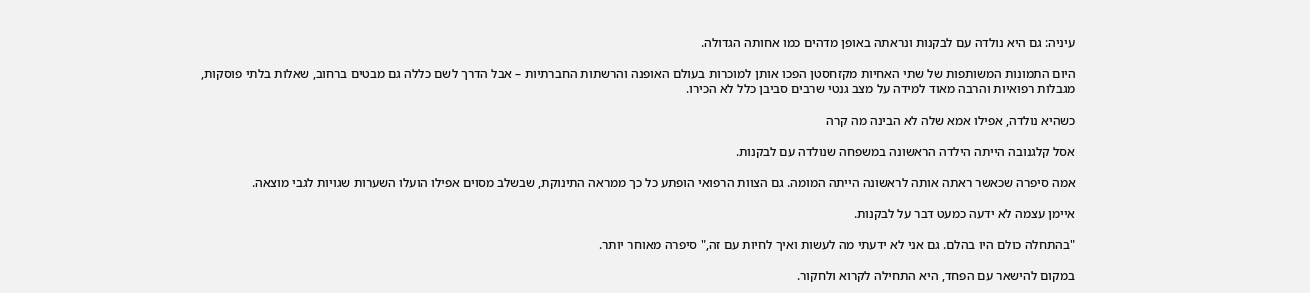עיניה: גם היא נולדה עם לבקנות ונראתה באופן מדהים כמו אחותה הגדולה.

היום התמונות המשותפות של שתי האחיות מקזחסטן הפכו אותן למוכרות בעולם האופנה והרשתות החברתיות – אבל הדרך לשם כללה גם מבטים ברחוב, שאלות בלתי פוסקות, מגבלות רפואיות והרבה מאוד למידה על מצב גנטי שרבים סביבן כלל לא הכירו.

כשהיא נולדה, אפילו אמא שלה לא הבינה מה קרה

אסל קלגנובה הייתה הילדה הראשונה במשפחה שנולדה עם לבקנות.

אמה סיפרה שכאשר ראתה אותה לראשונה הייתה המומה. גם הצוות הרפואי הופתע כל כך ממראה התינוקת, שבשלב מסוים אפילו הועלו השערות שגויות לגבי מוצאה.

איימן עצמה לא ידעה כמעט דבר על לבקנות.

"בהתחלה כולם היו בהלם. גם אני לא ידעתי מה לעשות ואיך לחיות עם זה," סיפרה מאוחר יותר.

במקום להישאר עם הפחד, היא התחילה לקרוא ולחקור.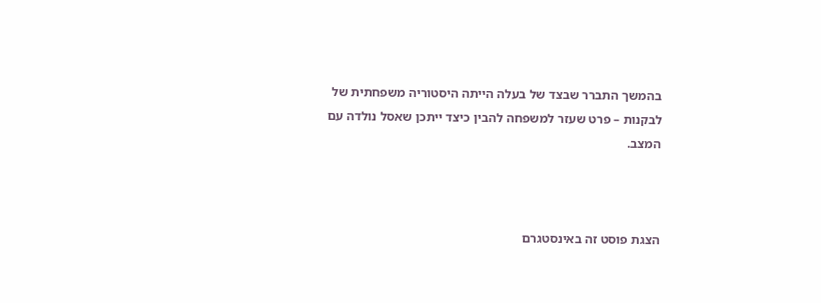בהמשך התברר שבצד של בעלה הייתה היסטוריה משפחתית של לבקנות – פרט שעזר למשפחה להבין כיצד ייתכן שאסל נולדה עם המצב.



הצגת פוסט זה באינסטגרם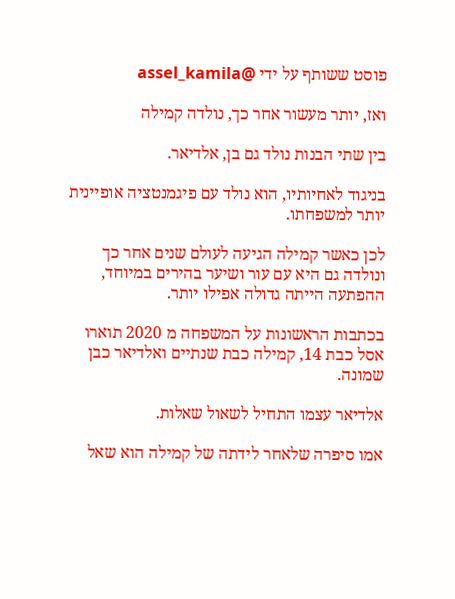פוסט ששותף על ידי @assel_kamila

ואז, יותר מעשור אחר כך, נולדה קמילה

בין שתי הבנות נולד גם בן, אלדיאר.

בניגוד לאחיותיו, הוא נולד עם פיגמנטציה אופיינית יותר למשפחתו.

לכן כאשר קמילה הגיעה לעולם שנים אחר כך ונולדה גם היא עם עור ושיער בהירים במיוחד, ההפתעה הייתה גדולה אפילו יותר.

בכתבות הראשונות על המשפחה מ 2020 תוארו אסל כבת 14, קמילה כבת שנתיים ואלדיאר כבן שמונה.

אלדיאר עצמו התחיל לשאול שאלות.

אמו סיפרה שלאחר לידתה של קמילה הוא שאל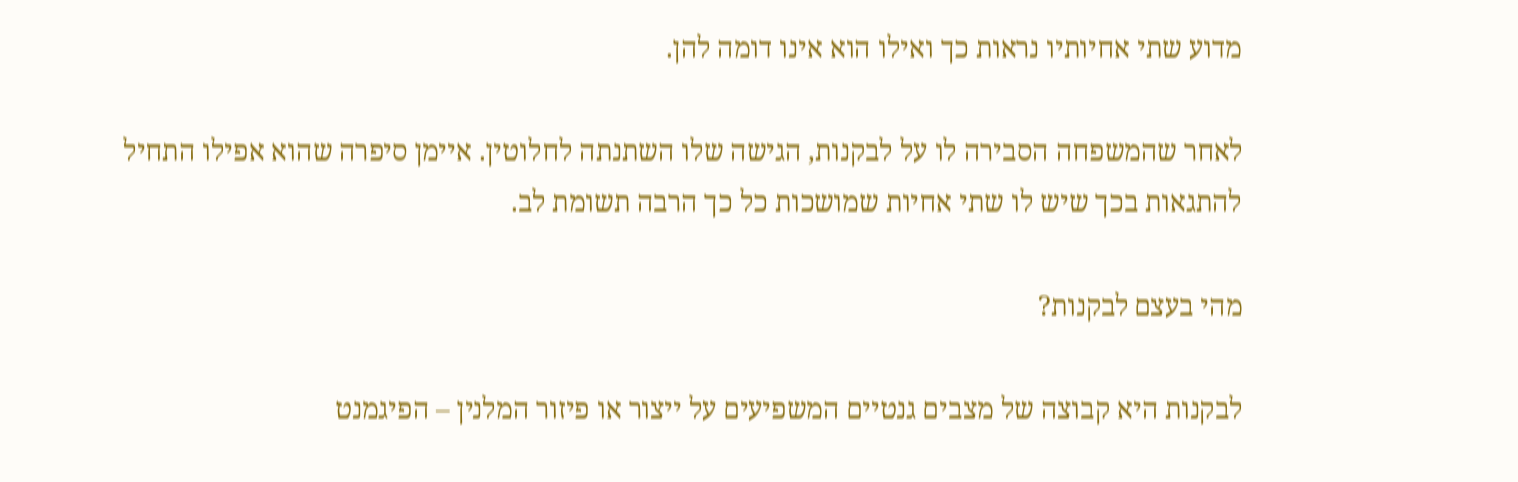מדוע שתי אחיותיו נראות כך ואילו הוא אינו דומה להן.

לאחר שהמשפחה הסבירה לו על לבקנות, הגישה שלו השתנתה לחלוטין. איימן סיפרה שהוא אפילו התחיל להתגאות בכך שיש לו שתי אחיות שמושכות כל כך הרבה תשומת לב.

מהי בעצם לבקנות?

לבקנות היא קבוצה של מצבים גנטיים המשפיעים על ייצור או פיזור המלנין – הפיגמנט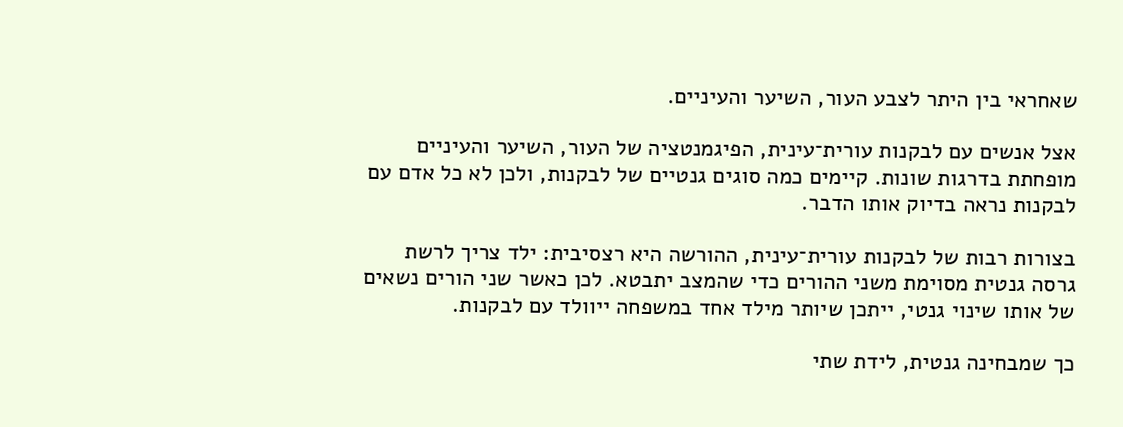שאחראי בין היתר לצבע העור, השיער והעיניים.

אצל אנשים עם לבקנות עורית־עינית, הפיגמנטציה של העור, השיער והעיניים מופחתת בדרגות שונות. קיימים כמה סוגים גנטיים של לבקנות, ולכן לא כל אדם עם לבקנות נראה בדיוק אותו הדבר.

בצורות רבות של לבקנות עורית־עינית, ההורשה היא רצסיבית: ילד צריך לרשת גרסה גנטית מסוימת משני ההורים כדי שהמצב יתבטא. לכן כאשר שני הורים נשאים של אותו שינוי גנטי, ייתכן שיותר מילד אחד במשפחה ייוולד עם לבקנות.

כך שמבחינה גנטית, לידת שתי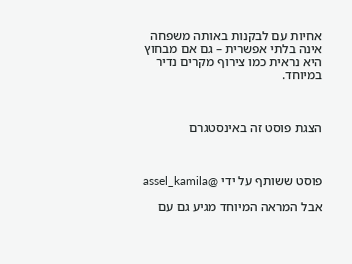אחיות עם לבקנות באותה משפחה אינה בלתי אפשרית – גם אם מבחוץ היא נראית כמו צירוף מקרים נדיר במיוחד.



הצגת פוסט זה באינסטגרם



פוסט ששותף על ידי @assel_kamila

אבל המראה המיוחד מגיע גם עם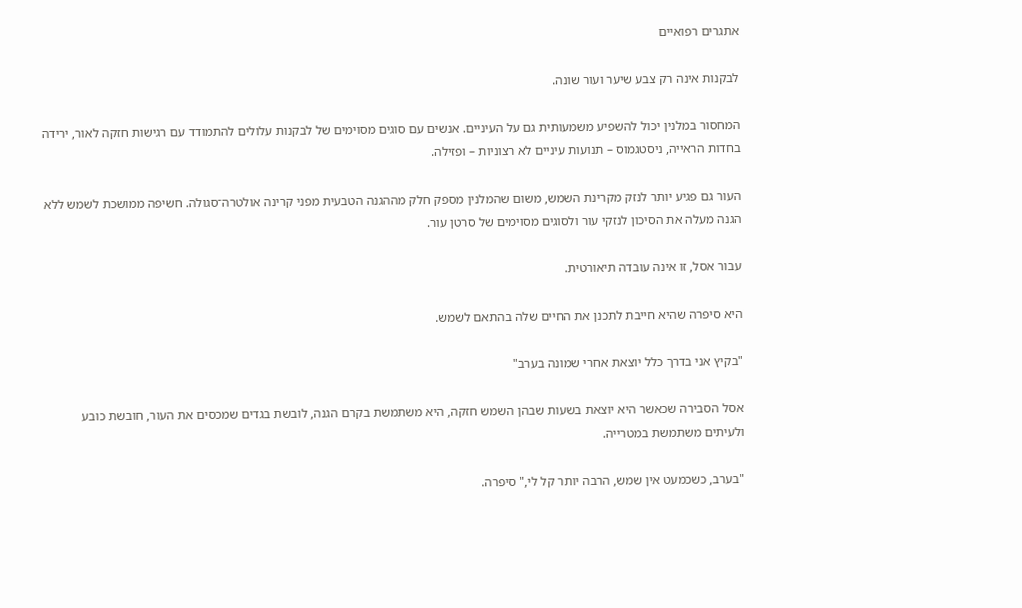אתגרים רפואיים

לבקנות אינה רק צבע שיער ועור שונה.

המחסור במלנין יכול להשפיע משמעותית גם על העיניים. אנשים עם סוגים מסוימים של לבקנות עלולים להתמודד עם רגישות חזקה לאור, ירידה בחדות הראייה, ניסטגמוס – תנועות עיניים לא רצוניות – ופזילה.

העור גם פגיע יותר לנזק מקרינת השמש, משום שהמלנין מספק חלק מההגנה הטבעית מפני קרינה אולטרה־סגולה. חשיפה ממושכת לשמש ללא הגנה מעלה את הסיכון לנזקי עור ולסוגים מסוימים של סרטן עור.

עבור אסל, זו אינה עובדה תיאורטית.

היא סיפרה שהיא חייבת לתכנן את החיים שלה בהתאם לשמש.

"בקיץ אני בדרך כלל יוצאת אחרי שמונה בערב"

אסל הסבירה שכאשר היא יוצאת בשעות שבהן השמש חזקה, היא משתמשת בקרם הגנה, לובשת בגדים שמכסים את העור, חובשת כובע ולעיתים משתמשת במטרייה.

"בערב, כשכמעט אין שמש, הרבה יותר קל לי," סיפרה.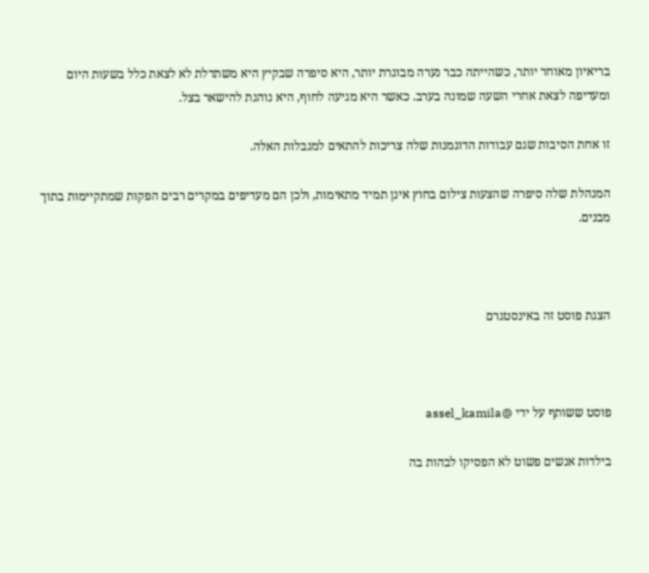בריאיון מאוחר יותר, כשהייתה כבר נערה מבוגרת יותר, היא סיפרה שבקיץ היא משתדלת לא לצאת כלל בשעות היום ומעדיפה לצאת אחרי השעה שמונה בערב. כאשר היא מגיעה לחוף, היא נוהגת להישאר בצל.

זו אחת הסיבות שגם עבודות הדוגמנות שלה צריכות להתאים למגבלות האלה.

המנהלת שלה סיפרה שהצעות צילום בחוץ אינן תמיד מתאימות, ולכן הם מעדיפים במקרים רבים הפקות שמתקיימות בתוך מבנים.



הצגת פוסט זה באינסטגרם



פוסט ששותף על ידי @assel_kamila

בילדות אנשים פשוט לא הפסיקו לבהות בה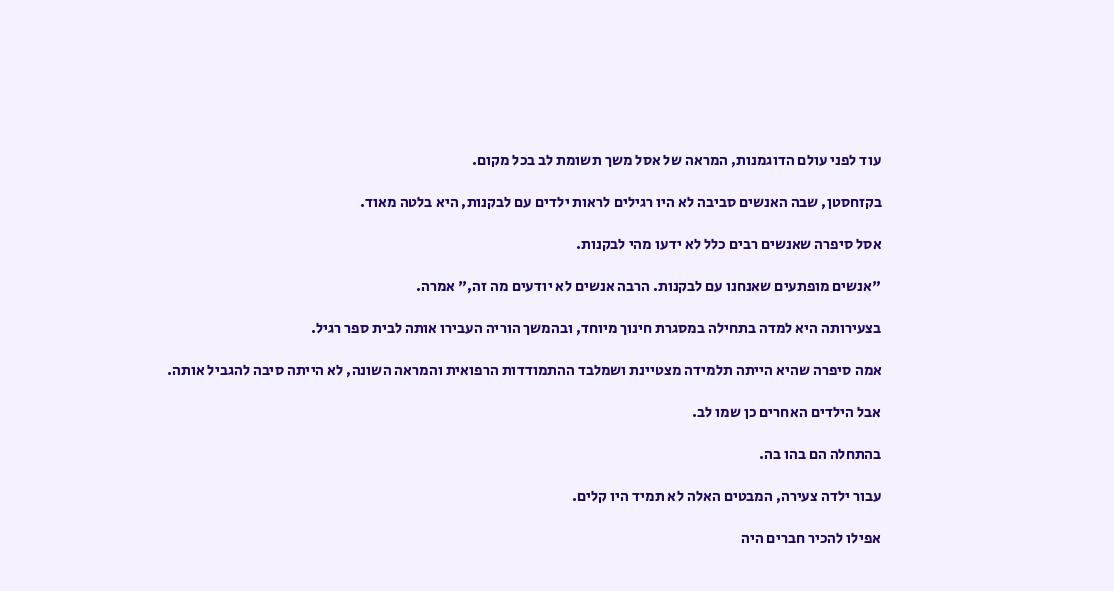עוד לפני עולם הדוגמנות, המראה של אסל משך תשומת לב בכל מקום.

בקזחסטן, שבה האנשים סביבה לא היו רגילים לראות ילדים עם לבקנות, היא בלטה מאוד.

אסל סיפרה שאנשים רבים כלל לא ידעו מהי לבקנות.

"אנשים מופתעים שאנחנו עם לבקנות. הרבה אנשים לא יודעים מה זה," אמרה.

בצעירותה היא למדה בתחילה במסגרת חינוך מיוחד, ובהמשך הוריה העבירו אותה לבית ספר רגיל.

אמה סיפרה שהיא הייתה תלמידה מצטיינת ושמלבד ההתמודדות הרפואית והמראה השונה, לא הייתה סיבה להגביל אותה.

אבל הילדים האחרים כן שמו לב.

בהתחלה הם בהו בה.

עבור ילדה צעירה, המבטים האלה לא תמיד היו קלים.

אפילו להכיר חברים היה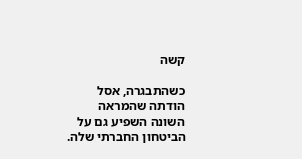קשה

כשהתבגרה, אסל הודתה שהמראה השונה השפיע גם על הביטחון החברתי שלה.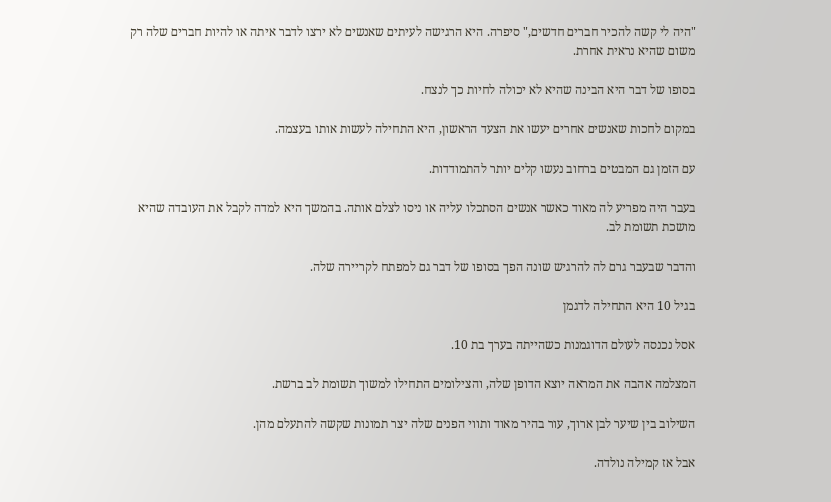"היה לי קשה להכיר חברים חדשים," סיפרה. היא הרגישה לעיתים שאנשים לא ירצו לדבר איתה או להיות חברים שלה רק משום שהיא נראית אחרת.

בסופו של דבר היא הבינה שהיא לא יכולה לחיות כך לנצח.

במקום לחכות שאנשים אחרים יעשו את הצעד הראשון, היא התחילה לעשות אותו בעצמה.

עם הזמן גם המבטים ברחוב נעשו קלים יותר להתמודדות.

בעבר היה מפריע לה מאוד כאשר אנשים הסתכלו עליה או ניסו לצלם אותה. בהמשך היא למדה לקבל את העובדה שהיא מושכת תשומת לב.

והדבר שבעבר גרם לה להרגיש שונה הפך בסופו של דבר גם למפתח לקריירה שלה.

בגיל 10 היא התחילה לדגמן

אסל נכנסה לעולם הדוגמנות כשהייתה בערך בת 10.

המצלמה אהבה את המראה יוצא הדופן שלה, והצילומים התחילו למשוך תשומת לב ברשת.

השילוב בין שיער לבן ארוך, עור בהיר מאוד ותווי הפנים שלה יצר תמונות שקשה להתעלם מהן.

אבל אז קמילה נולדה.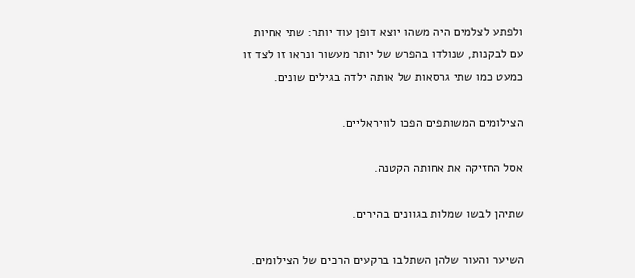ולפתע לצלמים היה משהו יוצא דופן עוד יותר: שתי אחיות עם לבקנות, שנולדו בהפרש של יותר מעשור ונראו זו לצד זו כמעט כמו שתי גרסאות של אותה ילדה בגילים שונים.

הצילומים המשותפים הפכו לוויראליים.

אסל החזיקה את אחותה הקטנה.

שתיהן לבשו שמלות בגוונים בהירים.

השיער והעור שלהן השתלבו ברקעים הרכים של הצילומים.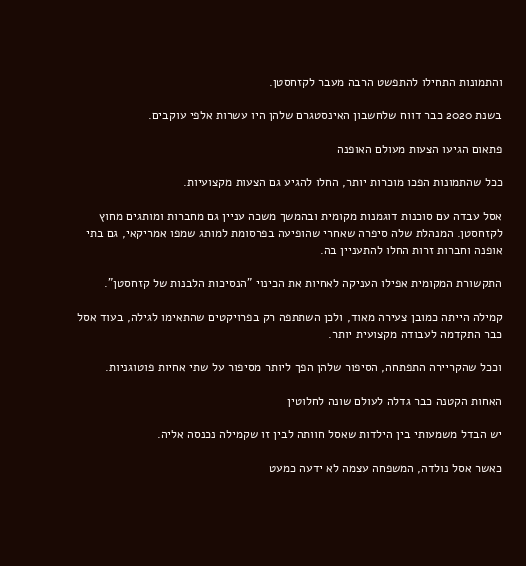והתמונות התחילו להתפשט הרבה מעבר לקזחסטן.

בשנת 2020 כבר דווח שלחשבון האינסטגרם שלהן היו עשרות אלפי עוקבים.

פתאום הגיעו הצעות מעולם האופנה

ככל שהתמונות הפכו מוכרות יותר, החלו להגיע גם הצעות מקצועיות.

אסל עבדה עם סוכנות דוגמנות מקומית ובהמשך משכה עניין גם מחברות ומותגים מחוץ לקזחסטן. המנהלת שלה סיפרה שאחרי שהופיעה בפרסומת למותג שמפו אמריקאי, גם בתי אופנה וחברות זרות החלו להתעניין בה.

התקשורת המקומית אפילו העניקה לאחיות את הכינוי "הנסיכות הלבנות של קזחסטן".

קמילה הייתה כמובן צעירה מאוד, ולכן השתתפה רק בפרויקטים שהתאימו לגילה, בעוד אסל כבר התקדמה לעבודה מקצועית יותר.

וככל שהקריירה התפתחה, הסיפור שלהן הפך ליותר מסיפור על שתי אחיות פוטוגניות.

האחות הקטנה כבר גדלה לעולם שונה לחלוטין

יש הבדל משמעותי בין הילדות שאסל חוותה לבין זו שקמילה נכנסה אליה.

כאשר אסל נולדה, המשפחה עצמה לא ידעה כמעט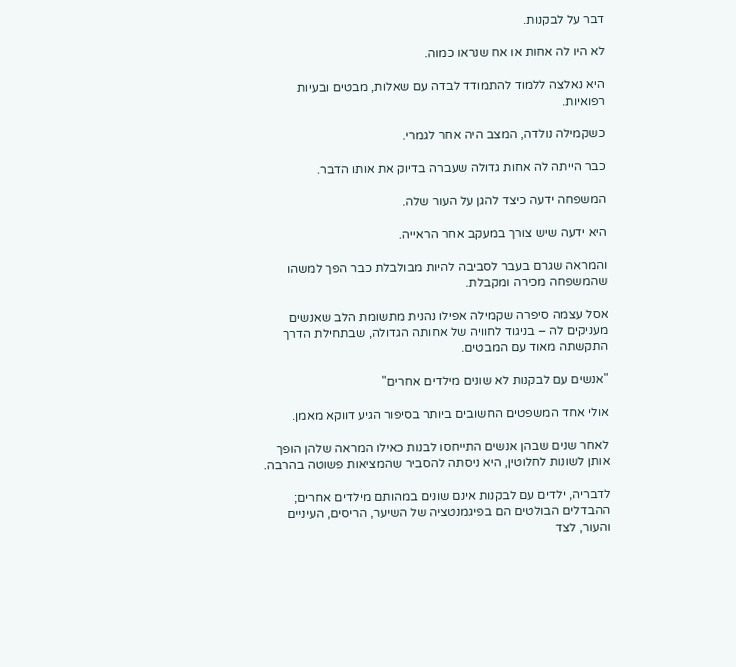דבר על לבקנות.

לא היו לה אחות או אח שנראו כמוה.

היא נאלצה ללמוד להתמודד לבדה עם שאלות, מבטים ובעיות רפואיות.

כשקמילה נולדה, המצב היה אחר לגמרי.

כבר הייתה לה אחות גדולה שעברה בדיוק את אותו הדבר.

המשפחה ידעה כיצד להגן על העור שלה.

היא ידעה שיש צורך במעקב אחר הראייה.

והמראה שגרם בעבר לסביבה להיות מבולבלת כבר הפך למשהו שהמשפחה מכירה ומקבלת.

אסל עצמה סיפרה שקמילה אפילו נהנית מתשומת הלב שאנשים מעניקים לה – בניגוד לחוויה של אחותה הגדולה, שבתחילת הדרך התקשתה מאוד עם המבטים.

"אנשים עם לבקנות לא שונים מילדים אחרים"

אולי אחד המשפטים החשובים ביותר בסיפור הגיע דווקא מאמן.

לאחר שנים שבהן אנשים התייחסו לבנות כאילו המראה שלהן הופך אותן לשונות לחלוטין, היא ניסתה להסביר שהמציאות פשוטה בהרבה.

לדבריה, ילדים עם לבקנות אינם שונים במהותם מילדים אחרים; ההבדלים הבולטים הם בפיגמנטציה של השיער, הריסים, העיניים והעור, לצד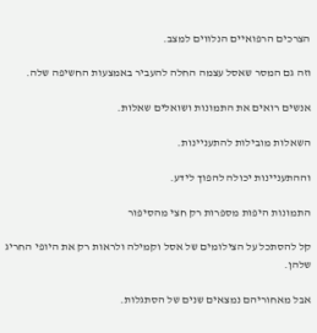הצרכים הרפואיים הנלווים למצב.

וזה גם המסר שאסל עצמה החלה להעביר באמצעות החשיפה שלה.

אנשים רואים את התמונות ושואלים שאלות.

השאלות מובילות להתעניינות.

וההתעניינות יכולה להפוך לידע.

התמונות היפות מספרות רק חצי מהסיפור

קל להסתכל על הצילומים של אסל וקמילה ולראות רק את היופי החריג שלהן.

אבל מאחוריהם נמצאים שנים של הסתגלות.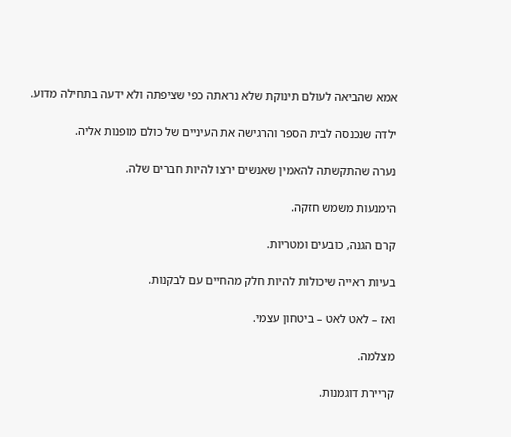אמא שהביאה לעולם תינוקת שלא נראתה כפי שציפתה ולא ידעה בתחילה מדוע.

ילדה שנכנסה לבית הספר והרגישה את העיניים של כולם מופנות אליה.

נערה שהתקשתה להאמין שאנשים ירצו להיות חברים שלה.

הימנעות משמש חזקה.

קרם הגנה, כובעים ומטריות.

בעיות ראייה שיכולות להיות חלק מהחיים עם לבקנות.

ואז – לאט לאט – ביטחון עצמי.

מצלמה.

קריירת דוגמנות.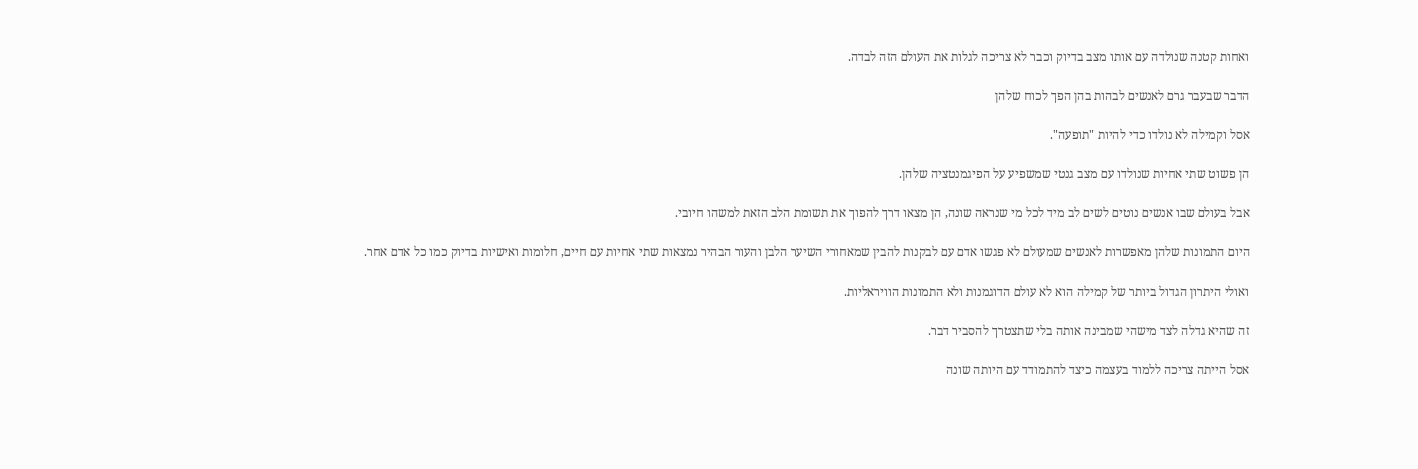ואחות קטנה שנולדה עם אותו מצב בדיוק וכבר לא צריכה לגלות את העולם הזה לבדה.

הדבר שבעבר גרם לאנשים לבהות בהן הפך לכוח שלהן

אסל וקמילה לא נולדו כדי להיות "תופעה".

הן פשוט שתי אחיות שנולדו עם מצב גנטי שמשפיע על הפיגמנטציה שלהן.

אבל בעולם שבו אנשים נוטים לשים לב מיד לכל מי שנראה שונה, הן מצאו דרך להפוך את תשומת הלב הזאת למשהו חיובי.

היום התמונות שלהן מאפשרות לאנשים שמעולם לא פגשו אדם עם לבקנות להבין שמאחורי השיער הלבן והעור הבהיר נמצאות שתי אחיות עם חיים, חלומות ואישיות בדיוק כמו כל אדם אחר.

ואולי היתרון הגדול ביותר של קמילה הוא לא עולם הדוגמנות ולא התמונות הוויראליות.

זה שהיא גדלה לצד מישהי שמבינה אותה בלי שתצטרך להסביר דבר.

אסל הייתה צריכה ללמוד בעצמה כיצד להתמודד עם היותה שונה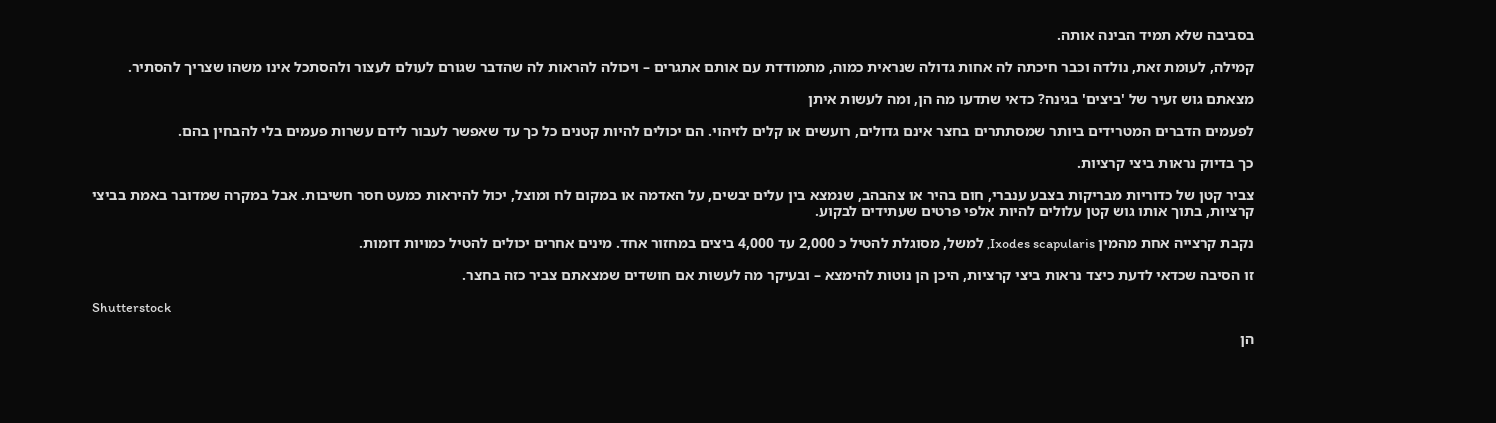בסביבה שלא תמיד הבינה אותה.

קמילה, לעומת זאת, נולדה וכבר חיכתה לה אחות גדולה שנראית כמוה, מתמודדת עם אותם אתגרים – ויכולה להראות לה שהדבר שגורם לעולם לעצור ולהסתכל אינו משהו שצריך להסתיר.

מצאתם גוש זעיר של 'ביצים' בגינה? כדאי שתדעו מה הן, ומה לעשות איתן

לפעמים הדברים המטרידים ביותר שמסתתרים בחצר אינם גדולים, רועשים או קלים לזיהוי. הם יכולים להיות קטנים כל כך עד שאפשר לעבור לידם עשרות פעמים בלי להבחין בהם.

כך בדיוק נראות ביצי קרציות.

צביר קטן של כדוריות מבריקות בצבע ענברי, חום בהיר או צהבהב, שנמצא בין עלים יבשים, על האדמה או במקום לח ומוצל, יכול להיראות כמעט חסר חשיבות. אבל במקרה שמדובר באמת בביצי קרציות, בתוך אותו גוש קטן עלולים להיות אלפי פרטים שעתידים לבקוע.

נקבת קרצייה אחת מהמין Ixodes scapularis, למשל, מסוגלת להטיל כ 2,000 עד 4,000 ביצים במחזור אחד. מינים אחרים יכולים להטיל כמויות דומות.

זו הסיבה שכדאי לדעת כיצד נראות ביצי קרציות, היכן הן נוטות להימצא – ובעיקר מה לעשות אם חושדים שמצאתם צביר כזה בחצר.

Shutterstock

הן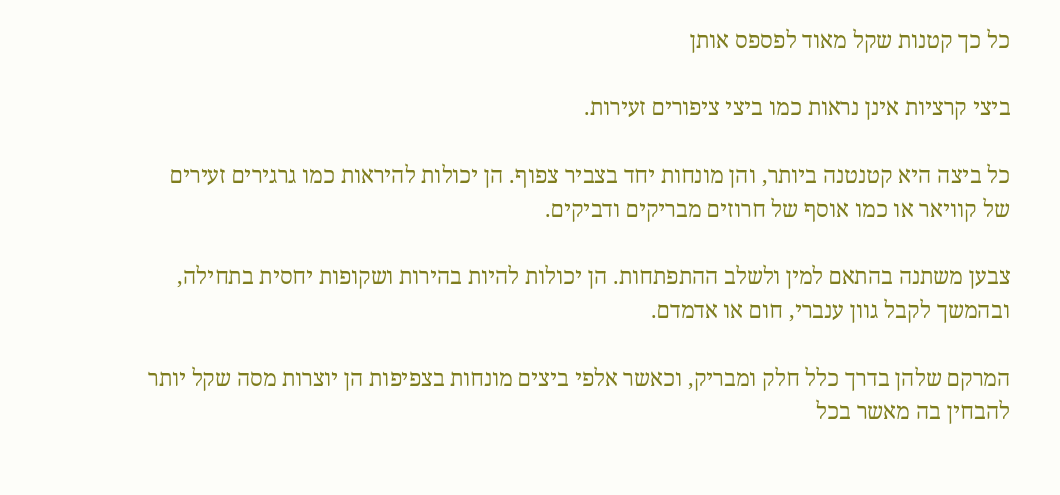כל כך קטנות שקל מאוד לפספס אותן

ביצי קרציות אינן נראות כמו ביצי ציפורים זעירות.

כל ביצה היא קטנטנה ביותר, והן מונחות יחד בצביר צפוף. הן יכולות להיראות כמו גרגירים זעירים של קוויאר או כמו אוסף של חרוזים מבריקים ודביקים.

צבען משתנה בהתאם למין ולשלב ההתפתחות. הן יכולות להיות בהירות ושקופות יחסית בתחילה, ובהמשך לקבל גוון ענברי, חום או אדמדם.

המרקם שלהן בדרך כלל חלק ומבריק, וכאשר אלפי ביצים מונחות בצפיפות הן יוצרות מסה שקל יותר להבחין בה מאשר בכל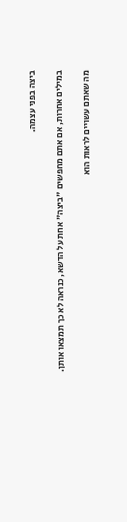ביצה בפני עצמה.

במילים אחרות, אם אתם מחפשים "ביצה" אחת על הדשא, כנראה לא כך תמצאו אותן.

מה שאתם עשויים לראות הוא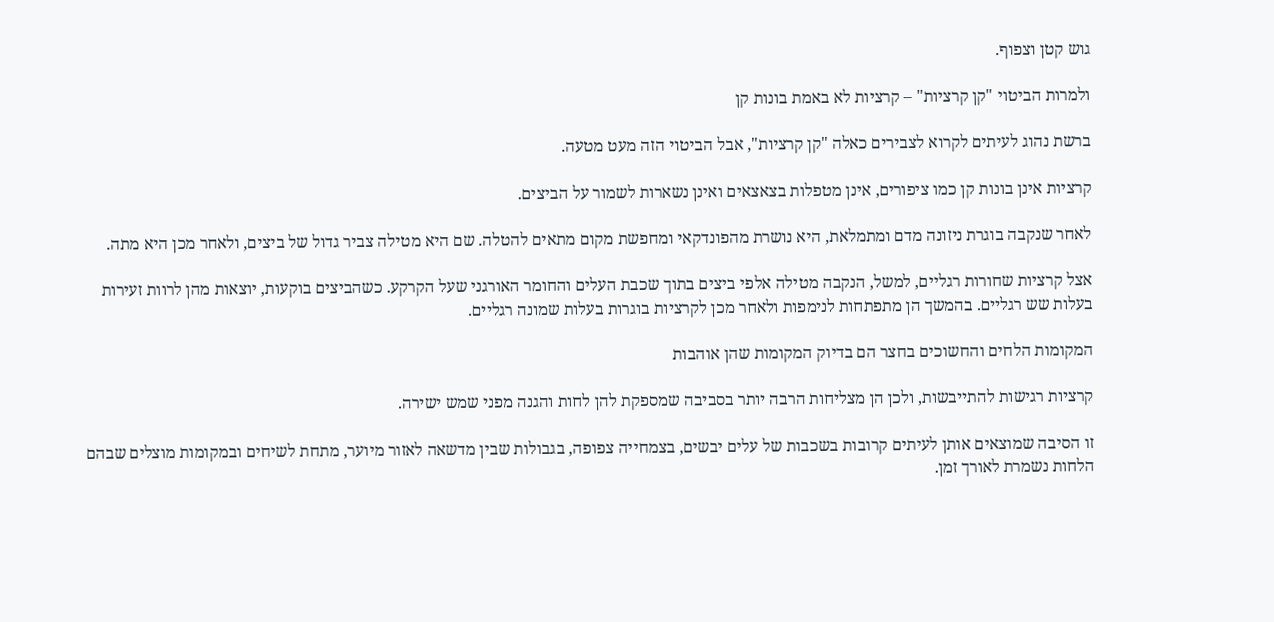גוש קטן וצפוף.

ולמרות הביטוי "קן קרציות" – קרציות לא באמת בונות קן

ברשת נהוג לעיתים לקרוא לצבירים כאלה "קן קרציות", אבל הביטוי הזה מעט מטעה.

קרציות אינן בונות קן כמו ציפורים, אינן מטפלות בצאצאים ואינן נשארות לשמור על הביצים.

לאחר שנקבה בוגרת ניזונה מדם ומתמלאת, היא נושרת מהפונדקאי ומחפשת מקום מתאים להטלה. שם היא מטילה צביר גדול של ביצים, ולאחר מכן היא מתה.

אצל קרציות שחורות רגליים, למשל, הנקבה מטילה אלפי ביצים בתוך שכבת העלים והחומר האורגני שעל הקרקע. כשהביצים בוקעות, יוצאות מהן לרוות זעירות בעלות שש רגליים. בהמשך הן מתפתחות לנימפות ולאחר מכן לקרציות בוגרות בעלות שמונה רגליים.

המקומות הלחים והחשוכים בחצר הם בדיוק המקומות שהן אוהבות

קרציות רגישות להתייבשות, ולכן הן מצליחות הרבה יותר בסביבה שמספקת להן לחות והגנה מפני שמש ישירה.

זו הסיבה שמוצאים אותן לעיתים קרובות בשכבות של עלים יבשים, בצמחייה צפופה, בגבולות שבין מדשאה לאזור מיוער, מתחת לשיחים ובמקומות מוצלים שבהם הלחות נשמרת לאורך זמן.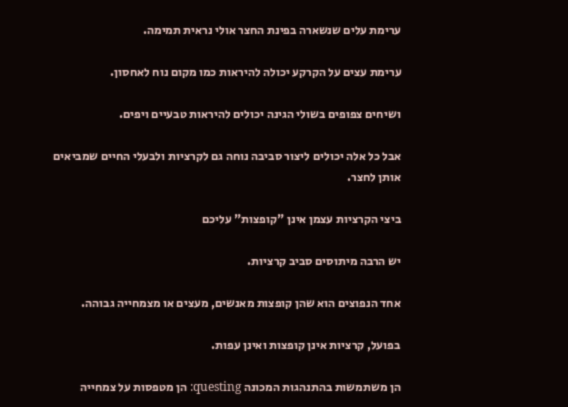ערימת עלים שנשארה בפינת החצר אולי נראית תמימה.

ערימת עצים על הקרקע יכולה להיראות כמו מקום נוח לאחסון.

ושיחים צפופים בשולי הגינה יכולים להיראות טבעיים ויפים.

אבל כל אלה יכולים ליצור סביבה נוחה גם לקרציות ולבעלי החיים שמביאים אותן לחצר.

ביצי הקרציות עצמן אינן "קופצות" עליכם

יש הרבה מיתוסים סביב קרציות.

אחד הנפוצים הוא שהן קופצות מאנשים, מעצים או מצמחייה גבוהה.

בפועל, קרציות אינן קופצות ואינן עפות.

הן משתמשות בהתנהגות המכונה questing: הן מטפסות על צמחייה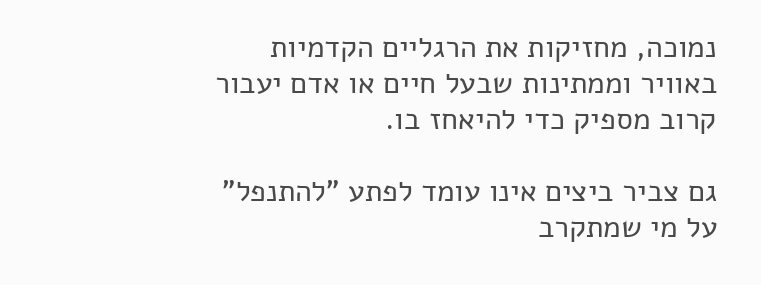נמוכה, מחזיקות את הרגליים הקדמיות באוויר וממתינות שבעל חיים או אדם יעבור קרוב מספיק כדי להיאחז בו.

גם צביר ביצים אינו עומד לפתע "להתנפל" על מי שמתקרב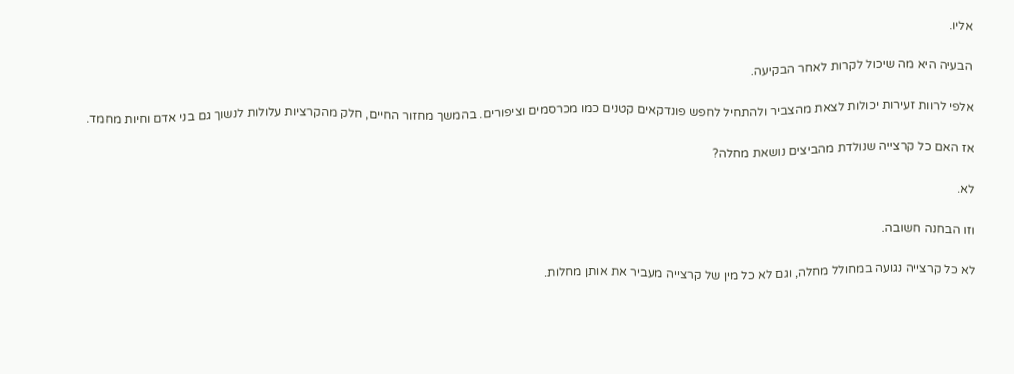אליו.

הבעיה היא מה שיכול לקרות לאחר הבקיעה.

אלפי לרוות זעירות יכולות לצאת מהצביר ולהתחיל לחפש פונדקאים קטנים כמו מכרסמים וציפורים. בהמשך מחזור החיים, חלק מהקרציות עלולות לנשוך גם בני אדם וחיות מחמד.

אז האם כל קרצייה שנולדת מהביצים נושאת מחלה?

לא.

וזו הבחנה חשובה.

לא כל קרצייה נגועה במחולל מחלה, וגם לא כל מין של קרצייה מעביר את אותן מחלות.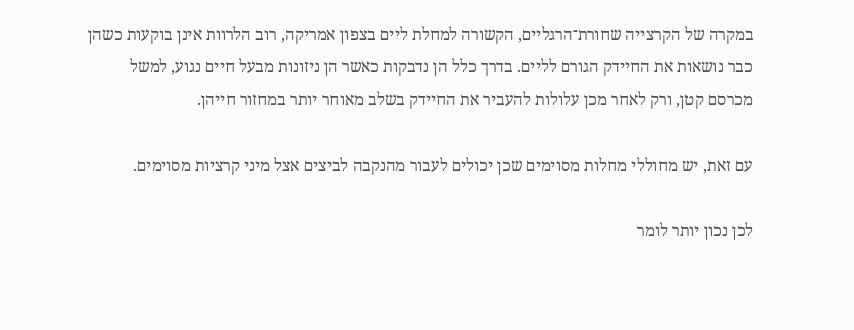במקרה של הקרצייה שחורת־הרגליים, הקשורה למחלת ליים בצפון אמריקה, רוב הלרוות אינן בוקעות כשהן כבר נושאות את החיידק הגורם לליים. בדרך כלל הן נדבקות כאשר הן ניזונות מבעל חיים נגוע, למשל מכרסם קטן, ורק לאחר מכן עלולות להעביר את החיידק בשלב מאוחר יותר במחזור חייהן.

עם זאת, יש מחוללי מחלות מסוימים שכן יכולים לעבור מהנקבה לביצים אצל מיני קרציות מסוימים.

לכן נכון יותר לומר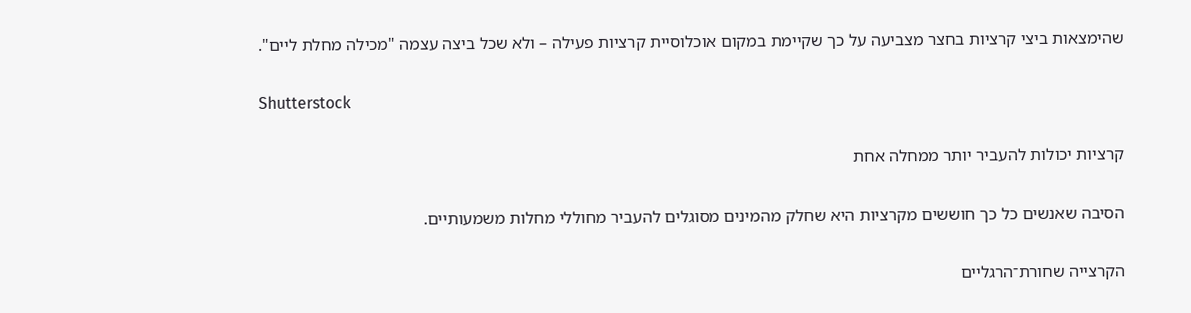שהימצאות ביצי קרציות בחצר מצביעה על כך שקיימת במקום אוכלוסיית קרציות פעילה – ולא שכל ביצה עצמה "מכילה מחלת ליים".

Shutterstock

קרציות יכולות להעביר יותר ממחלה אחת

הסיבה שאנשים כל כך חוששים מקרציות היא שחלק מהמינים מסוגלים להעביר מחוללי מחלות משמעותיים.

הקרצייה שחורת־הרגליים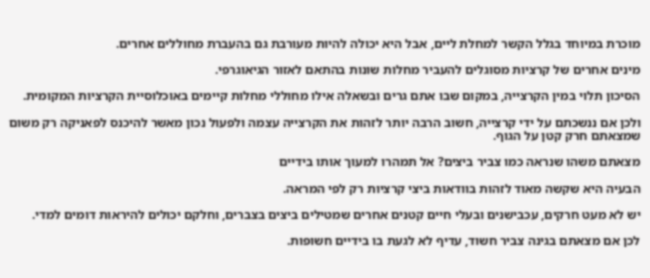מוכרת במיוחד בגלל הקשר למחלת ליים, אבל היא יכולה להיות מעורבת גם בהעברת מחוללים אחרים.

מינים אחרים של קרציות מסוגלים להעביר מחלות שונות בהתאם לאזור הגיאוגרפי.

הסיכון תלוי במין הקרצייה, במקום שבו אתם גרים ובשאלה אילו מחוללי מחלות קיימים באוכלוסיית הקרציות המקומית.

ולכן אם ננשכתם על ידי קרצייה, חשוב הרבה יותר לזהות את הקרצייה עצמה ולפעול נכון מאשר להיכנס לפאניקה רק משום שמצאתם חרק קטן על הגוף.

מצאתם משהו שנראה כמו צביר ביצים? אל תמהרו למעוך אותו בידיים

הבעיה היא שקשה מאוד לזהות בוודאות ביצי קרציות רק לפי המראה.

יש לא מעט חרקים, עכבישנים ובעלי חיים קטנים אחרים שמטילים ביצים בצברים, וחלקם יכולים להיראות דומים למדי.

לכן אם מצאתם בגינה צביר חשוד, עדיף לא לגעת בו בידיים חשופות.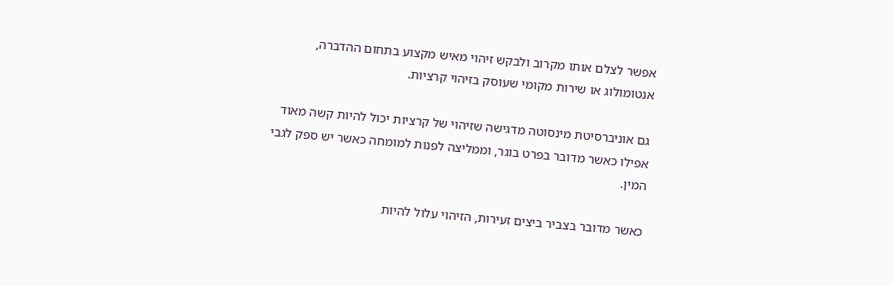אפשר לצלם אותו מקרוב ולבקש זיהוי מאיש מקצוע בתחום ההדברה, אנטומולוג או שירות מקומי שעוסק בזיהוי קרציות.

גם אוניברסיטת מינסוטה מדגישה שזיהוי של קרציות יכול להיות קשה מאוד אפילו כאשר מדובר בפרט בוגר, וממליצה לפנות למומחה כאשר יש ספק לגבי המין.

כאשר מדובר בצביר ביצים זעירות, הזיהוי עלול להיות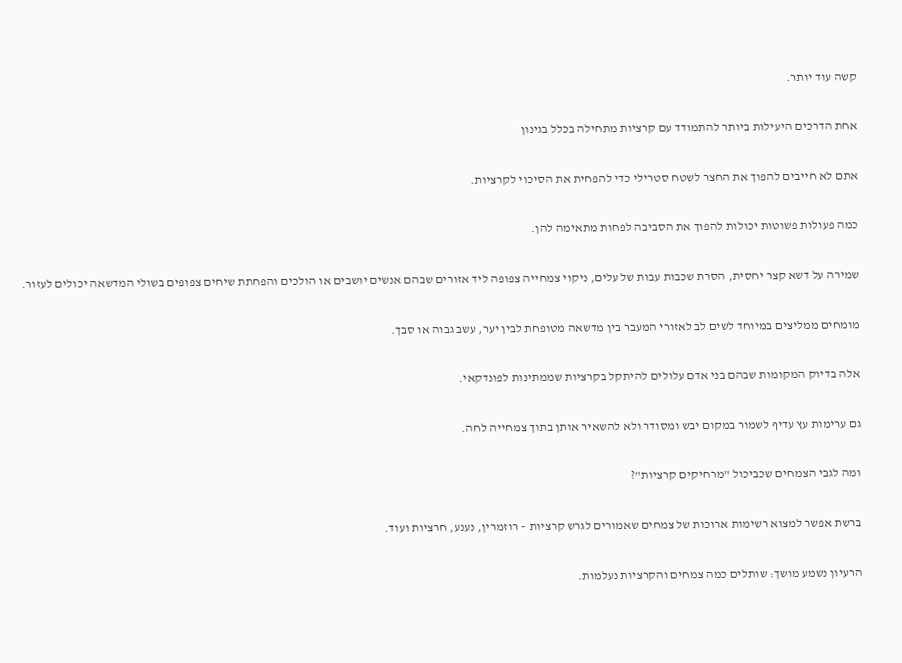קשה עוד יותר.

אחת הדרכים היעילות ביותר להתמודד עם קרציות מתחילה בכלל בגינון

אתם לא חייבים להפוך את החצר לשטח סטרילי כדי להפחית את הסיכוי לקרציות.

כמה פעולות פשוטות יכולות להפוך את הסביבה לפחות מתאימה להן.

שמירה על דשא קצר יחסית, הסרת שכבות עבות של עלים, ניקוי צמחייה צפופה ליד אזורים שבהם אנשים יושבים או הולכים והפחתת שיחים צפופים בשולי המדשאה יכולים לעזור.

מומחים ממליצים במיוחד לשים לב לאזורי המעבר בין מדשאה מטופחת לבין יער, עשב גבוה או סבך.

אלה בדיוק המקומות שבהם בני אדם עלולים להיתקל בקרציות שממתינות לפונדקאי.

גם ערימות עץ עדיף לשמור במקום יבש ומסודר ולא להשאיר אותן בתוך צמחייה לחה.

ומה לגבי הצמחים שכביכול "מרחיקים קרציות"?

ברשת אפשר למצוא רשימות ארוכות של צמחים שאמורים לגרש קרציות – רוזמרין, נענע, חרציות ועוד.

הרעיון נשמע מושך: שותלים כמה צמחים והקרציות נעלמות.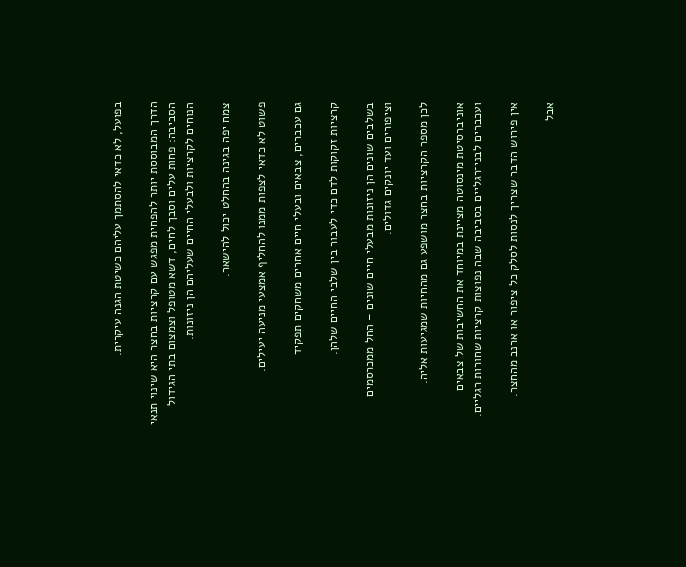בפועל, לא כדאי להסתמך עליהם כשיטת הגנה עיקרית.

הדרך המבוססת יותר להפחית מפגש עם קרציות בחצר היא שינוי תנאי הסביבה: פחות עלים וסבך לחים, דשא מטופל וצמצום בתי הגידול הנוחים לקרציות ולבעלי החיים שעליהם הן ניזונות.

צמח יפה בגינה בהחלט יכול להישאר.

פשוט לא כדאי לצפות ממנו להחליף אמצעי מניעה יעילים.

גם עכברים, צבאים ובעלי חיים אחרים משחקים תפקיד

קרציות זקוקות לדם כדי לעבור בין שלבי החיים שלהן.

בשלבים שונים הן ניזונות מבעלי חיים שונים – החל ממכרסמים וציפורים ועד יונקים גדולים.

לכן מספר הקרציות בחצר מושפע גם מהחיות שמגיעות אליה.

אוניברסיטת מינסוטה מציינת במיוחד את החשיבות של צבאים ועכברים לבני־רגליים בסביבה שבה נפוצות קרציות שחורות רגליים.

אין פירוש הדבר שצריך לנסות לסלק כל ציפור או ארנב מהחצר.

אבל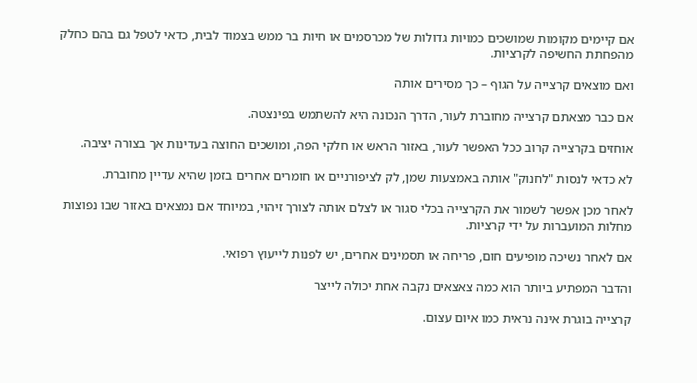אם קיימים מקומות שמושכים כמויות גדולות של מכרסמים או חיות בר ממש בצמוד לבית, כדאי לטפל גם בהם כחלק מהפחתת החשיפה לקרציות.

ואם מוצאים קרצייה על הגוף – כך מסירים אותה

אם כבר מצאתם קרצייה מחוברת לעור, הדרך הנכונה היא להשתמש בפינצטה.

אוחזים בקרצייה קרוב ככל האפשר לעור, באזור הראש או חלקי הפה, ומושכים החוצה בעדינות אך בצורה יציבה.

לא כדאי לנסות "לחנוק" אותה באמצעות שמן, לק לציפורניים או חומרים אחרים בזמן שהיא עדיין מחוברת.

לאחר מכן אפשר לשמור את הקרצייה בכלי סגור או לצלם אותה לצורך זיהוי, במיוחד אם נמצאים באזור שבו נפוצות מחלות המועברות על ידי קרציות.

אם לאחר נשיכה מופיעים חום, פריחה או תסמינים אחרים, יש לפנות לייעוץ רפואי.

והדבר המפתיע ביותר הוא כמה צאצאים נקבה אחת יכולה לייצר

קרצייה בוגרת אינה נראית כמו איום עצום.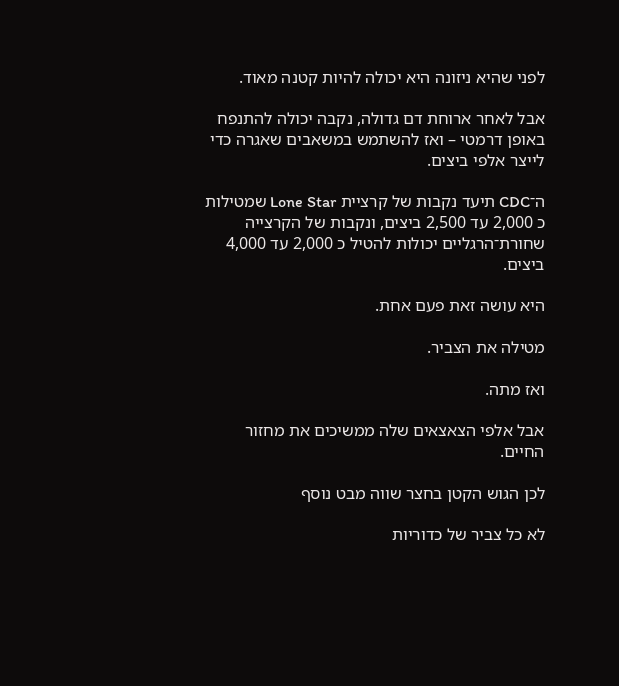לפני שהיא ניזונה היא יכולה להיות קטנה מאוד.

אבל לאחר ארוחת דם גדולה, נקבה יכולה להתנפח באופן דרמטי – ואז להשתמש במשאבים שאגרה כדי לייצר אלפי ביצים.

ה־CDC תיעד נקבות של קרציית Lone Star שמטילות כ 2,000 עד 2,500 ביצים, ונקבות של הקרצייה שחורת־הרגליים יכולות להטיל כ 2,000 עד 4,000 ביצים.

היא עושה זאת פעם אחת.

מטילה את הצביר.

ואז מתה.

אבל אלפי הצאצאים שלה ממשיכים את מחזור החיים.

לכן הגוש הקטן בחצר שווה מבט נוסף

לא כל צביר של כדוריות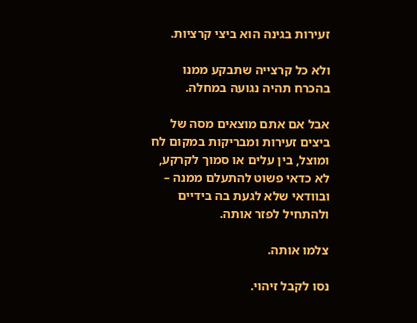זעירות בגינה הוא ביצי קרציות.

ולא כל קרצייה שתבקע ממנו בהכרח תהיה נגועה במחלה.

אבל אם אתם מוצאים מסה של ביצים זעירות ומבריקות במקום לח ומוצל, בין עלים או סמוך לקרקע, לא כדאי פשוט להתעלם ממנה – ובוודאי שלא לגעת בה בידיים ולהתחיל לפזר אותה.

צלמו אותה.

נסו לקבל זיהוי.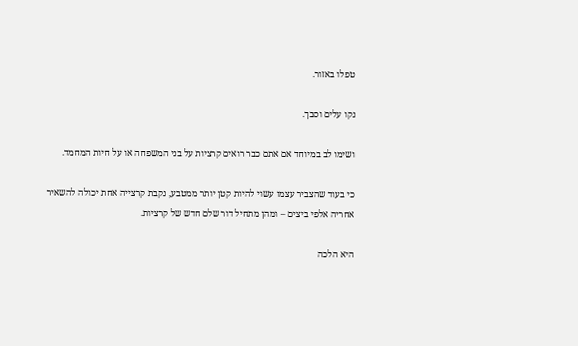טפלו באזור.

נקו עלים וסבך.

ושימו לב במיוחד אם אתם כבר רואים קרציות על בני המשפחה או על חיות המחמד.

כי בעוד שהצביר עצמו עשוי להיות קטן יותר ממטבע, נקבת קרצייה אחת יכולה להשאיר אחריה אלפי ביצים – ומהן מתחיל דור שלם חדש של קרציות.

היא הלכה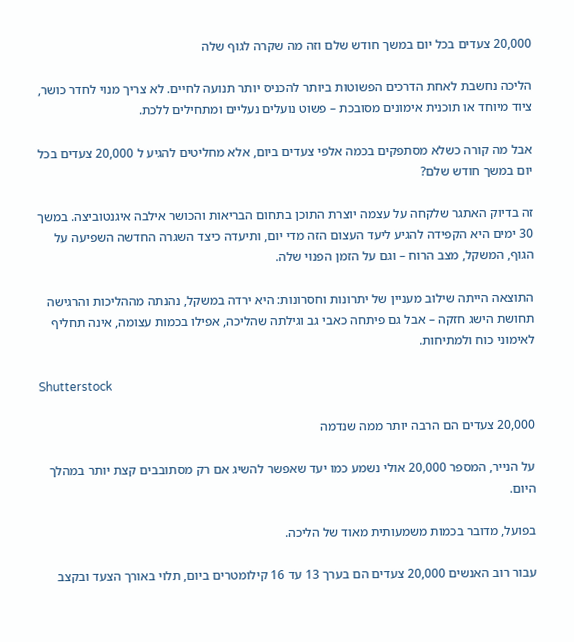20,000 צעדים בכל יום במשך חודש שלם וזה מה שקרה לגוף שלה

הליכה נחשבת לאחת הדרכים הפשוטות ביותר להכניס יותר תנועה לחיים. לא צריך מנוי לחדר כושר, ציוד מיוחד או תוכנית אימונים מסובכת – פשוט נועלים נעליים ומתחילים ללכת.

אבל מה קורה כשלא מסתפקים בכמה אלפי צעדים ביום, אלא מחליטים להגיע ל 20,000 צעדים בכל יום במשך חודש שלם?

זה בדיוק האתגר שלקחה על עצמה יוצרת התוכן בתחום הבריאות והכושר אילבה איגנטוביצה. במשך 30 ימים היא הקפידה להגיע ליעד העצום הזה מדי יום, ותיעדה כיצד השגרה החדשה השפיעה על הגוף, המשקל, מצב הרוח – וגם על הזמן הפנוי שלה.

התוצאה הייתה שילוב מעניין של יתרונות וחסרונות: היא ירדה במשקל, נהנתה מההליכות והרגישה תחושת הישג חזקה – אבל גם פיתחה כאבי גב וגילתה שהליכה, אפילו בכמות עצומה, אינה תחליף לאימוני כוח ולמתיחות.

Shutterstock

20,000 צעדים הם הרבה יותר ממה שנדמה

על הנייר, המספר 20,000 אולי נשמע כמו יעד שאפשר להשיג אם רק מסתובבים קצת יותר במהלך היום.

בפועל, מדובר בכמות משמעותית מאוד של הליכה.

עבור רוב האנשים 20,000 צעדים הם בערך 13 עד 16 קילומטרים ביום, תלוי באורך הצעד ובקצב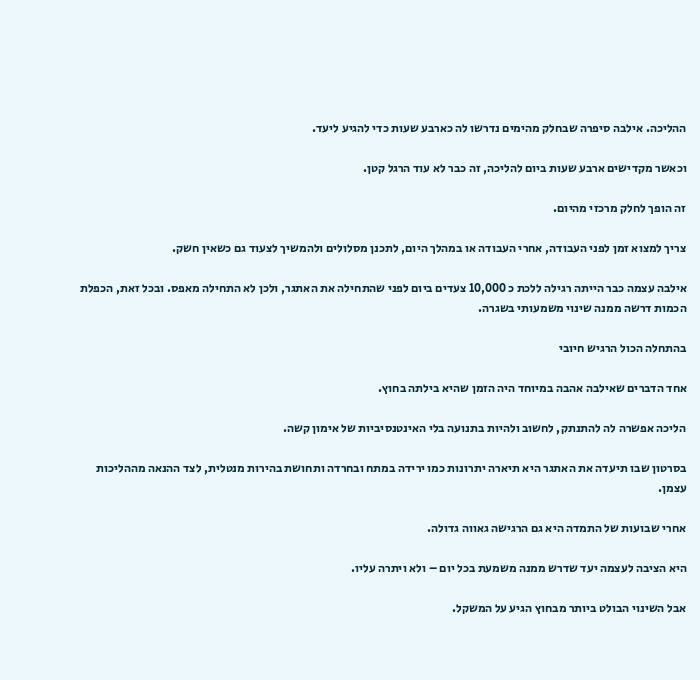ההליכה. אילבה סיפרה שבחלק מהימים נדרשו לה כארבע שעות כדי להגיע ליעד.

וכאשר מקדישים ארבע שעות ביום להליכה, זה כבר לא עוד הרגל קטן.

זה הופך לחלק מרכזי מהיום.

צריך למצוא זמן לפני העבודה, אחרי העבודה או במהלך היום, לתכנן מסלולים ולהמשיך לצעוד גם כשאין חשק.

אילבה עצמה כבר הייתה רגילה ללכת כ 10,000 צעדים ביום לפני שהתחילה את האתגר, ולכן לא התחילה מאפס. ובכל זאת, הכפלת הכמות דרשה ממנה שינוי משמעותי בשגרה.

בהתחלה הכול הרגיש חיובי

אחד הדברים שאילבה אהבה במיוחד היה הזמן שהיא בילתה בחוץ.

הליכה אפשרה לה להתנתק, לחשוב ולהיות בתנועה בלי האינטנסיביות של אימון קשה.

בסרטון שבו תיעדה את האתגר היא תיארה יתרונות כמו ירידה במתח ובחרדה ותחושת בהירות מנטלית, לצד ההנאה מההליכות עצמן.

אחרי שבועות של התמדה היא גם הרגישה גאווה גדולה.

היא הציבה לעצמה יעד שדרש ממנה משמעת בכל יום – ולא ויתרה עליו.

אבל השינוי הבולט ביותר מבחוץ הגיע על המשקל.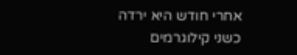אחרי חודש היא ירדה כשני קילוגרמים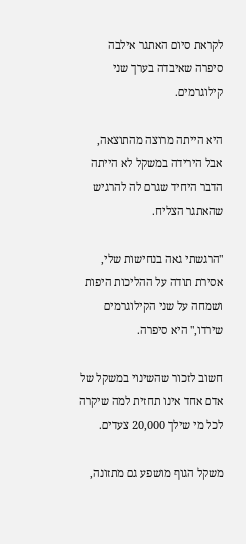לקראת סיום האתגר אילבה סיפרה שאיבדה בערך שני קילוגרמים.

היא הייתה מרוצה מהתוצאה, אבל הירידה במשקל לא הייתה הדבר היחיד שגרם לה להרגיש שהאתגר הצליח.

"הרגשתי גאה בנחישות שלי, אסירת תודה על ההליכות היפות ושמחה על שני הקילוגרמים שירדו," היא סיפרה.

חשוב לזכור שהשינוי במשקל של אדם אחד אינו תחזית למה שיקרה לכל מי שילך 20,000 צעדים.

משקל הגוף מושפע גם מתזונה,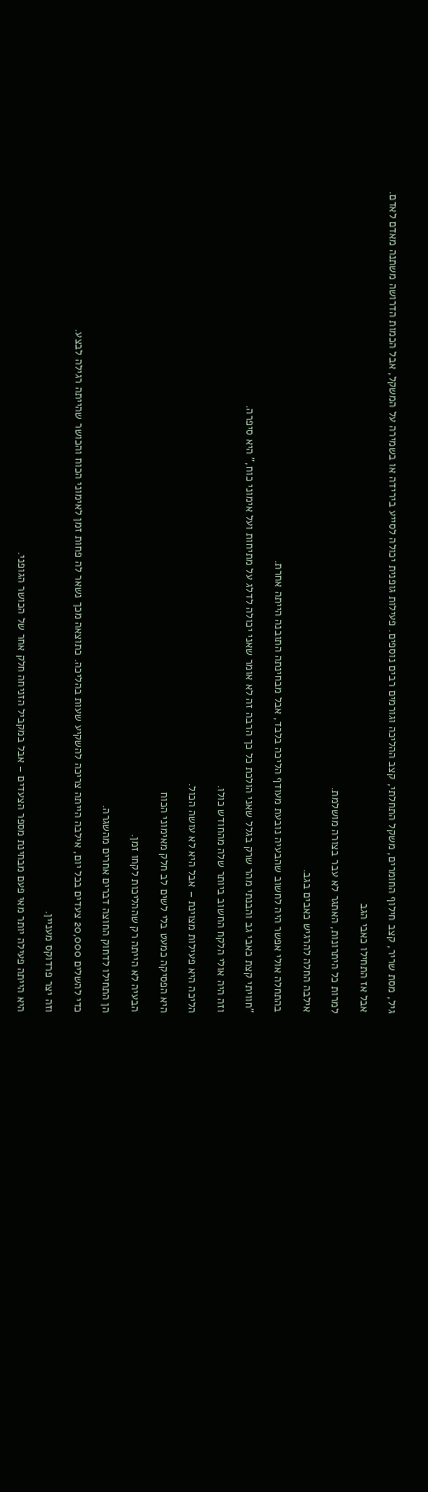גיל, מסת שריר, קצב חילוף החומרים, משקל התחלתי, קצב ההליכה וגורמים רבים נוספים. פעילות גופנית יכולה לסייע בירידה או בשמירה על המשקל, אבל הכמות הדרושה משתנה מאדם לאדם.

אבל אז התחילו כאבי הגב

למרות כל היתרונות, האתגר לא עבר בצורה מושלמת.

אילבה החלה להרגיש כאבים בגב.

בהתחלה אולי אפשר היה לחשוב שהבעיה נובעת מעודף הליכה בלבד, אבל מבחינתה התובנה הייתה אחרת.

"חוויתי קצת כאבי גב והבנתי מהר שרק בגלל שאני הולכת כל כך הרבה זה לא אומר שאני יכולה לדלג על מתיחות ועל אימוני כוח," היא סיפרה.

וזה היה אולי הלקח החשוב ביותר שלה מהחודש כולו.

הליכה היא פעילות מצוינת – אבל היא לא עושה הכול.

היא הפסיקה כמעט בלי לשים לב חלק מאימוני הכוח

הבעיה לא הייתה רק שההליכות לקחו זמן.

הן התחילו לדחוק החוצה דברים אחרים מהשגרה.

כדי להשלים 20,000 צעדים בכל יום, אילבה הייתה צריכה להשקיע שעות בהליכה. כתוצאה מכך נשאר לה פחות זמן לאימוני הכוח והכושר שהייתה רגילה לבצע.

וזה יצר פרדוקס מעניין.

היא הייתה פעילה יותר מאי פעם מבחינת מספר הצעדים – אבל במקביל הזניחה חלק אחר של הכושר הגופני.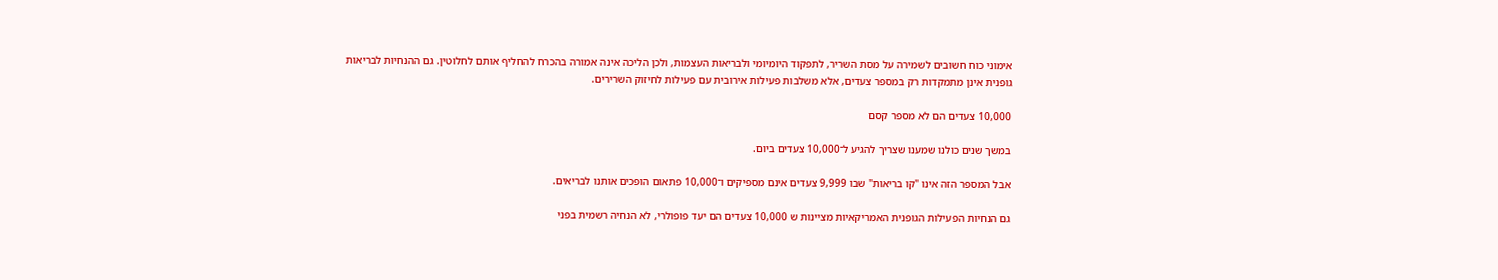אימוני כוח חשובים לשמירה על מסת השריר, לתפקוד היומיומי ולבריאות העצמות, ולכן הליכה אינה אמורה בהכרח להחליף אותם לחלוטין. גם ההנחיות לבריאות גופנית אינן מתמקדות רק במספר צעדים, אלא משלבות פעילות אירובית עם פעילות לחיזוק השרירים.

10,000 צעדים הם לא מספר קסם

במשך שנים כולנו שמענו שצריך להגיע ל־10,000 צעדים ביום.

אבל המספר הזה אינו "קו בריאות" שבו 9,999 צעדים אינם מספיקים ו־10,000 פתאום הופכים אותנו לבריאים.

גם הנחיות הפעילות הגופנית האמריקאיות מציינות ש 10,000 צעדים הם יעד פופולרי, לא הנחיה רשמית בפני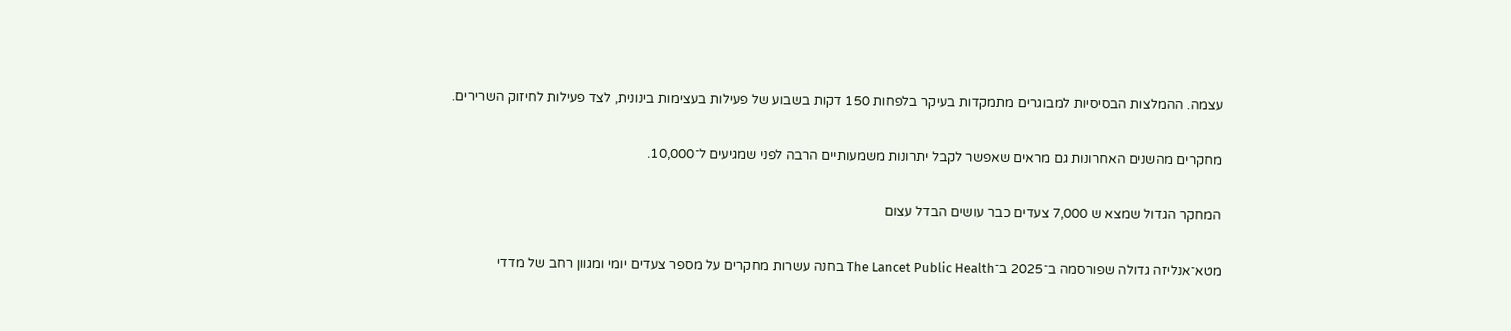עצמה. ההמלצות הבסיסיות למבוגרים מתמקדות בעיקר בלפחות 150 דקות בשבוע של פעילות בעצימות בינונית, לצד פעילות לחיזוק השרירים.

מחקרים מהשנים האחרונות גם מראים שאפשר לקבל יתרונות משמעותיים הרבה לפני שמגיעים ל־10,000.

המחקר הגדול שמצא ש 7,000 צעדים כבר עושים הבדל עצום

מטא־אנליזה גדולה שפורסמה ב־2025 ב־The Lancet Public Health בחנה עשרות מחקרים על מספר צעדים יומי ומגוון רחב של מדדי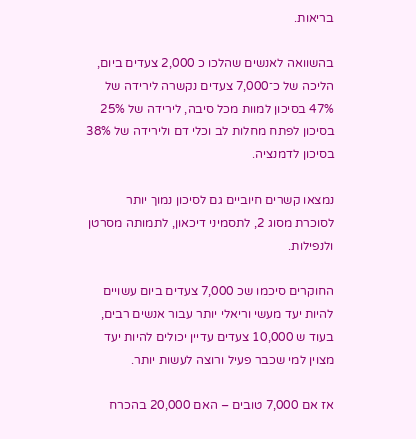בריאות.

בהשוואה לאנשים שהלכו כ 2,000 צעדים ביום, הליכה של כ־7,000 צעדים נקשרה לירידה של 47% בסיכון למוות מכל סיבה, לירידה של 25% בסיכון לפתח מחלות לב וכלי דם ולירידה של 38% בסיכון לדמנציה.

נמצאו קשרים חיוביים גם לסיכון נמוך יותר לסוכרת מסוג 2, לתסמיני דיכאון, לתמותה מסרטן ולנפילות.

החוקרים סיכמו שכ 7,000 צעדים ביום עשויים להיות יעד מעשי וריאלי יותר עבור אנשים רבים, בעוד ש 10,000 צעדים עדיין יכולים להיות יעד מצוין למי שכבר פעיל ורוצה לעשות יותר.

אז אם 7,000 טובים – האם 20,000 בהכרח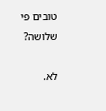טובים פי שלושה?

לא.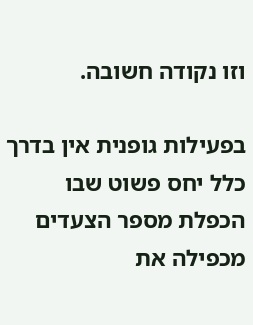וזו נקודה חשובה.

בפעילות גופנית אין בדרך כלל יחס פשוט שבו הכפלת מספר הצעדים מכפילה את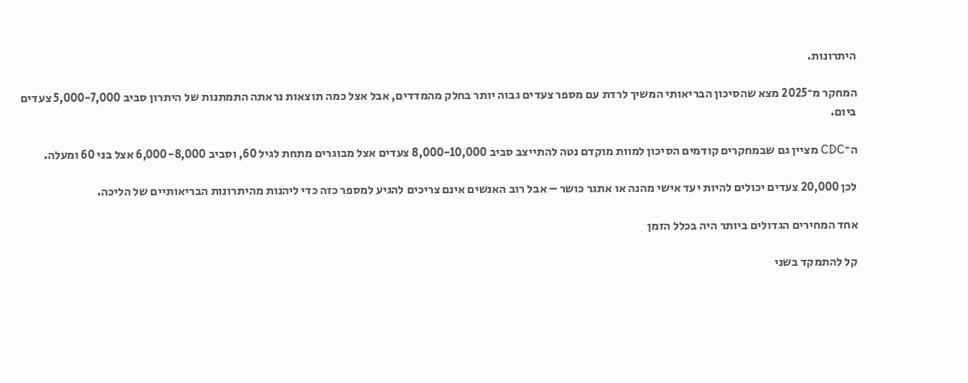היתרונות.

המחקר מ־2025 מצא שהסיכון הבריאותי המשיך לרדת עם מספר צעדים גבוה יותר בחלק מהמדדים, אבל אצל כמה תוצאות נראתה התמתנות של היתרון סביב 5,000-7,000 צעדים ביום.

ה־CDC מציין גם שבמחקרים קודמים הסיכון למוות מוקדם נטה להתייצב סביב 8,000-10,000 צעדים אצל מבוגרים מתחת לגיל 60, וסביב 6,000-8,000 אצל בני 60 ומעלה.

לכן 20,000 צעדים יכולים להיות יעד אישי מהנה או אתגר כושר – אבל רוב האנשים אינם צריכים להגיע למספר כזה כדי ליהנות מהיתרונות הבריאותיים של הליכה.

אחד המחירים הגדולים ביותר היה בכלל הזמן

קל להתמקד בשני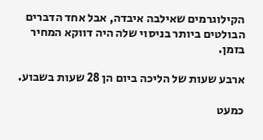הקילוגרמים שאילבה איבדה, אבל אחד הדברים הבולטים ביותר בניסוי שלה היה דווקא המחיר בזמן.

ארבע שעות של הליכה ביום הן 28 שעות בשבוע.

כמעט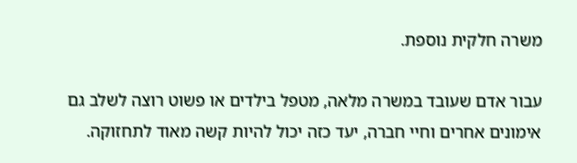משרה חלקית נוספת.

עבור אדם שעובד במשרה מלאה, מטפל בילדים או פשוט רוצה לשלב גם אימונים אחרים וחיי חברה, יעד כזה יכול להיות קשה מאוד לתחזוקה.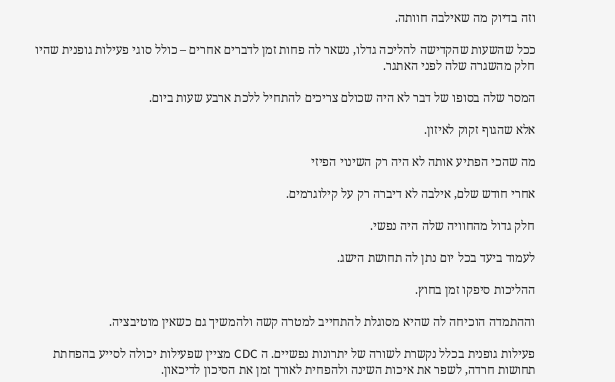וזה בדיוק מה שאילבה חוותה.

ככל שהשעות שהקדישה להליכה גדלו, נשאר לה פחות זמן לדברים אחרים – כולל סוגי פעילות גופנית שהיו חלק מהשגרה שלה לפני האתגר.

המסר שלה בסופו של דבר לא היה שכולם צריכים להתחיל ללכת ארבע שעות ביום.

אלא שהגוף זקוק לאיזון.

מה שהכי הפתיע אותה לא היה רק השינוי הפיזי

אחרי חודש שלם, אילבה לא דיברה רק על קילוגרמים.

חלק גדול מהחוויה שלה היה נפשי.

לעמוד ביעד בכל יום נתן לה תחושת הישג.

ההליכות סיפקו זמן בחוץ.

וההתמדה הוכיחה לה שהיא מסוגלת להתחייב למטרה קשה ולהמשיך גם כשאין מוטיבציה.

פעילות גופנית בכלל נקשרת לשורה של יתרונות נפשיים. ה CDC מציין שפעילות יכולה לסייע בהפחתת תחושות חרדה, לשפר את איכות השינה ולהפחית לאורך זמן את הסיכון לדיכאון.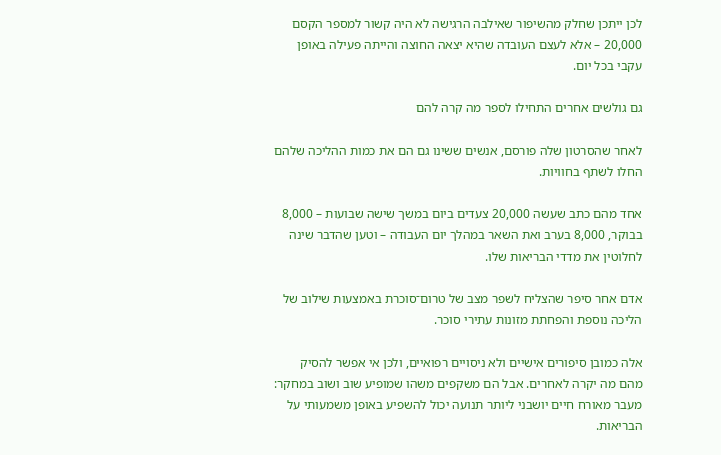לכן ייתכן שחלק מהשיפור שאילבה הרגישה לא היה קשור למספר הקסם 20,000 – אלא לעצם העובדה שהיא יצאה החוצה והייתה פעילה באופן עקבי בכל יום.

גם גולשים אחרים התחילו לספר מה קרה להם

לאחר שהסרטון שלה פורסם, אנשים ששינו גם הם את כמות ההליכה שלהם החלו לשתף בחוויות.

אחד מהם כתב שעשה 20,000 צעדים ביום במשך שישה שבועות – 8,000 בבוקר, 8,000 בערב ואת השאר במהלך יום העבודה – וטען שהדבר שינה לחלוטין את מדדי הבריאות שלו.

אדם אחר סיפר שהצליח לשפר מצב של טרום־סוכרת באמצעות שילוב של הליכה נוספת והפחתת מזונות עתירי סוכר.

אלה כמובן סיפורים אישיים ולא ניסויים רפואיים, ולכן אי אפשר להסיק מהם מה יקרה לאחרים. אבל הם משקפים משהו שמופיע שוב ושוב במחקר: מעבר מאורח חיים יושבני ליותר תנועה יכול להשפיע באופן משמעותי על הבריאות.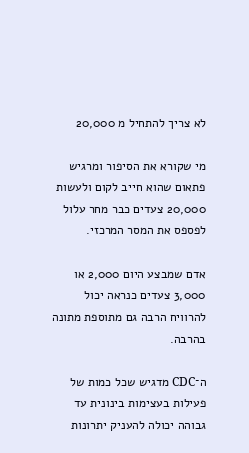לא צריך להתחיל מ 20,000

מי שקורא את הסיפור ומרגיש פתאום שהוא חייב לקום ולעשות 20,000 צעדים כבר מחר עלול לפספס את המסר המרכזי.

אדם שמבצע היום 2,000 או 3,000 צעדים כנראה יכול להרוויח הרבה גם מתוספת מתונה בהרבה.

ה־CDC מדגיש שכל כמות של פעילות בעצימות בינונית עד גבוהה יכולה להעניק יתרונות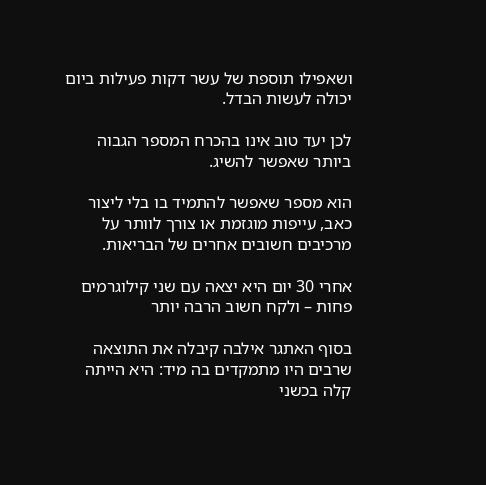ושאפילו תוספת של עשר דקות פעילות ביום יכולה לעשות הבדל.

לכן יעד טוב אינו בהכרח המספר הגבוה ביותר שאפשר להשיג.

הוא מספר שאפשר להתמיד בו בלי ליצור כאב, עייפות מוגזמת או צורך לוותר על מרכיבים חשובים אחרים של הבריאות.

אחרי 30 יום היא יצאה עם שני קילוגרמים פחות – ולקח חשוב הרבה יותר

בסוף האתגר אילבה קיבלה את התוצאה שרבים היו מתמקדים בה מיד: היא הייתה קלה בכשני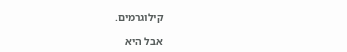קילוגרמים.

אבל היא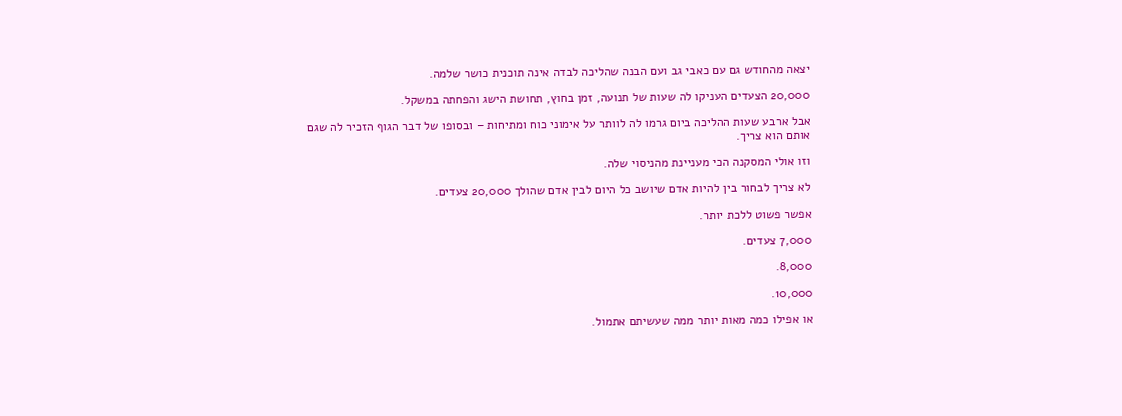יצאה מהחודש גם עם כאבי גב ועם הבנה שהליכה לבדה אינה תוכנית כושר שלמה.

20,000 הצעדים העניקו לה שעות של תנועה, זמן בחוץ, תחושת הישג והפחתה במשקל.

אבל ארבע שעות ההליכה ביום גרמו לה לוותר על אימוני כוח ומתיחות – ובסופו של דבר הגוף הזכיר לה שגם אותם הוא צריך.

וזו אולי המסקנה הכי מעניינת מהניסוי שלה.

לא צריך לבחור בין להיות אדם שיושב כל היום לבין אדם שהולך 20,000 צעדים.

אפשר פשוט ללכת יותר.

7,000 צעדים.

8,000.

10,000.

או אפילו כמה מאות יותר ממה שעשיתם אתמול.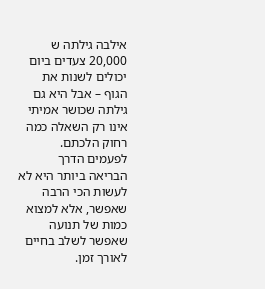אילבה גילתה ש 20,000 צעדים ביום יכולים לשנות את הגוף – אבל היא גם גילתה שכושר אמיתי אינו רק השאלה כמה רחוק הלכתם. לפעמים הדרך הבריאה ביותר היא לא לעשות הכי הרבה שאפשר, אלא למצוא כמות של תנועה שאפשר לשלב בחיים לאורך זמן.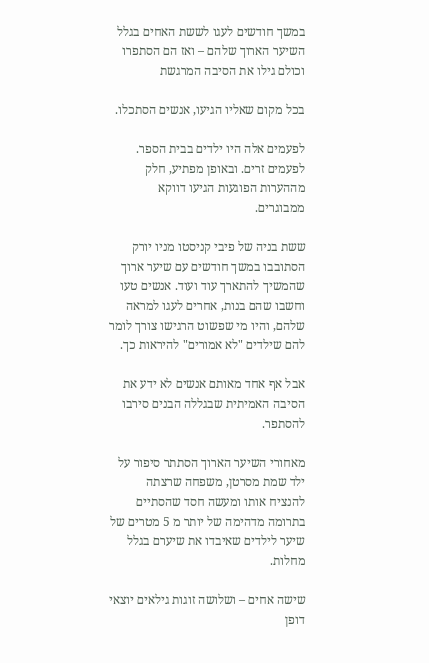במשך חודשים לעגו לששת האחים בגלל השיער הארוך שלהם – ואז הם הסתפרו וכולם גילו את הסיבה המרגשת

בכל מקום שאליו הגיעו, אנשים הסתכלו.

לפעמים אלה היו ילדים בבית הספר. לפעמים זרים. ובאופן מפתיע, חלק מההערות הפוגעות הגיעו דווקא ממבוגרים.

ששת בניה של פיבי קניסטו מניו יורק הסתובבו במשך חודשים עם שיער ארוך שהמשיך להתארך עוד ועוד. אנשים טעו וחשבו שהם בנות, אחרים לעגו למראה שלהם, והיו מי שפשוט הרגישו צורך לומר להם שילדים "לא אמורים" להיראות כך.

אבל אף אחד מאותם אנשים לא ידע את הסיבה האמיתית שבגללה הבנים סירבו להסתפר.

מאחורי השיער הארוך הסתתר סיפור על ילד שמת מסרטן, משפחה שרצתה להנציח אותו ומעשה חסד שהסתיים בתרומה מדהימה של יותר מ 5 מטרים של שיער לילדים שאיבדו את שיערם בגלל מחלות.

שישה אחים – ושלושה זוגות גילאים יוצאי דופן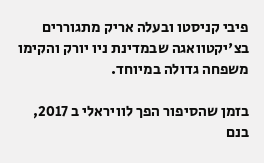פיבי קניסטו ובעלה אריק מתגוררים בצ'יקטוואגה שבמדינת ניו יורק והקימו משפחה גדולה במיוחד.

בזמן שהסיפור הפך לוויראלי ב 2017, בנם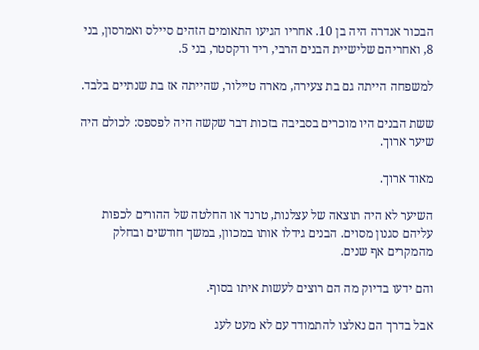הבכור אנדרה היה בן 10. אחריו הגיעו התאומים הזהים סיילס ואמרסון, בני 8, ואחריהם שלישיית הבנים הרבי, ריד ודקסטר, בני 5.

למשפחה הייתה גם בת צעירה, מארה טיילור, שהייתה אז בת שנתיים בלבד.

ששת הבנים היו מוכרים בסביבה בזכות דבר שקשה היה לפספס: לכולם היה שיער ארוך.

מאוד ארוך.

השיער לא היה תוצאה של עצלנות, טרנד או החלטה של ההורים לכפות עליהם סגנון מסוים. הבנים גידלו אותו במכוון, במשך חודשים ובחלק מהמקרים אף שנים.

והם ידעו בדיוק מה הם רוצים לעשות איתו בסוף.

אבל בדרך הם נאלצו להתמודד עם לא מעט לעג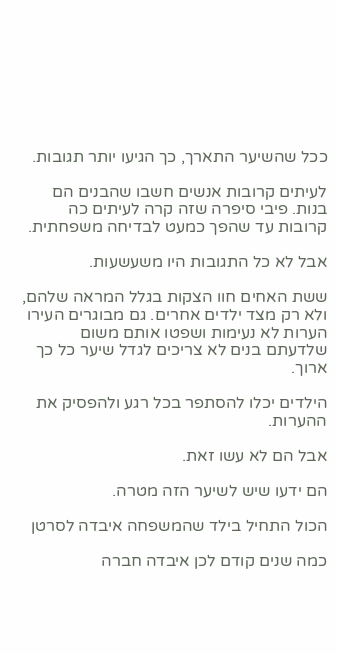ככל שהשיער התארך, כך הגיעו יותר תגובות.

לעיתים קרובות אנשים חשבו שהבנים הם בנות. פיבי סיפרה שזה קרה לעיתים כה קרובות עד שהפך כמעט לבדיחה משפחתית.

אבל לא כל התגובות היו משעשעות.

ששת האחים חוו הצקות בגלל המראה שלהם, ולא רק מצד ילדים אחרים. גם מבוגרים העירו הערות לא נעימות ושפטו אותם משום שלדעתם בנים לא צריכים לגדל שיער כל כך ארוך.

הילדים יכלו להסתפר בכל רגע ולהפסיק את ההערות.

אבל הם לא עשו זאת.

הם ידעו שיש לשיער הזה מטרה.

הכול התחיל בילד שהמשפחה איבדה לסרטן

כמה שנים קודם לכן איבדה חברה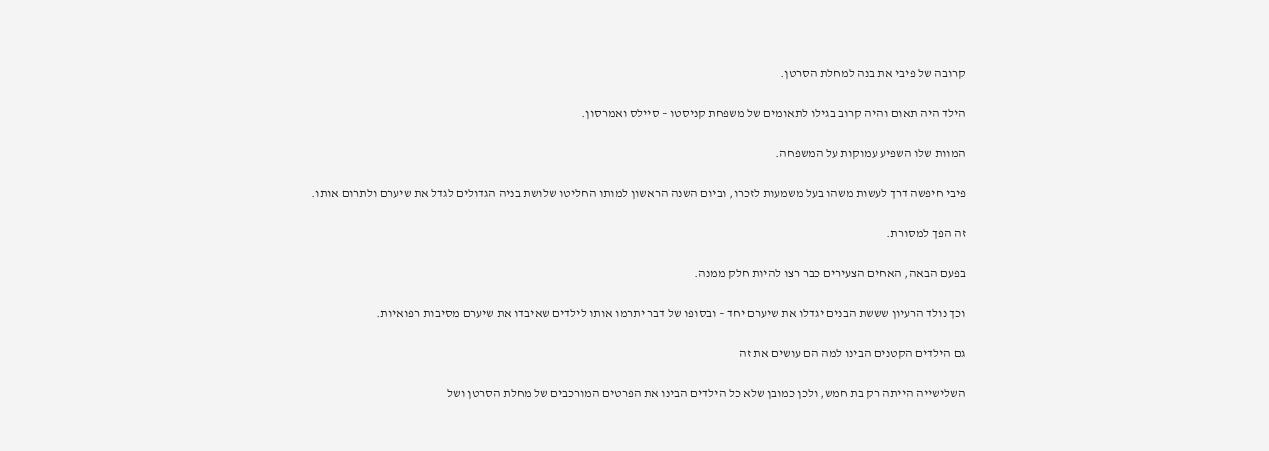קרובה של פיבי את בנה למחלת הסרטן.

הילד היה תאום והיה קרוב בגילו לתאומים של משפחת קניסטו – סיילס ואמרסון.

המוות שלו השפיע עמוקות על המשפחה.

פיבי חיפשה דרך לעשות משהו בעל משמעות לזכרו, וביום השנה הראשון למותו החליטו שלושת בניה הגדולים לגדל את שיערם ולתרום אותו.

זה הפך למסורת.

בפעם הבאה, האחים הצעירים כבר רצו להיות חלק ממנה.

וכך נולד הרעיון שששת הבנים יגדלו את שיערם יחד – ובסופו של דבר יתרמו אותו לילדים שאיבדו את שיערם מסיבות רפואיות.

גם הילדים הקטנים הבינו למה הם עושים את זה

השלישייה הייתה רק בת חמש, ולכן כמובן שלא כל הילדים הבינו את הפרטים המורכבים של מחלת הסרטן ושל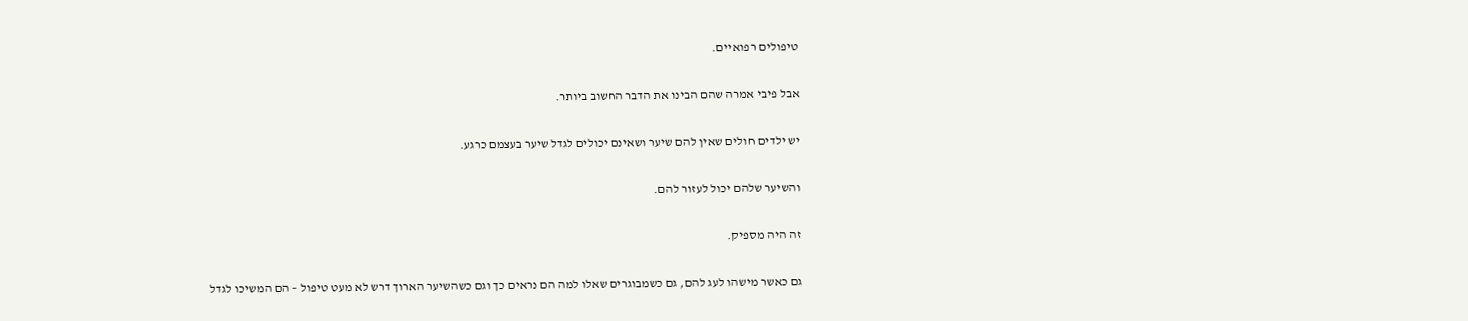טיפולים רפואיים.

אבל פיבי אמרה שהם הבינו את הדבר החשוב ביותר.

יש ילדים חולים שאין להם שיער ושאינם יכולים לגדל שיער בעצמם כרגע.

והשיער שלהם יכול לעזור להם.

זה היה מספיק.

גם כאשר מישהו לעג להם, גם כשמבוגרים שאלו למה הם נראים כך וגם כשהשיער הארוך דרש לא מעט טיפול – הם המשיכו לגדל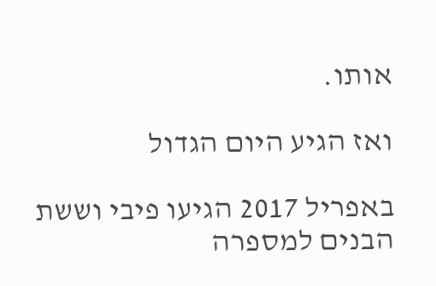אותו.

ואז הגיע היום הגדול

באפריל 2017 הגיעו פיבי וששת הבנים למספרה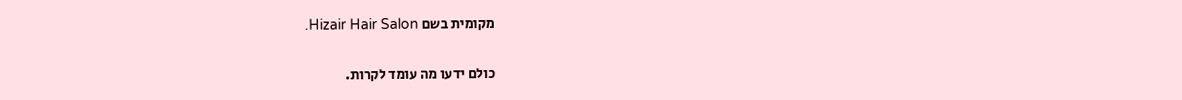מקומית בשם Hizair Hair Salon.

כולם ידעו מה עומד לקרות.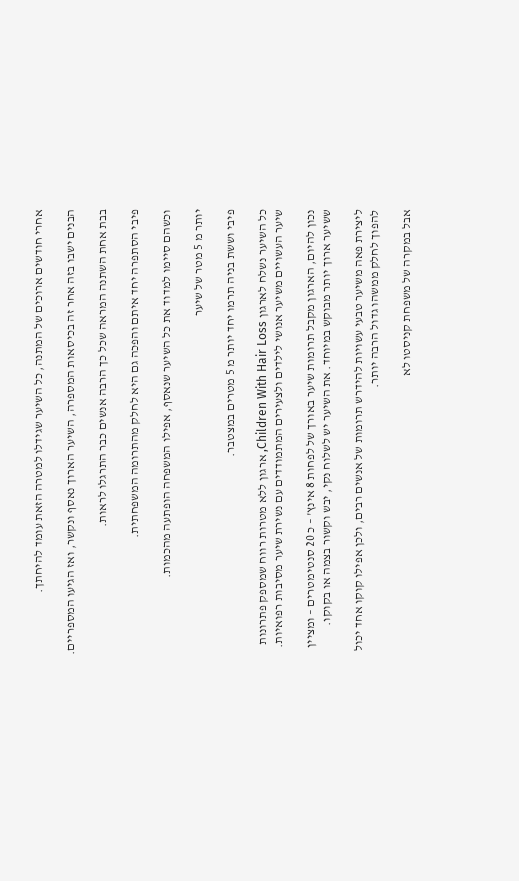אחרי חודשים ארוכים של המתנה, כל השיער שגידלו למטרה הזאת עומד להיחתך.

הבנים ישבו בזה אחר זה בכיסאות המספרה, השיער הארוך נאסף ונקשר, ואז הגיעו המספריים.

בבת אחת השתנה המראה שכל כך הרבה אנשים כבר התרגלו לראות.

פיבי הסתפרה יחד איתם והפכה גם היא לחלק מהתרומה המשפחתית.

וכשהם סיימו למדוד את כל השיער שנאסף, אפילו המשפחה הופתעה מהכמות.

יותר מ 5 מטר של שיער

פיבי וששת בניה תרמו יחד יותר מ 5 מטרים במצטבר.

כל השיער נשלח לארגון Children With Hair Loss, ארגון ללא מטרות רווח שמספק פתרונות שיער העשויים משיער אנושי לילדים ולצעירים המתמודדים עם נשירת שיער מסיבות רפואיות.

נכון להיום, הארגון מקבל תרומות שיער באורך של לפחות 8 אינץ' – כ 20 סנטימטרים – ומציין ששיער ארוך יותר מבוקש במיוחד. את השיער יש לשלוח נקי, יבש וקשור בצמה או בקוקו.

ליצירת פאה משיער טבעי עשויות להידרש תרומות של אנשים רבים, ולכן אפילו קוקו אחד יכול להפוך לחלק ממשהו גדול הרבה יותר.

אבל במקרה של משפחת קניסטו לא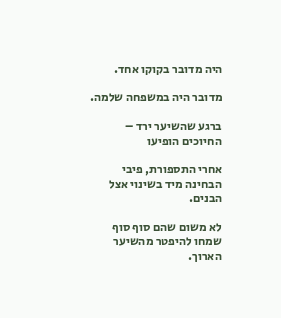היה מדובר בקוקו אחד.

מדובר היה במשפחה שלמה.

ברגע שהשיער ירד – החיוכים הופיעו

אחרי התספורת, פיבי הבחינה מיד בשינוי אצל הבנים.

לא משום שהם סוף סוף שמחו להיפטר מהשיער הארוך.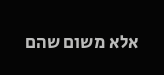אלא משום שהם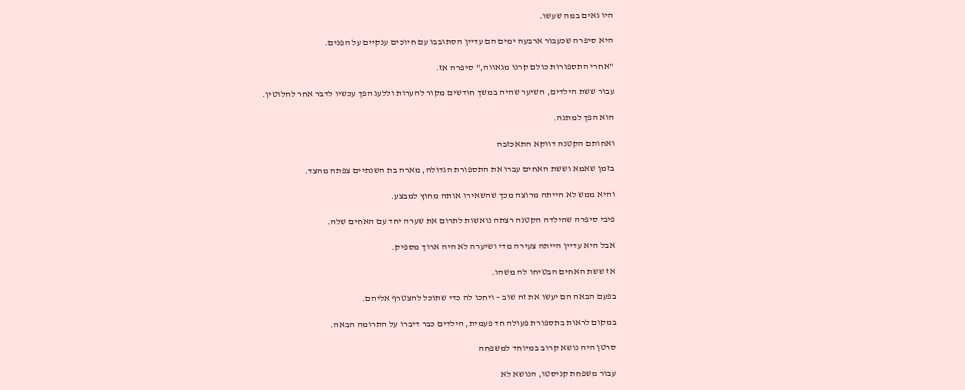היו גאים במה שעשו.

היא סיפרה שכעבור ארבעה ימים הם עדיין הסתובבו עם חיוכים ענקיים על הפנים.

"אחרי התספורות כולם קרנו מגאווה," סיפרה אז.

עבור ששת הילדים, השיער שהיה במשך חודשים מקור להערות וללעג הפך עכשיו לדבר אחר לחלוטין.

הוא הפך למתנה.

ואחותם הקטנה דווקא התאכזבה

בזמן שאמא וששת האחים עברו את התספורת הגדולה, מארה בת השנתיים צפתה מהצד.

והיא ממש לא הייתה מרוצה מכך שהשאירו אותה מחוץ למבצע.

פיבי סיפרה שהילדה הקטנה רצתה נואשות לתרום את שערה יחד עם האחים שלה.

אבל היא עדיין הייתה צעירה מדי ושיערה לא היה ארוך מספיק.

אז ששת האחים הבטיחו לה משהו.

בפעם הבאה הם יעשו את זה שוב – ויחכו לה כדי שתוכל להצטרף אליהם.

במקום לראות בתספורת פעולה חד פעמית, הילדים כבר דיברו על התרומה הבאה.

סרטן היה נושא קרוב במיוחד למשפחה

עבור משפחת קניסטו, הנושא לא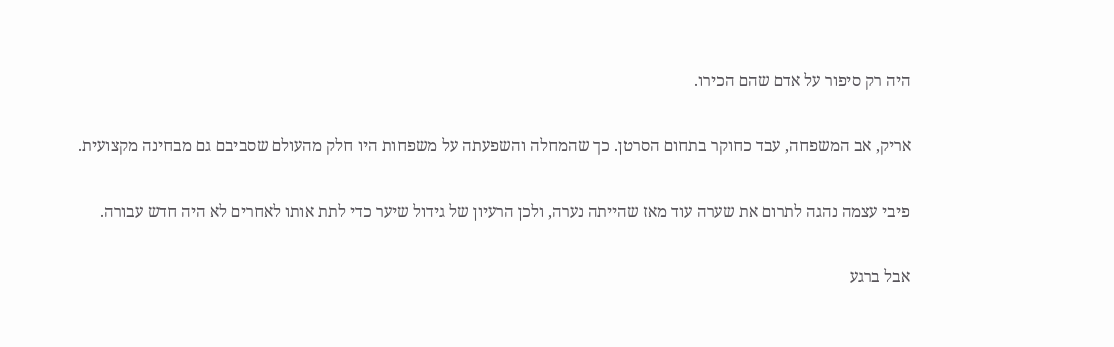היה רק סיפור על אדם שהם הכירו.

אריק, אב המשפחה, עבד כחוקר בתחום הסרטן. כך שהמחלה והשפעתה על משפחות היו חלק מהעולם שסביבם גם מבחינה מקצועית.

פיבי עצמה נהגה לתרום את שערה עוד מאז שהייתה נערה, ולכן הרעיון של גידול שיער כדי לתת אותו לאחרים לא היה חדש עבורה.

אבל ברגע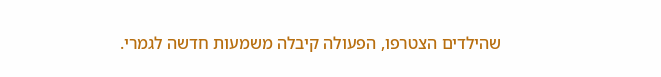שהילדים הצטרפו, הפעולה קיבלה משמעות חדשה לגמרי.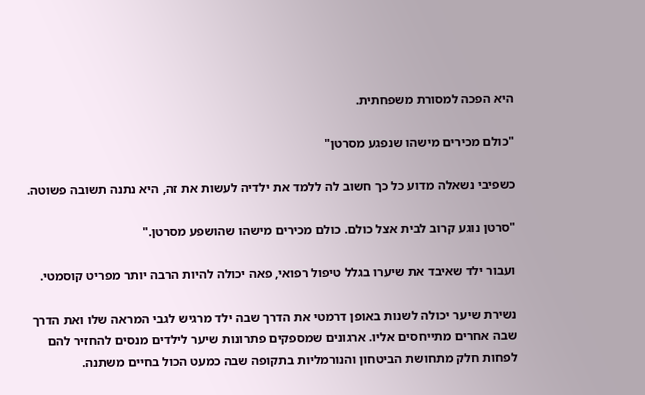היא הפכה למסורת משפחתית.

"כולם מכירים מישהו שנפגע מסרטן"

כשפיבי נשאלה מדוע כל כך חשוב לה ללמד את ילדיה לעשות את זה, היא נתנה תשובה פשוטה.

"סרטן נוגע קרוב לבית אצל כולם. כולם מכירים מישהו שהושפע מסרטן."

ועבור ילד שאיבד את שיערו בגלל טיפול רפואי, פאה יכולה להיות הרבה יותר מפריט קוסמטי.

נשירת שיער יכולה לשנות באופן דרמטי את הדרך שבה ילד מרגיש לגבי המראה שלו ואת הדרך שבה אחרים מתייחסים אליו. ארגונים שמספקים פתרונות שיער לילדים מנסים להחזיר להם לפחות חלק מתחושת הביטחון והנורמליות בתקופה שבה כמעט הכול בחיים משתנה.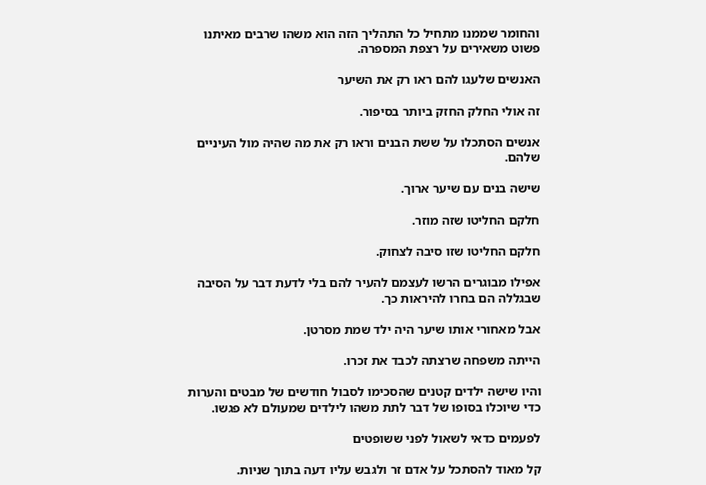והחומר שממנו מתחיל כל התהליך הזה הוא משהו שרבים מאיתנו פשוט משאירים על רצפת המספרה.

האנשים שלעגו להם ראו רק את השיער

זה אולי החלק החזק ביותר בסיפור.

אנשים הסתכלו על ששת הבנים וראו רק את מה שהיה מול העיניים שלהם.

שישה בנים עם שיער ארוך.

חלקם החליטו שזה מוזר.

חלקם החליטו שזו סיבה לצחוק.

אפילו מבוגרים הרשו לעצמם להעיר להם בלי לדעת דבר על הסיבה שבגללה הם בחרו להיראות כך.

אבל מאחורי אותו שיער היה ילד שמת מסרטן.

הייתה משפחה שרצתה לכבד את זכרו.

והיו שישה ילדים קטנים שהסכימו לסבול חודשים של מבטים והערות כדי שיוכלו בסופו של דבר לתת משהו לילדים שמעולם לא פגשו.

לפעמים כדאי לשאול לפני ששופטים

קל מאוד להסתכל על אדם זר ולגבש עליו דעה בתוך שניות.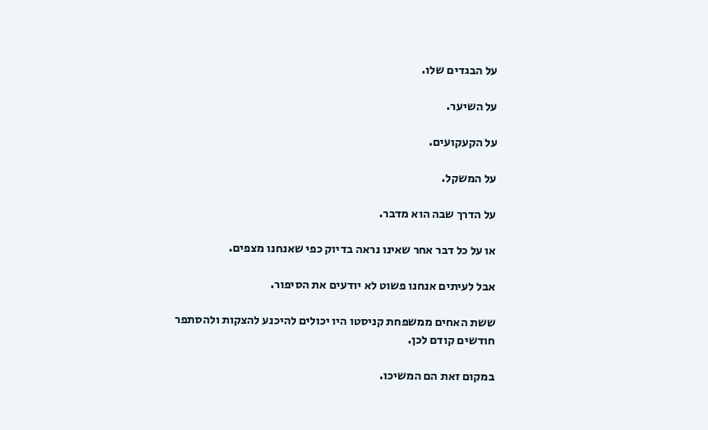על הבגדים שלו.

על השיער.

על הקעקועים.

על המשקל.

על הדרך שבה הוא מדבר.

או על כל דבר אחר שאינו נראה בדיוק כפי שאנחנו מצפים.

אבל לעיתים אנחנו פשוט לא יודעים את הסיפור.

ששת האחים ממשפחת קניסטו היו יכולים להיכנע להצקות ולהסתפר חודשים קודם לכן.

במקום זאת הם המשיכו.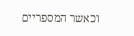וכאשר המספריים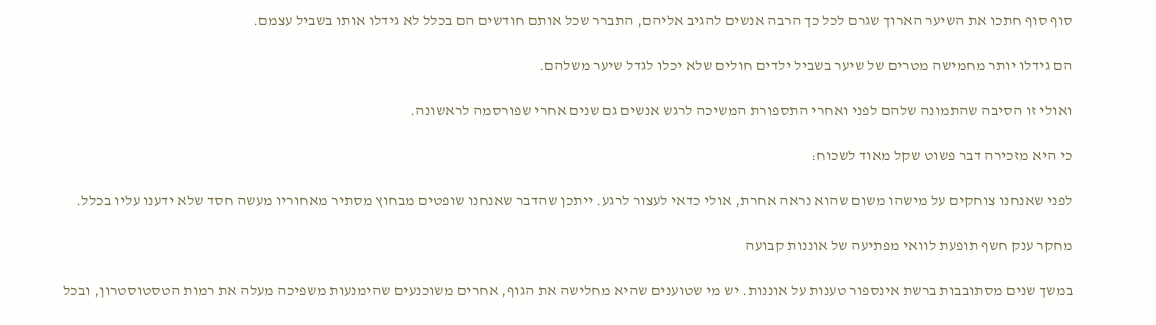סוף סוף חתכו את השיער הארוך שגרם לכל כך הרבה אנשים להגיב אליהם, התברר שכל אותם חודשים הם בכלל לא גידלו אותו בשביל עצמם.

הם גידלו יותר מחמישה מטרים של שיער בשביל ילדים חולים שלא יכלו לגדל שיער משלהם.

ואולי זו הסיבה שהתמונה שלהם לפני ואחרי התספורת המשיכה לרגש אנשים גם שנים אחרי שפורסמה לראשונה.

כי היא מזכירה דבר פשוט שקל מאוד לשכוח:

לפני שאנחנו צוחקים על מישהו משום שהוא נראה אחרת, אולי כדאי לעצור לרגע. ייתכן שהדבר שאנחנו שופטים מבחוץ מסתיר מאחוריו מעשה חסד שלא ידענו עליו בכלל.

מחקר ענק חשף תופעת לוואי מפתיעה של אוננות קבועה

במשך שנים מסתובבות ברשת אינספור טענות על אוננות. יש מי שטוענים שהיא מחלישה את הגוף, אחרים משוכנעים שהימנעות משפיכה מעלה את רמות הטסטוסטרון, ובכל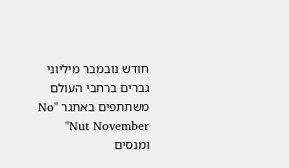חודש נובמבר מיליוני גברים ברחבי העולם משתתפים באתגר "No Nut November" ומנסים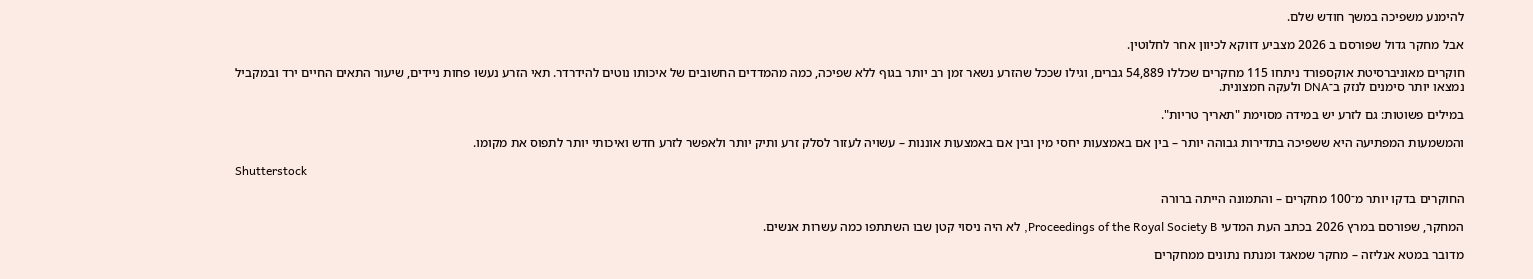להימנע משפיכה במשך חודש שלם.

אבל מחקר גדול שפורסם ב 2026 מצביע דווקא לכיוון אחר לחלוטין.

חוקרים מאוניברסיטת אוקספורד ניתחו 115 מחקרים שכללו 54,889 גברים, וגילו שככל שהזרע נשאר זמן רב יותר בגוף ללא שפיכה, כמה מהמדדים החשובים של איכותו נוטים להידרדר. תאי הזרע נעשו פחות ניידים, שיעור התאים החיים ירד ובמקביל נמצאו יותר סימנים לנזק ב־DNA ולעקה חמצונית.

במילים פשוטות: גם לזרע יש במידה מסוימת "תאריך טריות".

והמשמעות המפתיעה היא ששפיכה בתדירות גבוהה יותר – בין אם באמצעות יחסי מין ובין אם באמצעות אוננות – עשויה לעזור לסלק זרע ותיק יותר ולאפשר לזרע חדש ואיכותי יותר לתפוס את מקומו.

Shutterstock

החוקרים בדקו יותר מ־100 מחקרים – והתמונה הייתה ברורה

המחקר, שפורסם במרץ 2026 בכתב העת המדעי Proceedings of the Royal Society B, לא היה ניסוי קטן שבו השתתפו כמה עשרות אנשים.

מדובר במטא אנליזה – מחקר שמאגד ומנתח נתונים ממחקרים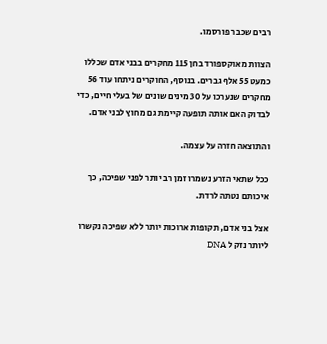רבים שכבר פורסמו.

הצוות מאוקספורד בחן 115 מחקרים בבני אדם שכללו כמעט 55 אלף גברים. בנוסף, החוקרים ניתחו עוד 56 מחקרים שנערכו על 30 מינים שונים של בעלי חיים, כדי לבדוק האם אותה תופעה קיימת גם מחוץ לבני אדם.

והתוצאה חזרה על עצמה.

ככל שתאי הזרע נשמרו זמן רב יותר לפני שפיכה, כך איכותם נטתה לרדת.

אצל בני אדם, תקופות ארוכות יותר ללא שפיכה נקשרו ליותר נזק ל DNA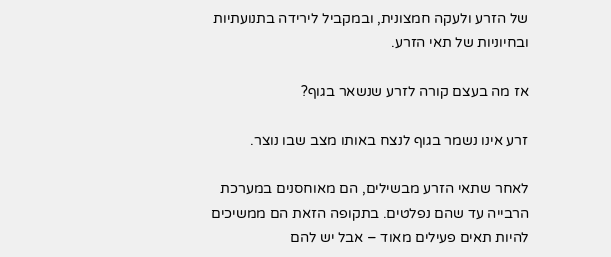של הזרע ולעקה חמצונית, ובמקביל לירידה בתנועתיות ובחיוניות של תאי הזרע.

אז מה בעצם קורה לזרע שנשאר בגוף?

זרע אינו נשמר בגוף לנצח באותו מצב שבו נוצר.

לאחר שתאי הזרע מבשילים, הם מאוחסנים במערכת הרבייה עד שהם נפלטים. בתקופה הזאת הם ממשיכים להיות תאים פעילים מאוד – אבל יש להם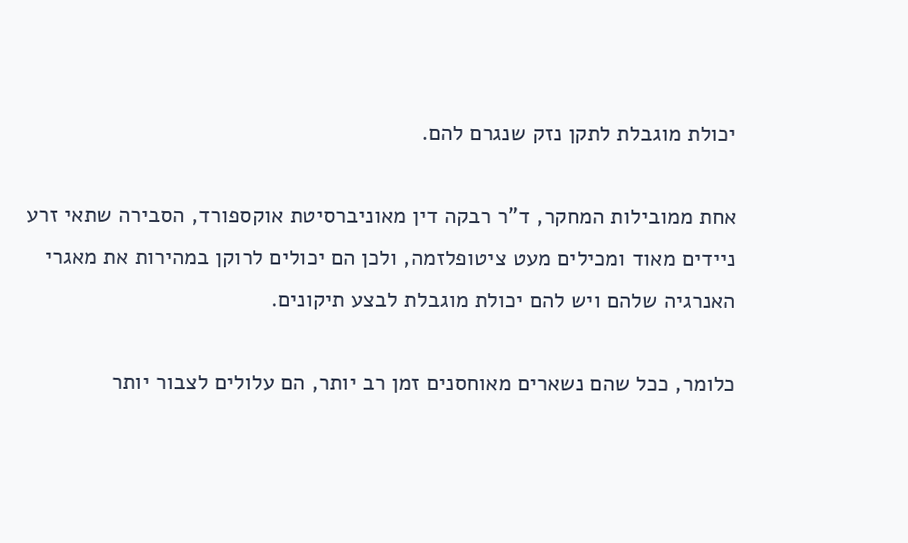יכולת מוגבלת לתקן נזק שנגרם להם.

אחת ממובילות המחקר, ד"ר רבקה דין מאוניברסיטת אוקספורד, הסבירה שתאי זרע ניידים מאוד ומכילים מעט ציטופלזמה, ולכן הם יכולים לרוקן במהירות את מאגרי האנרגיה שלהם ויש להם יכולת מוגבלת לבצע תיקונים.

כלומר, ככל שהם נשארים מאוחסנים זמן רב יותר, הם עלולים לצבור יותר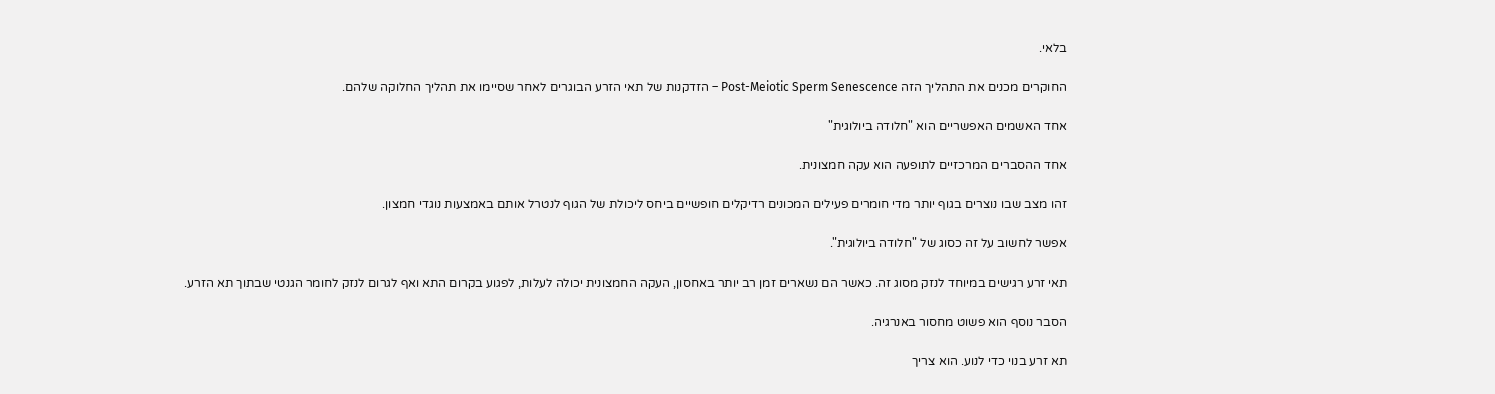בלאי.

החוקרים מכנים את התהליך הזה Post-Meiotic Sperm Senescence – הזדקנות של תאי הזרע הבוגרים לאחר שסיימו את תהליך החלוקה שלהם.

אחד האשמים האפשריים הוא "חלודה ביולוגית"

אחד ההסברים המרכזיים לתופעה הוא עקה חמצונית.

זהו מצב שבו נוצרים בגוף יותר מדי חומרים פעילים המכונים רדיקלים חופשיים ביחס ליכולת של הגוף לנטרל אותם באמצעות נוגדי חמצון.

אפשר לחשוב על זה כסוג של "חלודה ביולוגית".

תאי זרע רגישים במיוחד לנזק מסוג זה. כאשר הם נשארים זמן רב יותר באחסון, העקה החמצונית יכולה לעלות, לפגוע בקרום התא ואף לגרום לנזק לחומר הגנטי שבתוך תא הזרע.

הסבר נוסף הוא פשוט מחסור באנרגיה.

תא זרע בנוי כדי לנוע. הוא צריך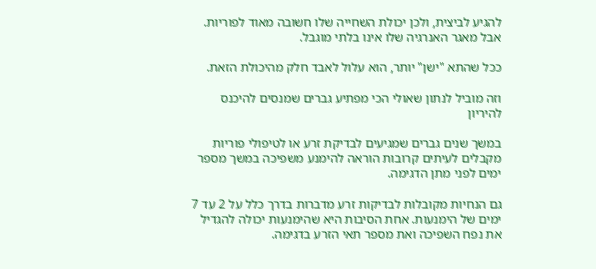להגיע לביצית, ולכן יכולת השחייה שלו חשובה מאוד לפוריות. אבל מאגר האנרגיה שלו אינו בלתי מוגבל.

ככל שהתא "ישן" יותר, הוא עלול לאבד חלק מהיכולת הזאת.

וזה מוביל לנתון שאולי הכי מפתיע גברים שמנסים להיכנס להיריון

במשך שנים גברים שמגיעים לבדיקת זרע או לטיפולי פוריות מקבלים לעיתים קרובות הוראה להימנע משפיכה במשך מספר ימים לפני מתן הדגימה.

גם הנחיות מקובלות לבדיקות זרע מדברות בדרך כלל על 2 עד 7 ימים של הימנעות. אחת הסיבות היא שהימנעות יכולה להגדיל את נפח השפיכה ואת מספר תאי הזרע בדגימה.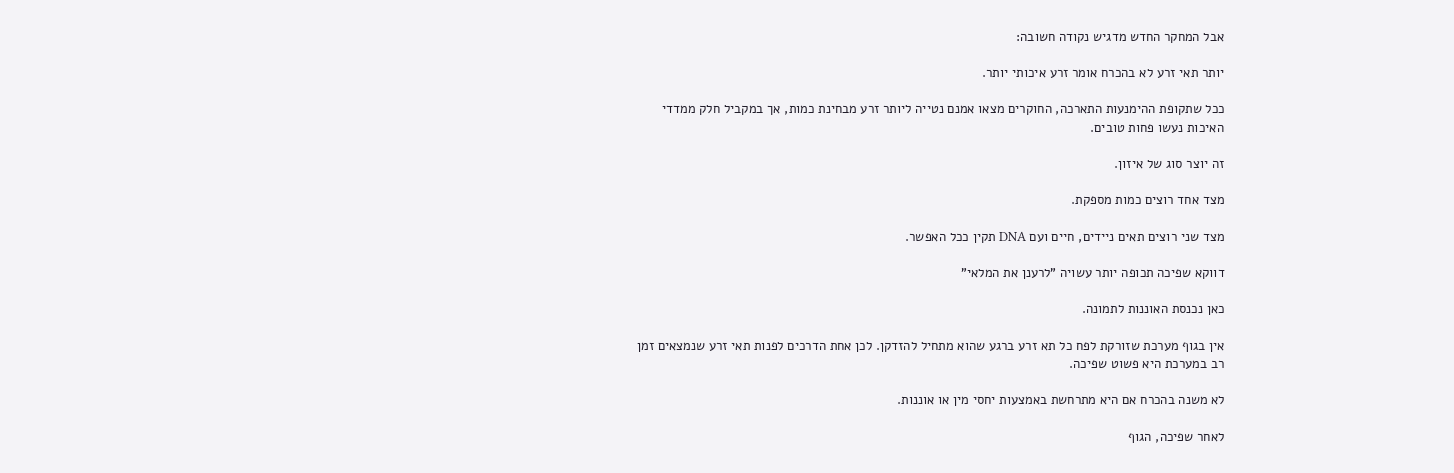אבל המחקר החדש מדגיש נקודה חשובה:

יותר תאי זרע לא בהכרח אומר זרע איכותי יותר.

ככל שתקופת ההימנעות התארכה, החוקרים מצאו אמנם נטייה ליותר זרע מבחינת כמות, אך במקביל חלק ממדדי האיכות נעשו פחות טובים.

זה יוצר סוג של איזון.

מצד אחד רוצים כמות מספקת.

מצד שני רוצים תאים ניידים, חיים ועם DNA תקין ככל האפשר.

דווקא שפיכה תכופה יותר עשויה "לרענן את המלאי"

כאן נכנסת האוננות לתמונה.

אין בגוף מערכת שזורקת לפח כל תא זרע ברגע שהוא מתחיל להזדקן. לכן אחת הדרכים לפנות תאי זרע שנמצאים זמן רב במערכת היא פשוט שפיכה.

לא משנה בהכרח אם היא מתרחשת באמצעות יחסי מין או אוננות.

לאחר שפיכה, הגוף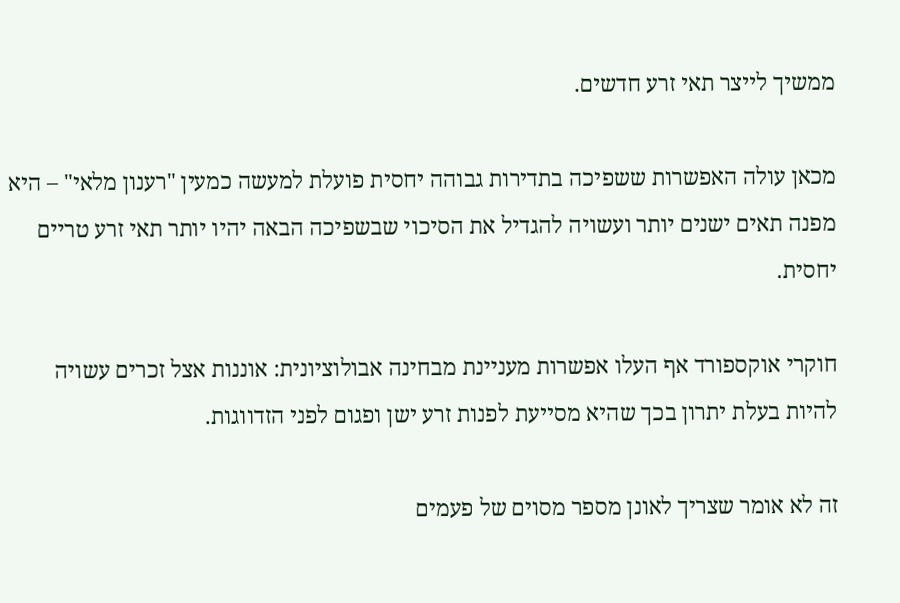ממשיך לייצר תאי זרע חדשים.

מכאן עולה האפשרות ששפיכה בתדירות גבוהה יחסית פועלת למעשה כמעין "רענון מלאי" – היא מפנה תאים ישנים יותר ועשויה להגדיל את הסיכוי שבשפיכה הבאה יהיו יותר תאי זרע טריים יחסית.

חוקרי אוקספורד אף העלו אפשרות מעניינת מבחינה אבולוציונית: אוננות אצל זכרים עשויה להיות בעלת יתרון בכך שהיא מסייעת לפנות זרע ישן ופגום לפני הזדווגות.

זה לא אומר שצריך לאונן מספר מסוים של פעמים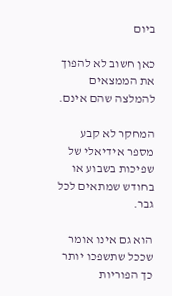ביום

כאן חשוב לא להפוך את הממצאים להמלצה שהם אינם.

המחקר לא קבע מספר אידיאלי של שפיכות בשבוע או בחודש שמתאים לכל גבר.

הוא גם אינו אומר שככל שתשפכו יותר כך הפוריות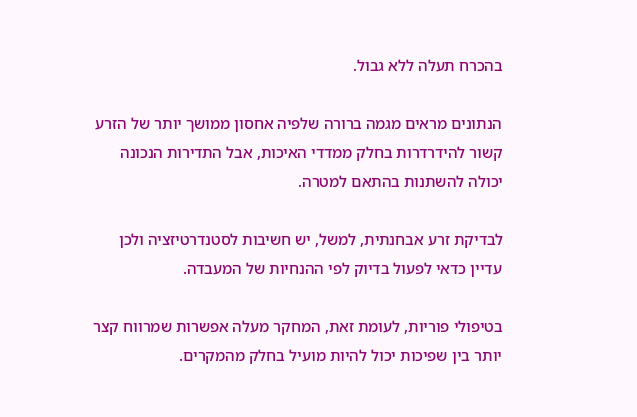בהכרח תעלה ללא גבול.

הנתונים מראים מגמה ברורה שלפיה אחסון ממושך יותר של הזרע קשור להידרדרות בחלק ממדדי האיכות, אבל התדירות הנכונה יכולה להשתנות בהתאם למטרה.

לבדיקת זרע אבחנתית, למשל, יש חשיבות לסטנדרטיזציה ולכן עדיין כדאי לפעול בדיוק לפי ההנחיות של המעבדה.

בטיפולי פוריות, לעומת זאת, המחקר מעלה אפשרות שמרווח קצר יותר בין שפיכות יכול להיות מועיל בחלק מהמקרים.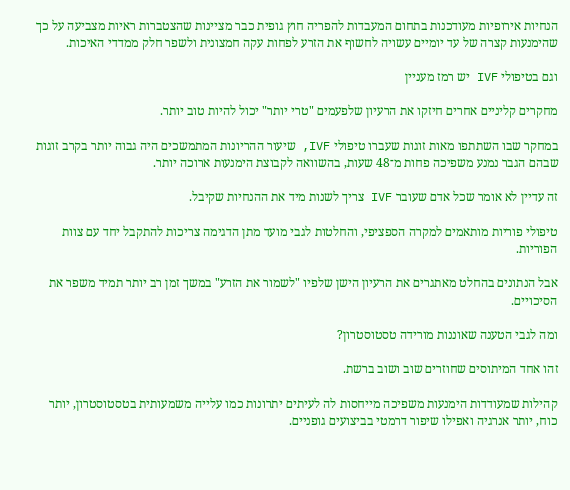הנחיות אירופיות מעודכנות בתחום המעבדות להפריה חוץ גופית כבר מציינות שהצטברות ראיות מצביעה על כך שהימנעות קצרה של עד יומיים עשויה לחשוף את הזרע לפחות עקה חמצונית ולשפר חלק ממדדי האיכות.

וגם בטיפולי IVF יש רמז מעניין

מחקרים קליניים אחרים חיזקו את הרעיון שלפעמים "טרי יותר" יכול להיות טוב יותר.

במחקר שבו השתתפו מאות זוגות שעברו טיפולי IVF, שיעור ההריונות המתמשכים היה גבוה יותר בקרב זוגות שבהם הגבר נמנע משפיכה פחות מ־48 שעות, בהשוואה לקבוצת הימנעות ארוכה יותר.

זה עדיין לא אומר שכל אדם שעובר IVF צריך לשנות מיד את ההנחיות שקיבל.

טיפולי פוריות מותאמים למקרה הספציפי, והחלטות לגבי מועד מתן הדגימה צריכות להתקבל יחד עם צוות הפוריות.

אבל הנתונים בהחלט מאתגרים את הרעיון הישן שלפיו "לשמור את הזרע" במשך זמן רב יותר תמיד משפר את הסיכויים.

ומה לגבי הטענה שאוננות מורידה טסטוסטרון?

זהו אחד המיתוסים שחוזרים שוב ושוב ברשת.

קהילות שמעודדות הימנעות משפיכה מייחסות לה לעיתים יתרונות כמו עלייה משמעותית בטסטוסטרון, יותר כוח, יותר אנרגיה ואפילו שיפור דרמטי בביצועים גופניים.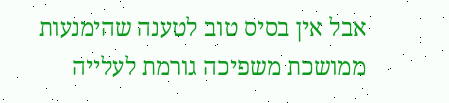אבל אין בסיס טוב לטענה שהימנעות ממושכת משפיכה גורמת לעלייה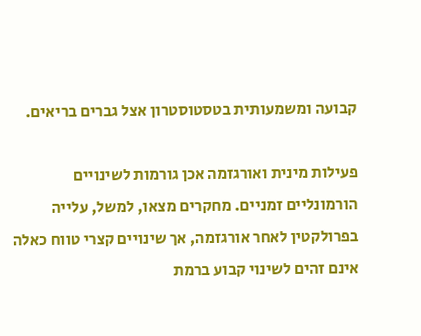קבועה ומשמעותית בטסטוסטרון אצל גברים בריאים.

פעילות מינית ואורגזמה אכן גורמות לשינויים הורמונליים זמניים. מחקרים מצאו, למשל, עלייה בפרולקטין לאחר אורגזמה, אך שינויים קצרי טווח כאלה אינם זהים לשינוי קבוע ברמת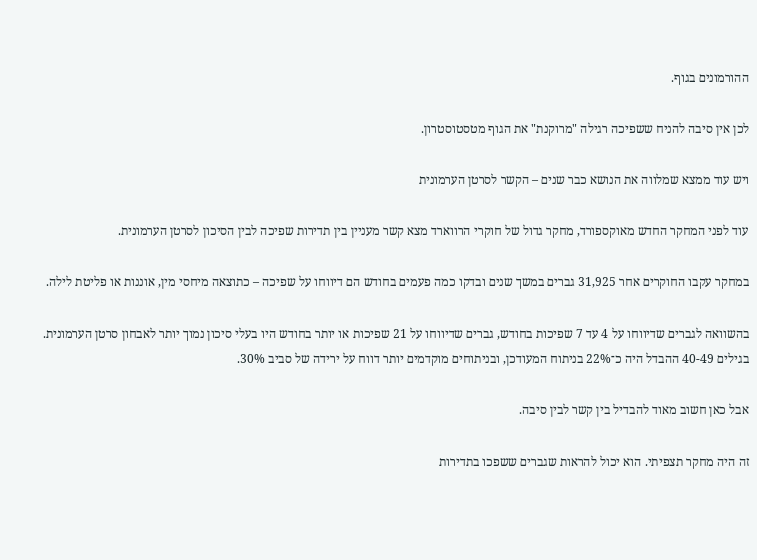ההורמונים בגוף.

לכן אין סיבה להניח ששפיכה רגילה "מרוקנת" את הגוף מטסטוסטרון.

ויש עוד ממצא שמלווה את הנושא כבר שנים – הקשר לסרטן הערמונית

עוד לפני המחקר החדש מאוקספורד, מחקר גדול של חוקרי הרווארד מצא קשר מעניין בין תדירות שפיכה לבין הסיכון לסרטן הערמונית.

במחקר עקבו החוקרים אחר 31,925 גברים במשך שנים ובדקו כמה פעמים בחודש הם דיווחו על שפיכה – כתוצאה מיחסי מין, אוננות או פליטת לילה.

בהשוואה לגברים שדיווחו על 4 עד 7 שפיכות בחודש, גברים שדיווחו על 21 שפיכות או יותר בחודש היו בעלי סיכון נמוך יותר לאבחון סרטן הערמונית. בגילים 40-49 ההבדל היה כ־22% בניתוח המעודכן, ובניתוחים מוקדמים יותר דווח על ירידה של סביב 30%.

אבל כאן חשוב מאוד להבדיל בין קשר לבין סיבה.

זה היה מחקר תצפיתי. הוא יכול להראות שגברים ששפכו בתדירות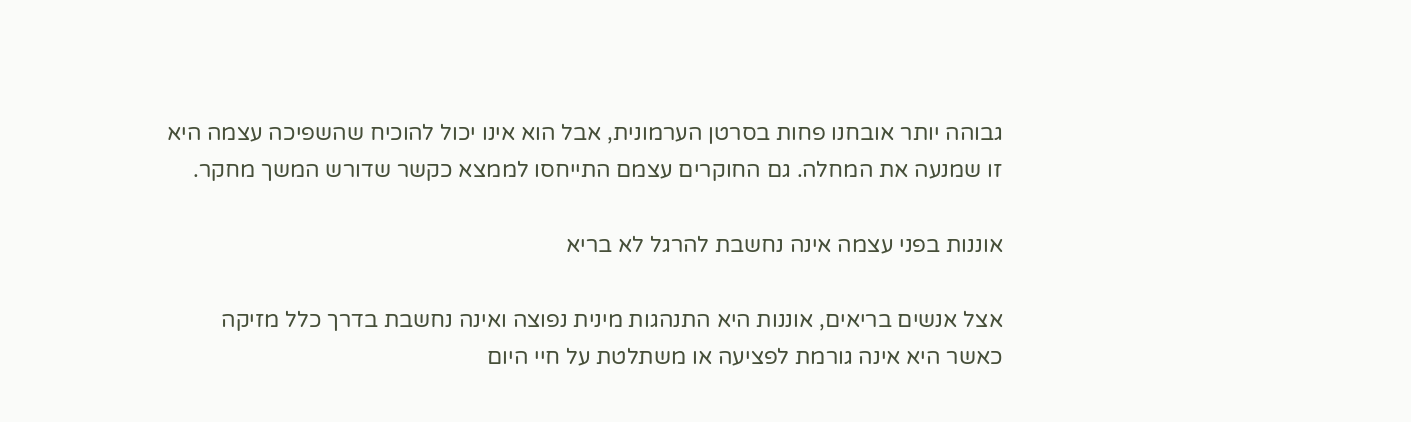גבוהה יותר אובחנו פחות בסרטן הערמונית, אבל הוא אינו יכול להוכיח שהשפיכה עצמה היא זו שמנעה את המחלה. גם החוקרים עצמם התייחסו לממצא כקשר שדורש המשך מחקר.

אוננות בפני עצמה אינה נחשבת להרגל לא בריא

אצל אנשים בריאים, אוננות היא התנהגות מינית נפוצה ואינה נחשבת בדרך כלל מזיקה כאשר היא אינה גורמת לפציעה או משתלטת על חיי היום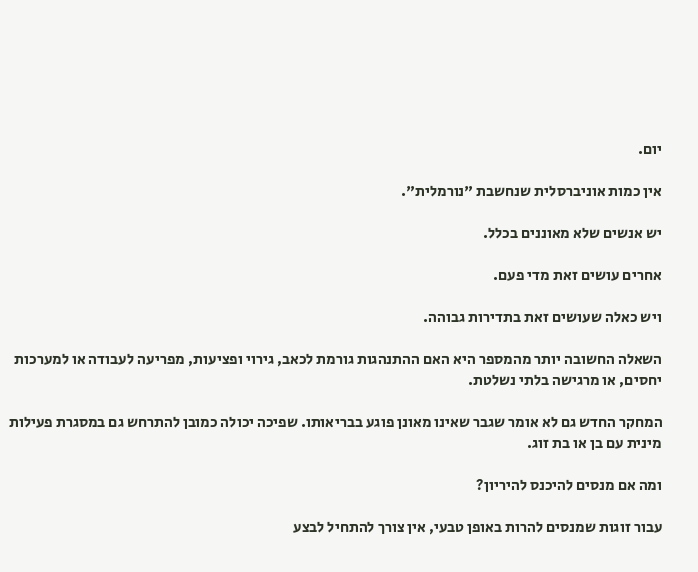יום.

אין כמות אוניברסלית שנחשבת "נורמלית".

יש אנשים שלא מאוננים בכלל.

אחרים עושים זאת מדי פעם.

ויש כאלה שעושים זאת בתדירות גבוהה.

השאלה החשובה יותר מהמספר היא האם ההתנהגות גורמת לכאב, גירוי ופציעות, מפריעה לעבודה או למערכות יחסים, או מרגישה בלתי נשלטת.

המחקר החדש גם לא אומר שגבר שאינו מאונן פוגע בבריאותו. שפיכה יכולה כמובן להתרחש גם במסגרת פעילות מינית עם בן או בת זוג.

ומה אם מנסים להיכנס להיריון?

עבור זוגות שמנסים להרות באופן טבעי, אין צורך להתחיל לבצע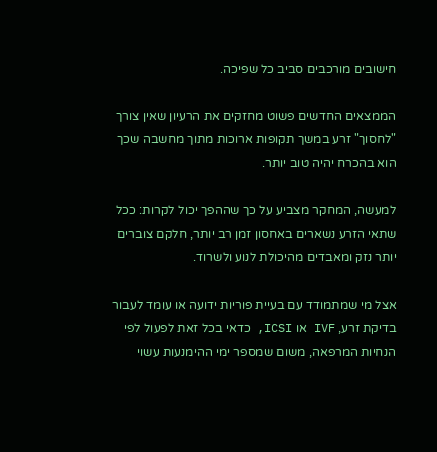חישובים מורכבים סביב כל שפיכה.

הממצאים החדשים פשוט מחזקים את הרעיון שאין צורך "לחסוך" זרע במשך תקופות ארוכות מתוך מחשבה שכך הוא בהכרח יהיה טוב יותר.

למעשה, המחקר מצביע על כך שההפך יכול לקרות: ככל שתאי הזרע נשארים באחסון זמן רב יותר, חלקם צוברים יותר נזק ומאבדים מהיכולת לנוע ולשרוד.

אצל מי שמתמודד עם בעיית פוריות ידועה או עומד לעבור בדיקת זרע, IVF או ICSI, כדאי בכל זאת לפעול לפי הנחיות המרפאה, משום שמספר ימי ההימנעות עשוי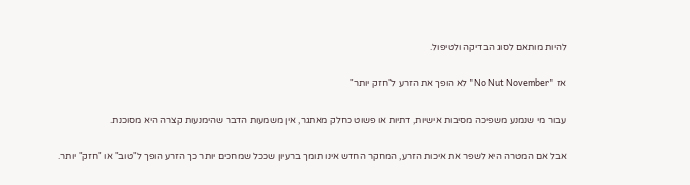להיות מותאם לסוג הבדיקה ולטיפול.

אז "No Nut November" לא הופך את הזרע ל"חזק יותר"

עבור מי שנמנע משפיכה מסיבות אישיות, דתיות או פשוט כחלק מאתגר, אין משמעות הדבר שהימנעות קצרה היא מסוכנת.

אבל אם המטרה היא לשפר את איכות הזרע, המחקר החדש אינו תומך ברעיון שככל שמחכים יותר כך הזרע הופך ל"טוב" או "חזק" יותר.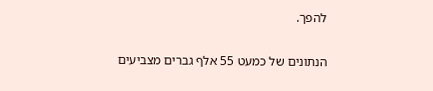להפך.

הנתונים של כמעט 55 אלף גברים מצביעים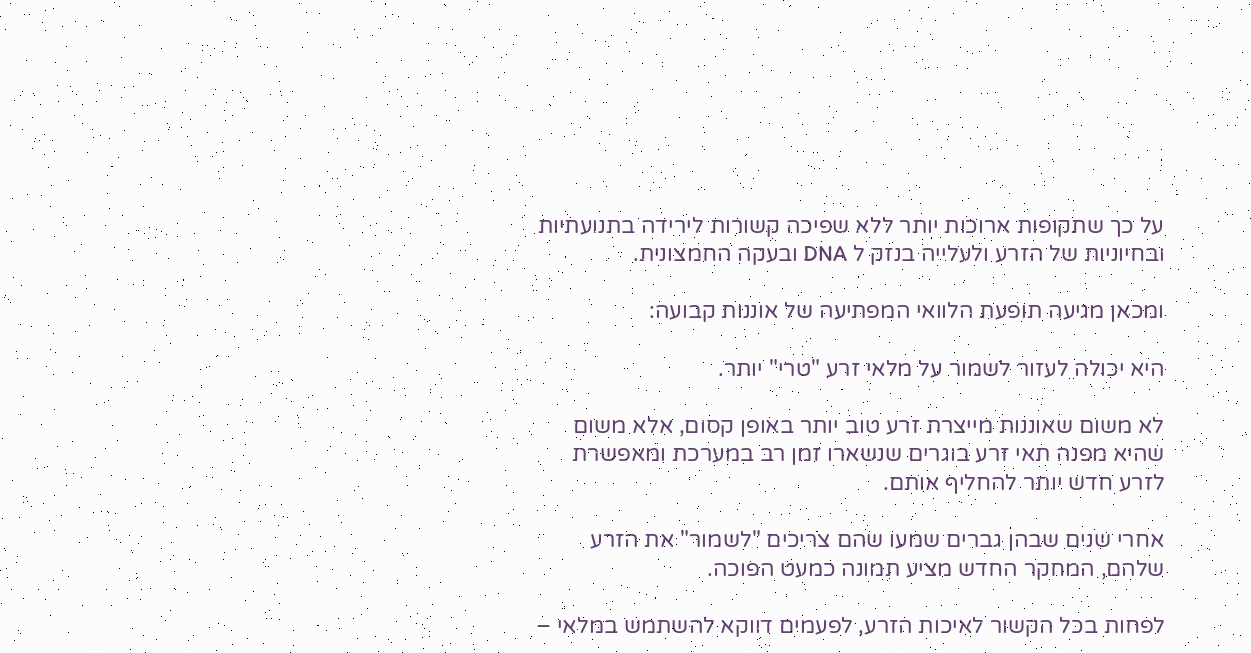על כך שתקופות ארוכות יותר ללא שפיכה קשורות לירידה בתנועתיות ובחיוניות של הזרע ולעלייה בנזק ל DNA ובעקה החמצונית.

ומכאן מגיעה תופעת הלוואי המפתיעה של אוננות קבועה:

היא יכולה לעזור לשמור על מלאי זרע "טרי" יותר.

לא משום שאוננות מייצרת זרע טוב יותר באופן קסום, אלא משום שהיא מפנה תאי זרע בוגרים שנשארו זמן רב במערכת ומאפשרת לזרע חדש יותר להחליף אותם.

אחרי שנים שבהן גברים שמעו שהם צריכים "לשמור" את הזרע שלהם, המחקר החדש מציע תמונה כמעט הפוכה.

לפחות בכל הקשור לאיכות הזרע, לפעמים דווקא להשתמש במלאי –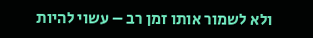ולא לשמור אותו זמן רב – עשוי להיות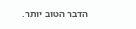הדבר הטוב יותר.